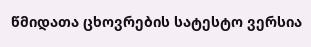წმიდათა ცხოვრების სატესტო ვერსია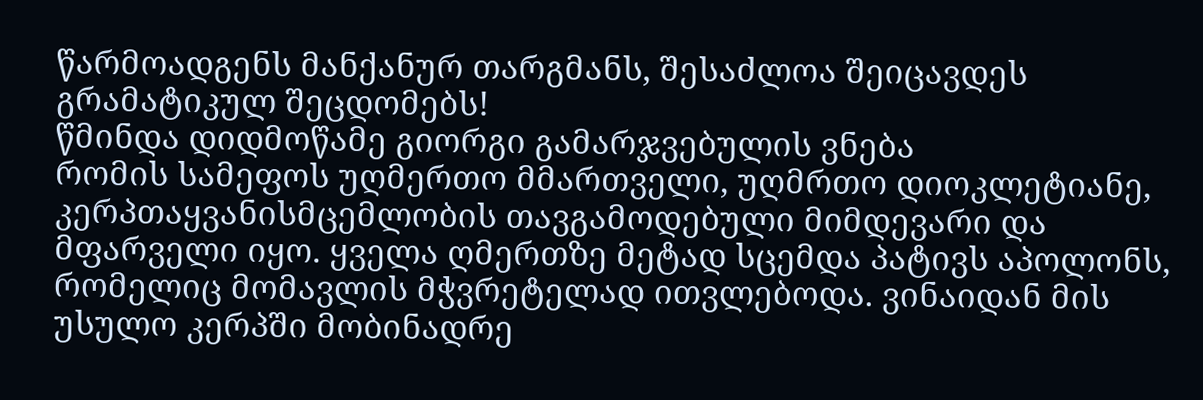წარმოადგენს მანქანურ თარგმანს, შესაძლოა შეიცავდეს გრამატიკულ შეცდომებს!
წმინდა დიდმოწამე გიორგი გამარჯვებულის ვნება
რომის სამეფოს უღმერთო მმართველი, უღმრთო დიოკლეტიანე, კერპთაყვანისმცემლობის თავგამოდებული მიმდევარი და მფარველი იყო. ყველა ღმერთზე მეტად სცემდა პატივს აპოლონს, რომელიც მომავლის მჭვრეტელად ითვლებოდა. ვინაიდან მის უსულო კერპში მობინადრე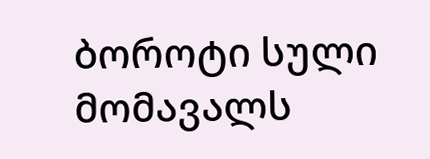ბოროტი სული მომავალს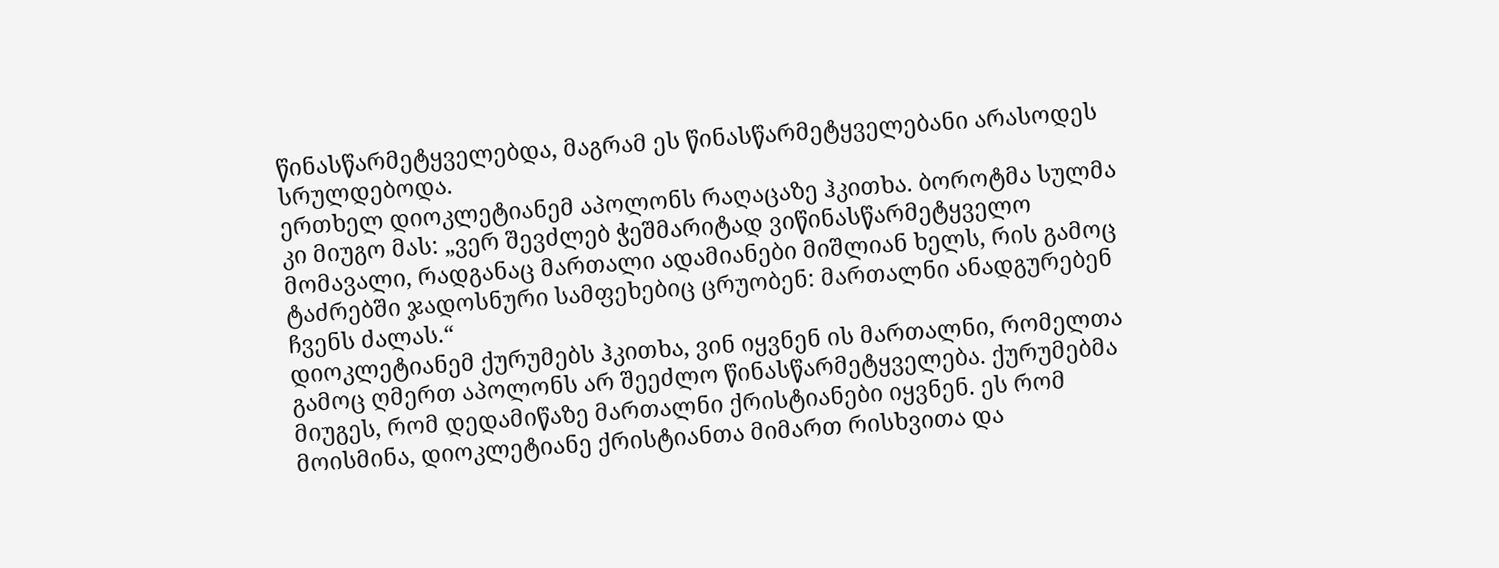წინასწარმეტყველებდა, მაგრამ ეს წინასწარმეტყველებანი არასოდეს სრულდებოდა.
ერთხელ დიოკლეტიანემ აპოლონს რაღაცაზე ჰკითხა. ბოროტმა სულმა კი მიუგო მას: „ვერ შევძლებ ჭეშმარიტად ვიწინასწარმეტყველო მომავალი, რადგანაც მართალი ადამიანები მიშლიან ხელს, რის გამოც ტაძრებში ჯადოსნური სამფეხებიც ცრუობენ: მართალნი ანადგურებენ ჩვენს ძალას.“
დიოკლეტიანემ ქურუმებს ჰკითხა, ვინ იყვნენ ის მართალნი, რომელთა გამოც ღმერთ აპოლონს არ შეეძლო წინასწარმეტყველება. ქურუმებმა მიუგეს, რომ დედამიწაზე მართალნი ქრისტიანები იყვნენ. ეს რომ მოისმინა, დიოკლეტიანე ქრისტიანთა მიმართ რისხვითა და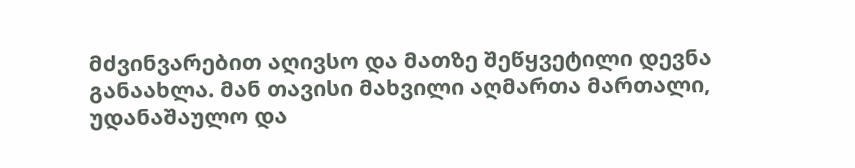მძვინვარებით აღივსო და მათზე შეწყვეტილი დევნა განაახლა. მან თავისი მახვილი აღმართა მართალი, უდანაშაულო და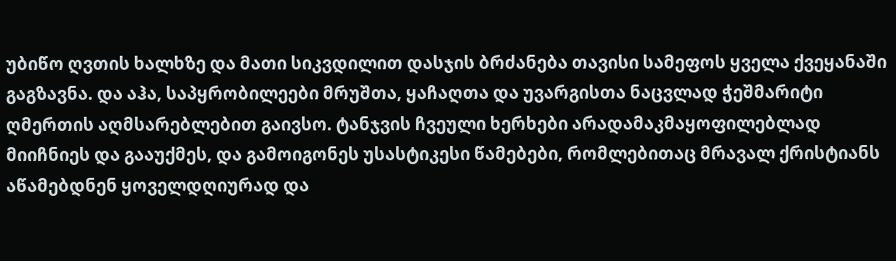უბიწო ღვთის ხალხზე და მათი სიკვდილით დასჯის ბრძანება თავისი სამეფოს ყველა ქვეყანაში გაგზავნა. და აჰა, საპყრობილეები მრუშთა, ყაჩაღთა და უვარგისთა ნაცვლად ჭეშმარიტი ღმერთის აღმსარებლებით გაივსო. ტანჯვის ჩვეული ხერხები არადამაკმაყოფილებლად მიიჩნიეს და გააუქმეს, და გამოიგონეს უსასტიკესი წამებები, რომლებითაც მრავალ ქრისტიანს აწამებდნენ ყოველდღიურად და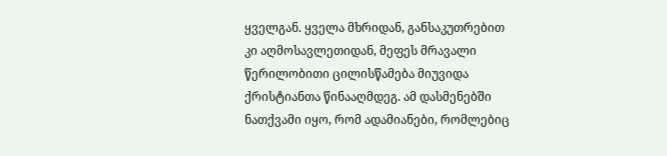ყველგან. ყველა მხრიდან, განსაკუთრებით კი აღმოსავლეთიდან, მეფეს მრავალი წერილობითი ცილისწამება მიუვიდა ქრისტიანთა წინააღმდეგ. ამ დასმენებში ნათქვამი იყო, რომ ადამიანები, რომლებიც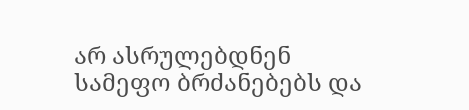არ ასრულებდნენ სამეფო ბრძანებებს და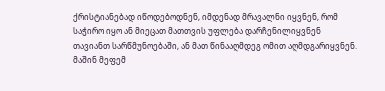ქრისტიანებად იწოდებოდნენ, იმდენად მრავალნი იყვნენ, რომ საჭირო იყო ან მიეცათ მათთვის უფლება დარჩენილიყვნენ თავიანთ სარწმუნოებაში, ან მათ წინააღმდეგ ომით აღმდგარიყვნენ.
მაშინ მეფემ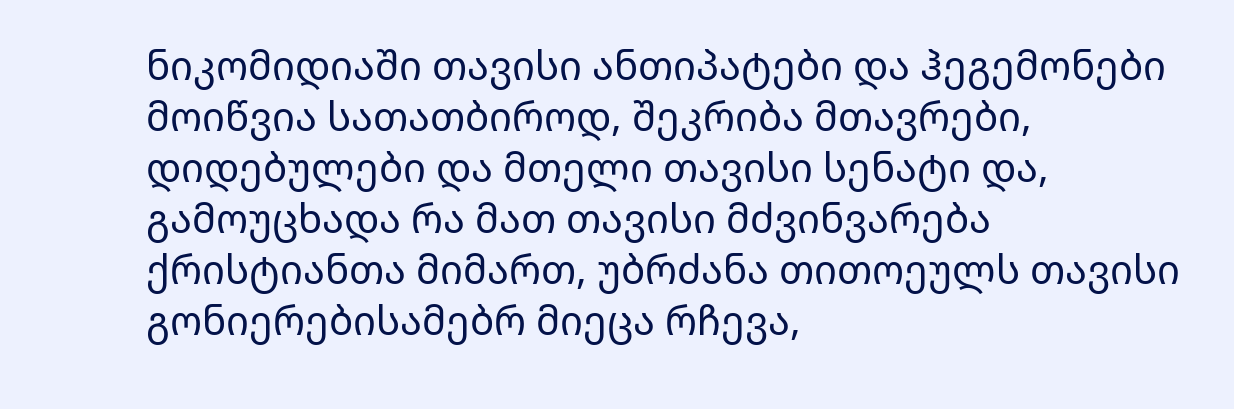ნიკომიდიაში თავისი ანთიპატები და ჰეგემონები მოიწვია სათათბიროდ, შეკრიბა მთავრები, დიდებულები და მთელი თავისი სენატი და, გამოუცხადა რა მათ თავისი მძვინვარება ქრისტიანთა მიმართ, უბრძანა თითოეულს თავისი გონიერებისამებრ მიეცა რჩევა,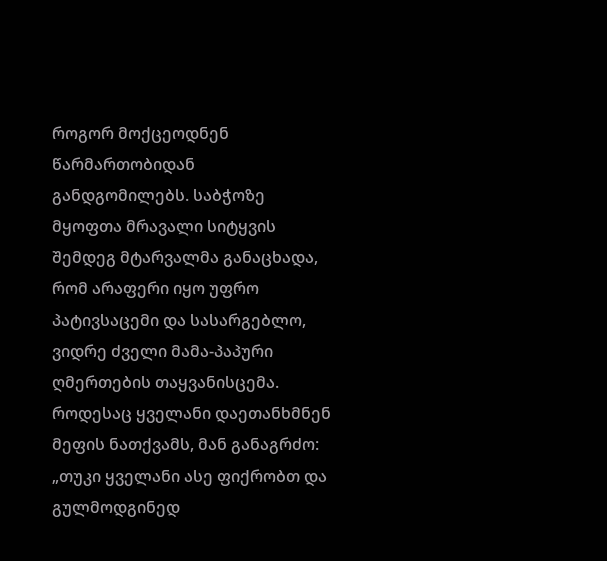როგორ მოქცეოდნენ წარმართობიდან განდგომილებს. საბჭოზე მყოფთა მრავალი სიტყვის შემდეგ მტარვალმა განაცხადა, რომ არაფერი იყო უფრო პატივსაცემი და სასარგებლო, ვიდრე ძველი მამა-პაპური ღმერთების თაყვანისცემა. როდესაც ყველანი დაეთანხმნენ მეფის ნათქვამს, მან განაგრძო: „თუკი ყველანი ასე ფიქრობთ და გულმოდგინედ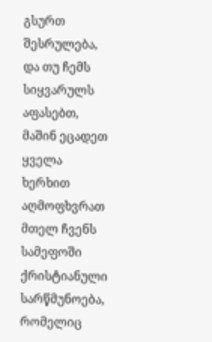გსურთ შესრულება, და თუ ჩემს სიყვარულს აფასებთ, მაშინ ეცადეთ ყველა ხერხით აღმოფხვრათ მთელ ჩვენს სამეფოში ქრისტიანული სარწმუნოება, რომელიც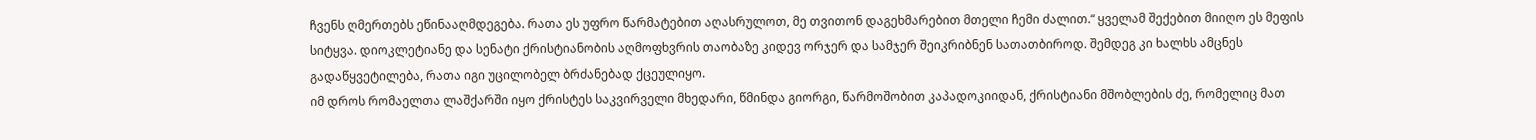ჩვენს ღმერთებს ეწინააღმდეგება. რათა ეს უფრო წარმატებით აღასრულოთ, მე თვითონ დაგეხმარებით მთელი ჩემი ძალით.“ ყველამ შექებით მიიღო ეს მეფის სიტყვა. დიოკლეტიანე და სენატი ქრისტიანობის აღმოფხვრის თაობაზე კიდევ ორჯერ და სამჯერ შეიკრიბნენ სათათბიროდ. შემდეგ კი ხალხს ამცნეს გადაწყვეტილება, რათა იგი უცილობელ ბრძანებად ქცეულიყო.
იმ დროს რომაელთა ლაშქარში იყო ქრისტეს საკვირველი მხედარი, წმინდა გიორგი, წარმოშობით კაპადოკიიდან, ქრისტიანი მშობლების ძე, რომელიც მათ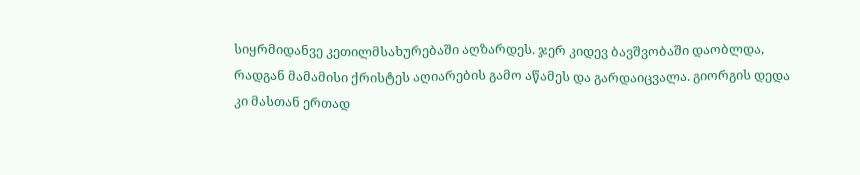სიყრმიდანვე კეთილმსახურებაში აღზარდეს. ჯერ კიდევ ბავშვობაში დაობლდა, რადგან მამამისი ქრისტეს აღიარების გამო აწამეს და გარდაიცვალა. გიორგის დედა კი მასთან ერთად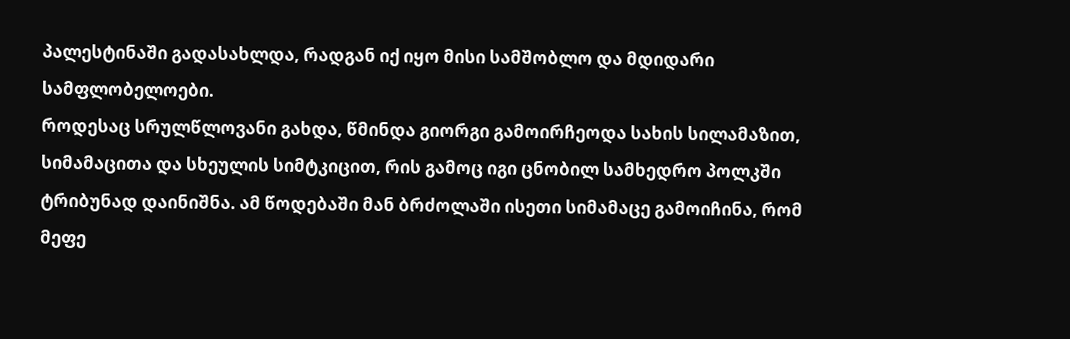პალესტინაში გადასახლდა, რადგან იქ იყო მისი სამშობლო და მდიდარი სამფლობელოები.
როდესაც სრულწლოვანი გახდა, წმინდა გიორგი გამოირჩეოდა სახის სილამაზით, სიმამაცითა და სხეულის სიმტკიცით, რის გამოც იგი ცნობილ სამხედრო პოლკში ტრიბუნად დაინიშნა. ამ წოდებაში მან ბრძოლაში ისეთი სიმამაცე გამოიჩინა, რომ მეფე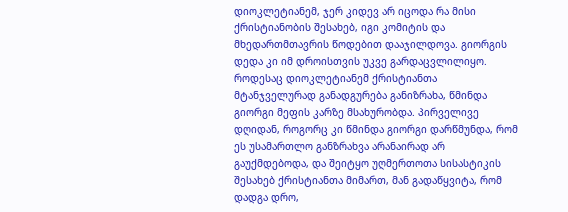დიოკლეტიანემ, ჯერ კიდევ არ იცოდა რა მისი ქრისტიანობის შესახებ, იგი კომიტის და მხედართმთავრის წოდებით დააჯილდოვა. გიორგის დედა კი იმ დროისთვის უკვე გარდაცვლილიყო.
როდესაც დიოკლეტიანემ ქრისტიანთა მტანჯველურად განადგურება განიზრახა, წმინდა გიორგი მეფის კარზე მსახურობდა. პირველივე დღიდან, როგორც კი წმინდა გიორგი დარწმუნდა, რომ ეს უსამართლო განზრახვა არანაირად არ გაუქმდებოდა, და შეიტყო უღმერთოთა სისასტიკის შესახებ ქრისტიანთა მიმართ, მან გადაწყვიტა, რომ დადგა დრო,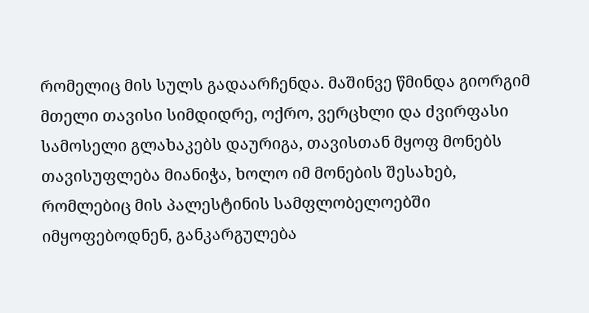რომელიც მის სულს გადაარჩენდა. მაშინვე წმინდა გიორგიმ მთელი თავისი სიმდიდრე, ოქრო, ვერცხლი და ძვირფასი სამოსელი გლახაკებს დაურიგა, თავისთან მყოფ მონებს თავისუფლება მიანიჭა, ხოლო იმ მონების შესახებ, რომლებიც მის პალესტინის სამფლობელოებში იმყოფებოდნენ, განკარგულება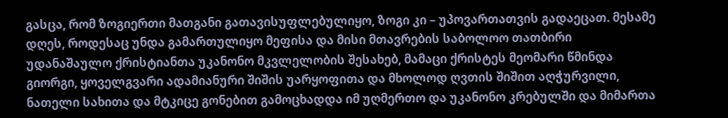გასცა, რომ ზოგიერთი მათგანი გათავისუფლებულიყო, ზოგი კი – უპოვართათვის გადაეცათ. მესამე დღეს, როდესაც უნდა გამართულიყო მეფისა და მისი მთავრების საბოლოო თათბირი უდანაშაულო ქრისტიანთა უკანონო მკვლელობის შესახებ, მამაცი ქრისტეს მეომარი წმინდა გიორგი, ყოველგვარი ადამიანური შიშის უარყოფითა და მხოლოდ ღვთის შიშით აღჭურვილი, ნათელი სახითა და მტკიცე გონებით გამოცხადდა იმ უღმერთო და უკანონო კრებულში და მიმართა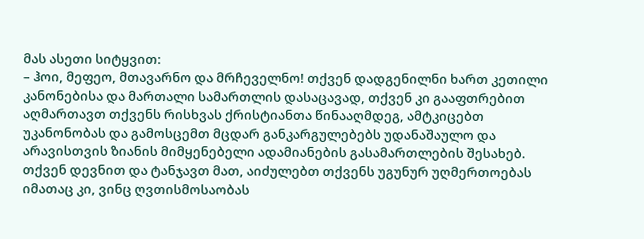მას ასეთი სიტყვით:
– ჰოი, მეფეო, მთავარნო და მრჩეველნო! თქვენ დადგენილნი ხართ კეთილი კანონებისა და მართალი სამართლის დასაცავად, თქვენ კი გააფთრებით აღმართავთ თქვენს რისხვას ქრისტიანთა წინააღმდეგ, ამტკიცებთ უკანონობას და გამოსცემთ მცდარ განკარგულებებს უდანაშაულო და არავისთვის ზიანის მიმყენებელი ადამიანების გასამართლების შესახებ. თქვენ დევნით და ტანჯავთ მათ, აიძულებთ თქვენს უგუნურ უღმერთოებას იმათაც კი, ვინც ღვთისმოსაობას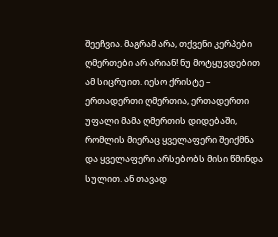შეეჩვია. მაგრამ არა, თქვენი კერპები ღმერთები არ არიან! ნუ მოტყუვდებით ამ სიცრუით. იესო ქრისტე – ერთადერთი ღმერთია, ერთადერთი უფალი მამა ღმერთის დიდებაში, რომლის მიერაც ყველაფერი შეიქმნა და ყველაფერი არსებობს მისი წმინდა სულით. ან თავად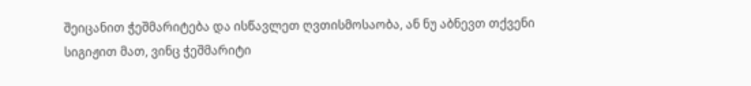შეიცანით ჭეშმარიტება და ისწავლეთ ღვთისმოსაობა, ან ნუ აბნევთ თქვენი სიგიჟით მათ, ვინც ჭეშმარიტი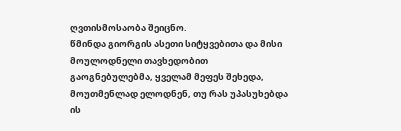ღვთისმოსაობა შეიცნო.
წმინდა გიორგის ასეთი სიტყვებითა და მისი მოულოდნელი თავხედობით გაოგნებულებმა, ყველამ მეფეს შეხედა, მოუთმენლად ელოდნენ, თუ რას უპასუხებდა ის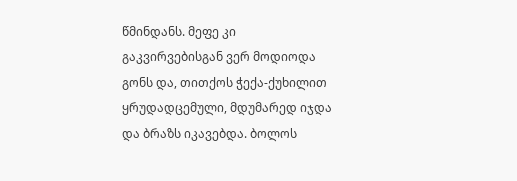წმინდანს. მეფე კი გაკვირვებისგან ვერ მოდიოდა გონს და, თითქოს ჭექა-ქუხილით ყრუდადცემული, მდუმარედ იჯდა და ბრაზს იკავებდა. ბოლოს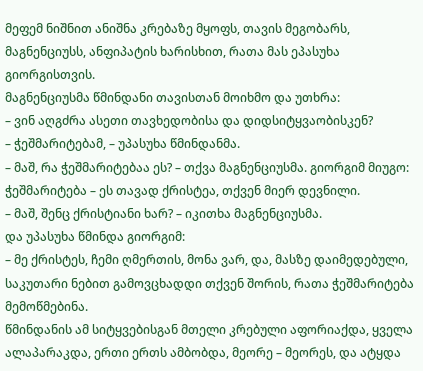მეფემ ნიშნით ანიშნა კრებაზე მყოფს, თავის მეგობარს, მაგნენციუსს, ანფიპატის ხარისხით, რათა მას ეპასუხა გიორგისთვის.
მაგნენციუსმა წმინდანი თავისთან მოიხმო და უთხრა:
– ვინ აღგძრა ასეთი თავხედობისა და დიდსიტყვაობისკენ?
– ჭეშმარიტებამ, – უპასუხა წმინდანმა.
– მაშ, რა ჭეშმარიტებაა ეს? – თქვა მაგნენციუსმა. გიორგიმ მიუგო:
ჭეშმარიტება – ეს თავად ქრისტეა, თქვენ მიერ დევნილი.
– მაშ, შენც ქრისტიანი ხარ? – იკითხა მაგნენციუსმა.
და უპასუხა წმინდა გიორგიმ:
– მე ქრისტეს, ჩემი ღმერთის, მონა ვარ, და, მასზე დაიმედებული, საკუთარი ნებით გამოვცხადდი თქვენ შორის, რათა ჭეშმარიტება მემოწმებინა.
წმინდანის ამ სიტყვებისგან მთელი კრებული აფორიაქდა, ყველა ალაპარაკდა, ერთი ერთს ამბობდა, მეორე – მეორეს, და ატყდა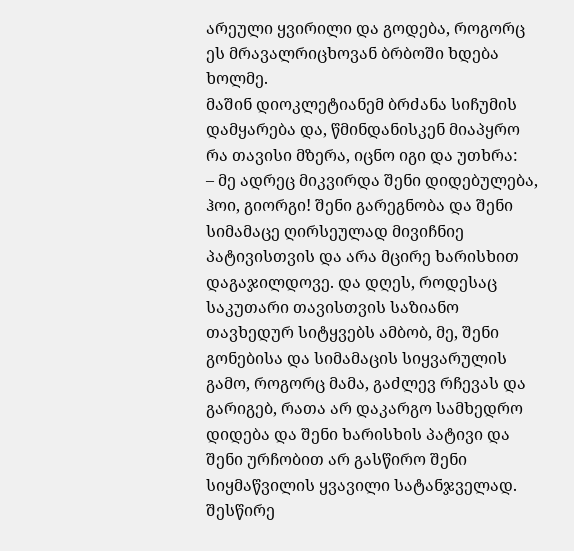არეული ყვირილი და გოდება, როგორც ეს მრავალრიცხოვან ბრბოში ხდება ხოლმე.
მაშინ დიოკლეტიანემ ბრძანა სიჩუმის დამყარება და, წმინდანისკენ მიაპყრო რა თავისი მზერა, იცნო იგი და უთხრა:
– მე ადრეც მიკვირდა შენი დიდებულება, ჰოი, გიორგი! შენი გარეგნობა და შენი სიმამაცე ღირსეულად მივიჩნიე პატივისთვის და არა მცირე ხარისხით დაგაჯილდოვე. და დღეს, როდესაც საკუთარი თავისთვის საზიანო თავხედურ სიტყვებს ამბობ, მე, შენი გონებისა და სიმამაცის სიყვარულის გამო, როგორც მამა, გაძლევ რჩევას და გარიგებ, რათა არ დაკარგო სამხედრო დიდება და შენი ხარისხის პატივი და შენი ურჩობით არ გასწირო შენი სიყმაწვილის ყვავილი სატანჯველად. შესწირე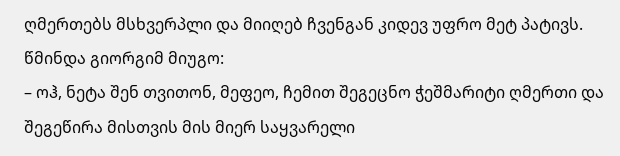ღმერთებს მსხვერპლი და მიიღებ ჩვენგან კიდევ უფრო მეტ პატივს.
წმინდა გიორგიმ მიუგო:
– ოჰ, ნეტა შენ თვითონ, მეფეო, ჩემით შეგეცნო ჭეშმარიტი ღმერთი და შეგეწირა მისთვის მის მიერ საყვარელი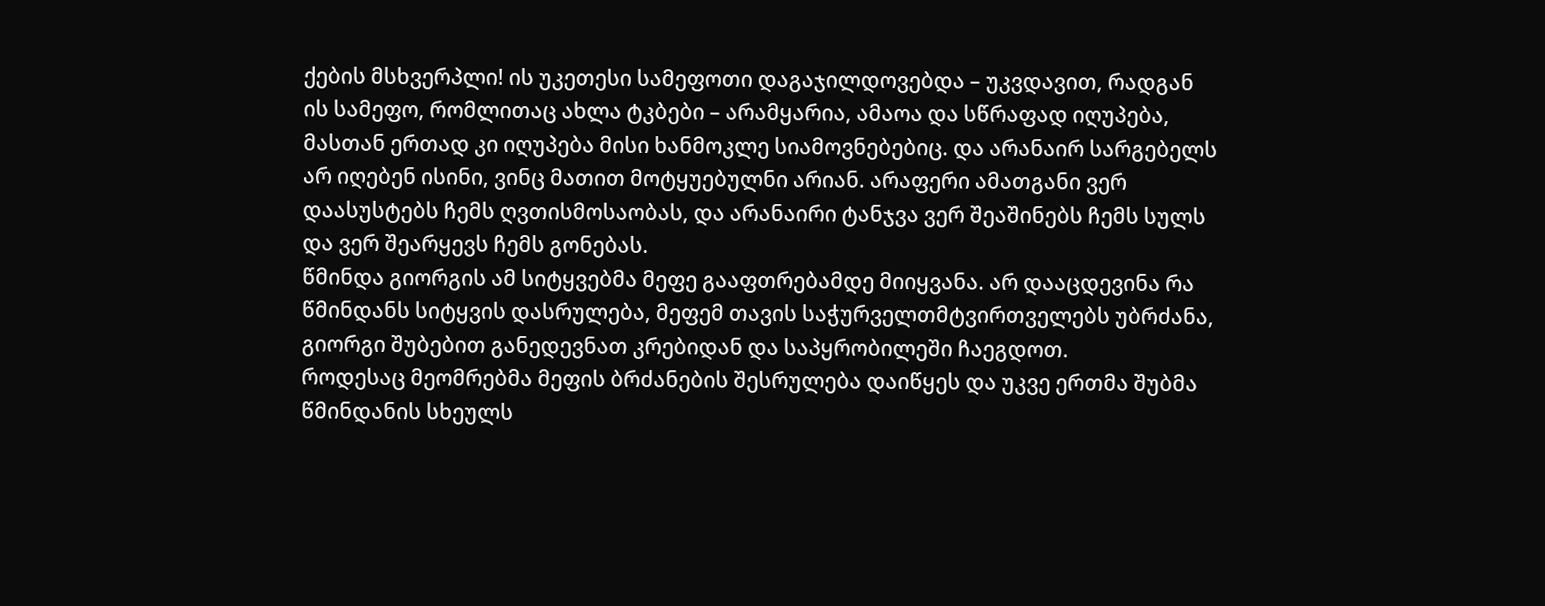ქების მსხვერპლი! ის უკეთესი სამეფოთი დაგაჯილდოვებდა – უკვდავით, რადგან ის სამეფო, რომლითაც ახლა ტკბები – არამყარია, ამაოა და სწრაფად იღუპება, მასთან ერთად კი იღუპება მისი ხანმოკლე სიამოვნებებიც. და არანაირ სარგებელს არ იღებენ ისინი, ვინც მათით მოტყუებულნი არიან. არაფერი ამათგანი ვერ დაასუსტებს ჩემს ღვთისმოსაობას, და არანაირი ტანჯვა ვერ შეაშინებს ჩემს სულს და ვერ შეარყევს ჩემს გონებას.
წმინდა გიორგის ამ სიტყვებმა მეფე გააფთრებამდე მიიყვანა. არ დააცდევინა რა წმინდანს სიტყვის დასრულება, მეფემ თავის საჭურველთმტვირთველებს უბრძანა, გიორგი შუბებით განედევნათ კრებიდან და საპყრობილეში ჩაეგდოთ.
როდესაც მეომრებმა მეფის ბრძანების შესრულება დაიწყეს და უკვე ერთმა შუბმა წმინდანის სხეულს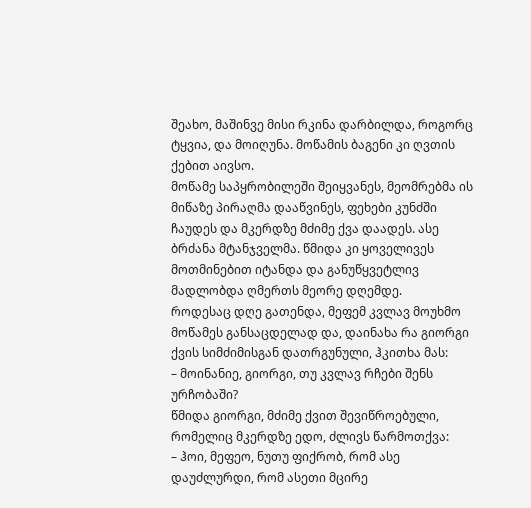შეახო, მაშინვე მისი რკინა დარბილდა, როგორც ტყვია, და მოიღუნა. მოწამის ბაგენი კი ღვთის ქებით აივსო.
მოწამე საპყრობილეში შეიყვანეს, მეომრებმა ის მიწაზე პირაღმა დააწვინეს, ფეხები კუნძში ჩაუდეს და მკერდზე მძიმე ქვა დაადეს. ასე ბრძანა მტანჯველმა. წმიდა კი ყოველივეს მოთმინებით იტანდა და განუწყვეტლივ მადლობდა ღმერთს მეორე დღემდე.
როდესაც დღე გათენდა, მეფემ კვლავ მოუხმო მოწამეს განსაცდელად და, დაინახა რა გიორგი ქვის სიმძიმისგან დათრგუნული, ჰკითხა მას:
– მოინანიე, გიორგი, თუ კვლავ რჩები შენს ურჩობაში?
წმიდა გიორგი, მძიმე ქვით შევიწროებული, რომელიც მკერდზე ედო, ძლივს წარმოთქვა:
– ჰოი, მეფეო, ნუთუ ფიქრობ, რომ ასე დაუძლურდი, რომ ასეთი მცირე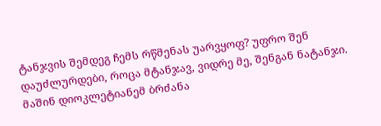ტანჯვის შემდეგ ჩემს რწმენას უარვყოფ? უფრო შენ დაუძლურდები, როცა მტანჯავ, ვიდრე მე, შენგან ნატანჯი.
მაშინ დიოკლეტიანემ ბრძანა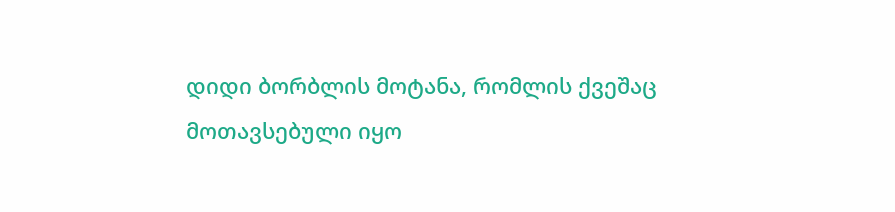დიდი ბორბლის მოტანა, რომლის ქვეშაც მოთავსებული იყო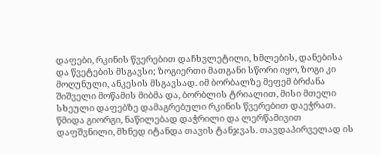დაფები, რკინის წვერებით დაჩხვლეტილი, ხმლების, დანებისა და წვეტების მსგავსი; ზოგიერთი მათგანი სწორი იყო, ზოგი კი მოღუნული, ანკესის მსგავსად. იმ ბორბალზე მეფემ ბრძანა შიშველი მოწამის მიბმა და, ბორბლის ტრიალით, მისი მთელი სხეული დაფებზე დამაგრებული რკინის წვერებით დაეჭრათ. წმიდა გიორგი, ნაწილებად დაჭრილი და ლერწამივით დაფშვნილი, მხნედ იტანდა თავის ტანჯვას. თავდაპირველად ის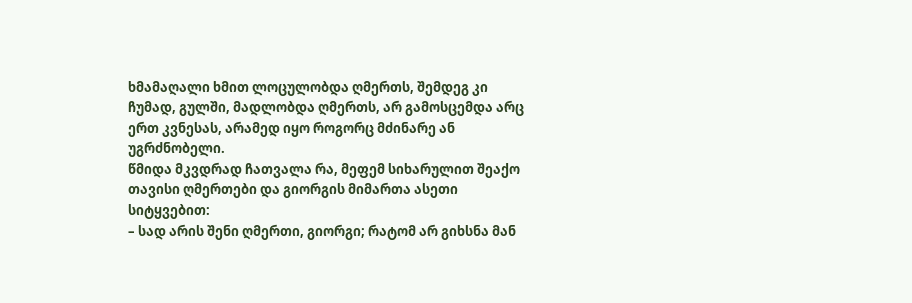ხმამაღალი ხმით ლოცულობდა ღმერთს, შემდეგ კი ჩუმად, გულში, მადლობდა ღმერთს, არ გამოსცემდა არც ერთ კვნესას, არამედ იყო როგორც მძინარე ან უგრძნობელი.
წმიდა მკვდრად ჩათვალა რა, მეფემ სიხარულით შეაქო თავისი ღმერთები და გიორგის მიმართა ასეთი სიტყვებით:
– სად არის შენი ღმერთი, გიორგი; რატომ არ გიხსნა მან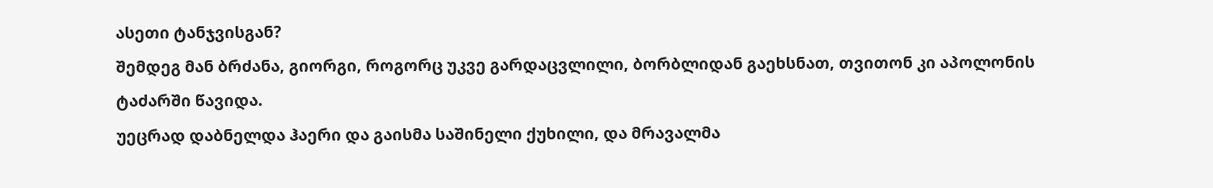ასეთი ტანჯვისგან?
შემდეგ მან ბრძანა, გიორგი, როგორც უკვე გარდაცვლილი, ბორბლიდან გაეხსნათ, თვითონ კი აპოლონის ტაძარში წავიდა.
უეცრად დაბნელდა ჰაერი და გაისმა საშინელი ქუხილი, და მრავალმა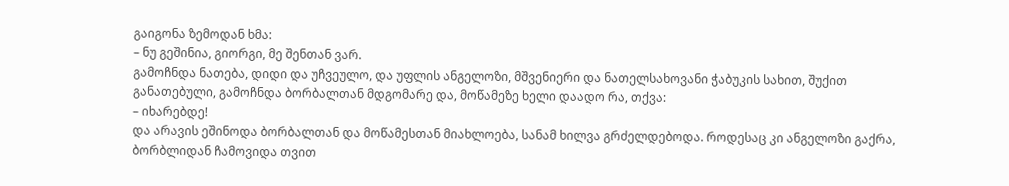გაიგონა ზემოდან ხმა:
– ნუ გეშინია, გიორგი, მე შენთან ვარ.
გამოჩნდა ნათება, დიდი და უჩვეულო, და უფლის ანგელოზი, მშვენიერი და ნათელსახოვანი ჭაბუკის სახით, შუქით განათებული, გამოჩნდა ბორბალთან მდგომარე და, მოწამეზე ხელი დაადო რა, თქვა:
– იხარებდე!
და არავის ეშინოდა ბორბალთან და მოწამესთან მიახლოება, სანამ ხილვა გრძელდებოდა. როდესაც კი ანგელოზი გაქრა, ბორბლიდან ჩამოვიდა თვით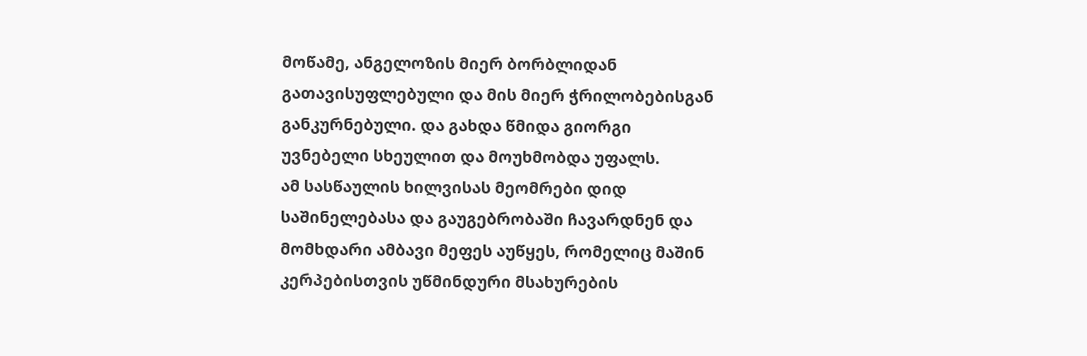მოწამე, ანგელოზის მიერ ბორბლიდან გათავისუფლებული და მის მიერ ჭრილობებისგან განკურნებული. და გახდა წმიდა გიორგი უვნებელი სხეულით და მოუხმობდა უფალს.
ამ სასწაულის ხილვისას მეომრები დიდ საშინელებასა და გაუგებრობაში ჩავარდნენ და მომხდარი ამბავი მეფეს აუწყეს, რომელიც მაშინ კერპებისთვის უწმინდური მსახურების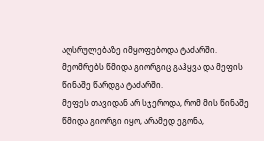აღსრულებაზე იმყოფებოდა ტაძარში. მეომრებს წმიდა გიორგიც გაჰყვა და მეფის წინაშე წარდგა ტაძარში.
მეფეს თავიდან არ სჯეროდა, რომ მის წინაშე წმიდა გიორგი იყო, არამედ ეგონა,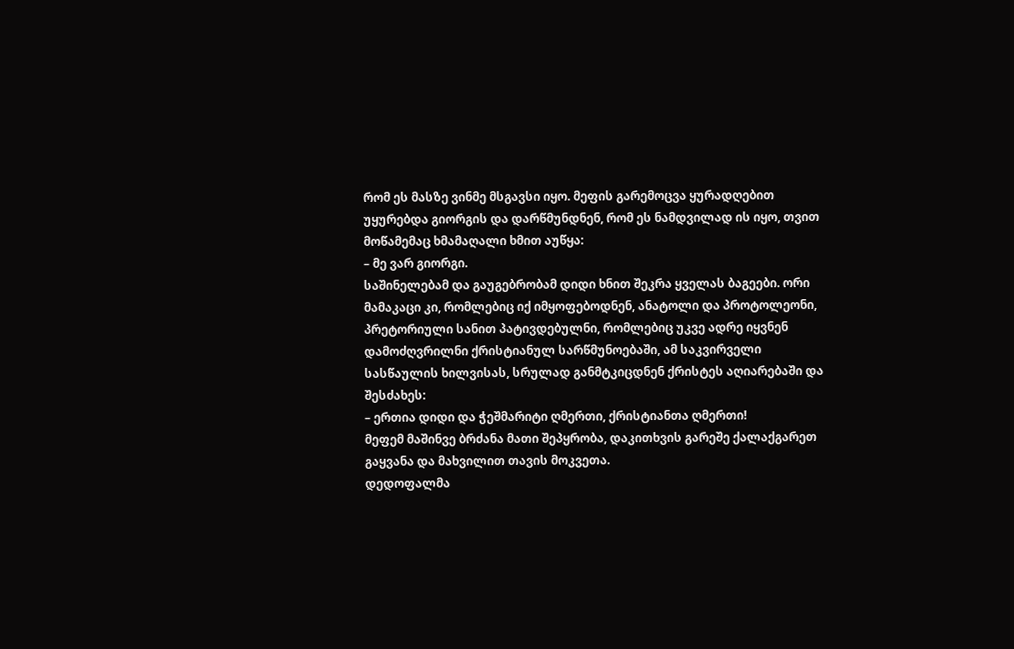რომ ეს მასზე ვინმე მსგავსი იყო. მეფის გარემოცვა ყურადღებით უყურებდა გიორგის და დარწმუნდნენ, რომ ეს ნამდვილად ის იყო, თვით მოწამემაც ხმამაღალი ხმით აუწყა:
– მე ვარ გიორგი.
საშინელებამ და გაუგებრობამ დიდი ხნით შეკრა ყველას ბაგეები. ორი მამაკაცი კი, რომლებიც იქ იმყოფებოდნენ, ანატოლი და პროტოლეონი, პრეტორიული სანით პატივდებულნი, რომლებიც უკვე ადრე იყვნენ დამოძღვრილნი ქრისტიანულ სარწმუნოებაში, ამ საკვირველი სასწაულის ხილვისას, სრულად განმტკიცდნენ ქრისტეს აღიარებაში და შესძახეს:
– ერთია დიდი და ჭეშმარიტი ღმერთი, ქრისტიანთა ღმერთი!
მეფემ მაშინვე ბრძანა მათი შეპყრობა, დაკითხვის გარეშე ქალაქგარეთ გაყვანა და მახვილით თავის მოკვეთა.
დედოფალმა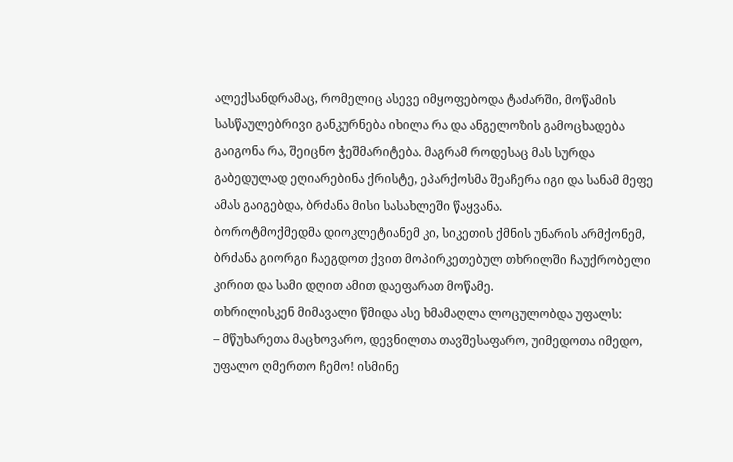ალექსანდრამაც, რომელიც ასევე იმყოფებოდა ტაძარში, მოწამის სასწაულებრივი განკურნება იხილა რა და ანგელოზის გამოცხადება გაიგონა რა, შეიცნო ჭეშმარიტება. მაგრამ როდესაც მას სურდა გაბედულად ეღიარებინა ქრისტე, ეპარქოსმა შეაჩერა იგი და სანამ მეფე ამას გაიგებდა, ბრძანა მისი სასახლეში წაყვანა.
ბოროტმოქმედმა დიოკლეტიანემ კი, სიკეთის ქმნის უნარის არმქონემ, ბრძანა გიორგი ჩაეგდოთ ქვით მოპირკეთებულ თხრილში ჩაუქრობელი კირით და სამი დღით ამით დაეფარათ მოწამე.
თხრილისკენ მიმავალი წმიდა ასე ხმამაღლა ლოცულობდა უფალს:
– მწუხარეთა მაცხოვარო, დევნილთა თავშესაფარო, უიმედოთა იმედო, უფალო ღმერთო ჩემო! ისმინე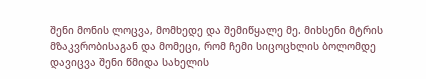შენი მონის ლოცვა, მომხედე და შემიწყალე მე. მიხსენი მტრის მზაკვრობისაგან და მომეცი, რომ ჩემი სიცოცხლის ბოლომდე დავიცვა შენი წმიდა სახელის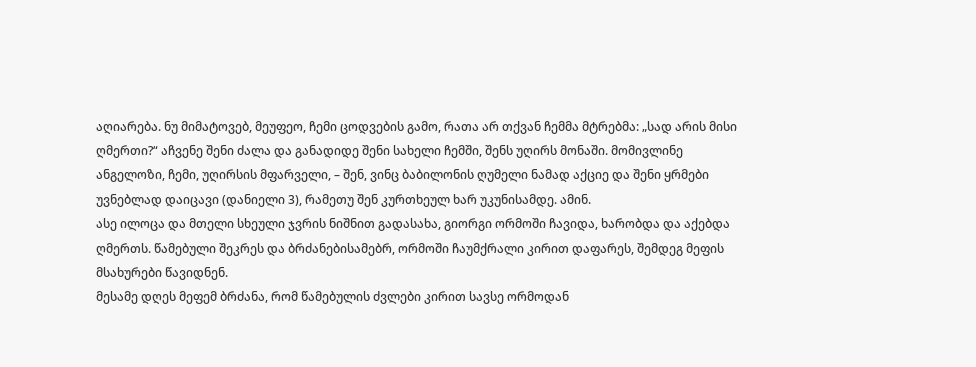აღიარება. ნუ მიმატოვებ, მეუფეო, ჩემი ცოდვების გამო, რათა არ თქვან ჩემმა მტრებმა: „სად არის მისი ღმერთი?“ აჩვენე შენი ძალა და განადიდე შენი სახელი ჩემში, შენს უღირს მონაში. მომივლინე ანგელოზი, ჩემი, უღირსის მფარველი, – შენ, ვინც ბაბილონის ღუმელი ნამად აქციე და შენი ყრმები უვნებლად დაიცავი (დანიელი 3), რამეთუ შენ კურთხეულ ხარ უკუნისამდე. ამინ.
ასე ილოცა და მთელი სხეული ჯვრის ნიშნით გადასახა, გიორგი ორმოში ჩავიდა, ხარობდა და აქებდა ღმერთს. წამებული შეკრეს და ბრძანებისამებრ, ორმოში ჩაუმქრალი კირით დაფარეს, შემდეგ მეფის მსახურები წავიდნენ.
მესამე დღეს მეფემ ბრძანა, რომ წამებულის ძვლები კირით სავსე ორმოდან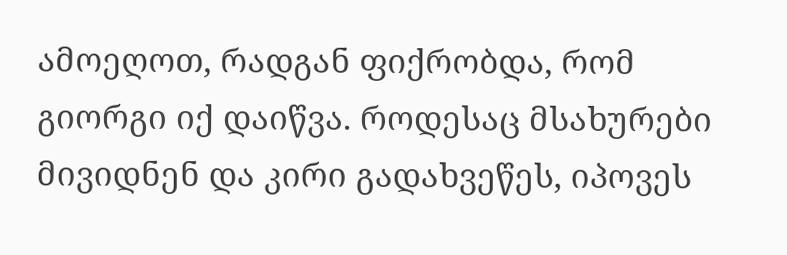ამოეღოთ, რადგან ფიქრობდა, რომ გიორგი იქ დაიწვა. როდესაც მსახურები მივიდნენ და კირი გადახვეწეს, იპოვეს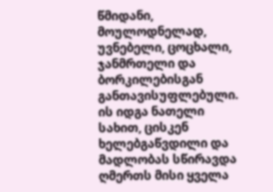წმიდანი, მოულოდნელად, უვნებელი, ცოცხალი, ჯანმრთელი და ბორკილებისგან განთავისუფლებული. ის იდგა ნათელი სახით, ცისკენ ხელებგაწვდილი და მადლობას სწირავდა ღმერთს მისი ყველა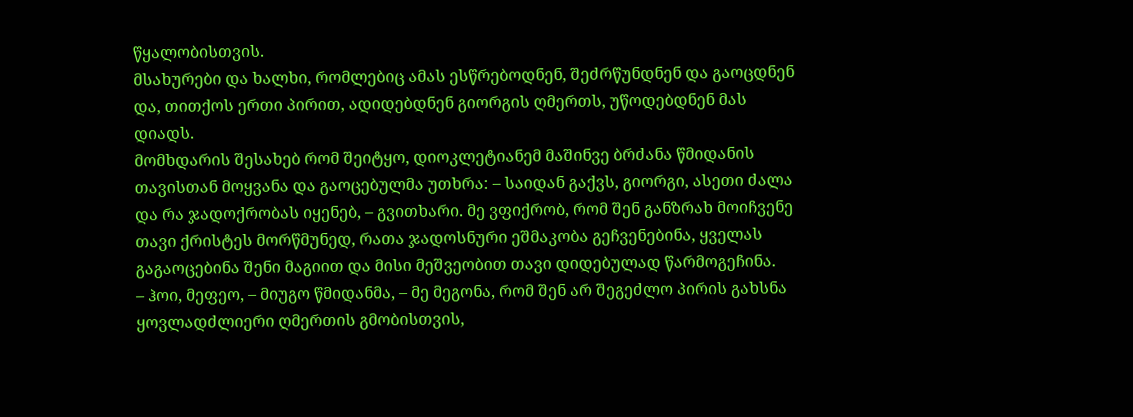წყალობისთვის.
მსახურები და ხალხი, რომლებიც ამას ესწრებოდნენ, შეძრწუნდნენ და გაოცდნენ და, თითქოს ერთი პირით, ადიდებდნენ გიორგის ღმერთს, უწოდებდნენ მას დიადს.
მომხდარის შესახებ რომ შეიტყო, დიოკლეტიანემ მაშინვე ბრძანა წმიდანის თავისთან მოყვანა და გაოცებულმა უთხრა: – საიდან გაქვს, გიორგი, ასეთი ძალა და რა ჯადოქრობას იყენებ, – გვითხარი. მე ვფიქრობ, რომ შენ განზრახ მოიჩვენე თავი ქრისტეს მორწმუნედ, რათა ჯადოსნური ეშმაკობა გეჩვენებინა, ყველას გაგაოცებინა შენი მაგიით და მისი მეშვეობით თავი დიდებულად წარმოგეჩინა.
– ჰოი, მეფეო, – მიუგო წმიდანმა, – მე მეგონა, რომ შენ არ შეგეძლო პირის გახსნა ყოვლადძლიერი ღმერთის გმობისთვის,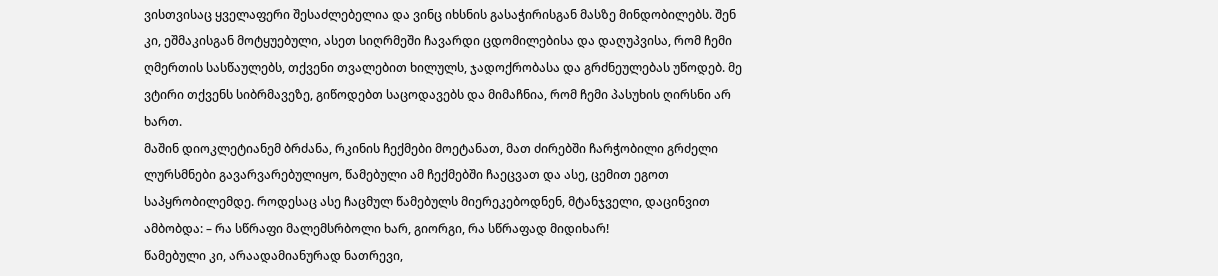ვისთვისაც ყველაფერი შესაძლებელია და ვინც იხსნის გასაჭირისგან მასზე მინდობილებს. შენ კი, ეშმაკისგან მოტყუებული, ასეთ სიღრმეში ჩავარდი ცდომილებისა და დაღუპვისა, რომ ჩემი ღმერთის სასწაულებს, თქვენი თვალებით ხილულს, ჯადოქრობასა და გრძნეულებას უწოდებ. მე ვტირი თქვენს სიბრმავეზე, გიწოდებთ საცოდავებს და მიმაჩნია, რომ ჩემი პასუხის ღირსნი არ ხართ.
მაშინ დიოკლეტიანემ ბრძანა, რკინის ჩექმები მოეტანათ, მათ ძირებში ჩარჭობილი გრძელი ლურსმნები გავარვარებულიყო, წამებული ამ ჩექმებში ჩაეცვათ და ასე, ცემით ეგოთ საპყრობილემდე. როდესაც ასე ჩაცმულ წამებულს მიერეკებოდნენ, მტანჯველი, დაცინვით ამბობდა: – რა სწრაფი მალემსრბოლი ხარ, გიორგი, რა სწრაფად მიდიხარ!
წამებული კი, არაადამიანურად ნათრევი,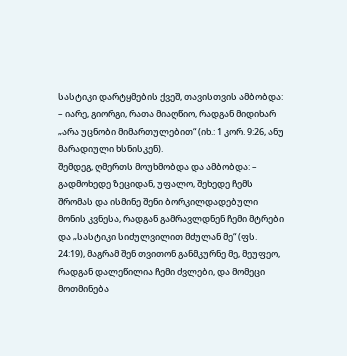სასტიკი დარტყმების ქვეშ, თავისთვის ამბობდა: – იარე, გიორგი, რათა მიაღწიო, რადგან მიდიხარ „არა უცნობი მიმართულებით“ (იხ.: 1 კორ. 9:26, ანუ მარადიული ხსნისკენ).
შემდეგ, ღმერთს მოუხმობდა და ამბობდა: – გადმოხედე ზეციდან, უფალო, შეხედე ჩემს შრომას და ისმინე შენი ბორკილდადებული მონის კვნესა, რადგან გამრავლდნენ ჩემი მტრები და „სასტიკი სიძულვილით მძულან მე“ (ფს. 24:19), მაგრამ შენ თვითონ განმკურნე მე, მეუფეო, რადგან დალეწილია ჩემი ძვლები, და მომეცი მოთმინება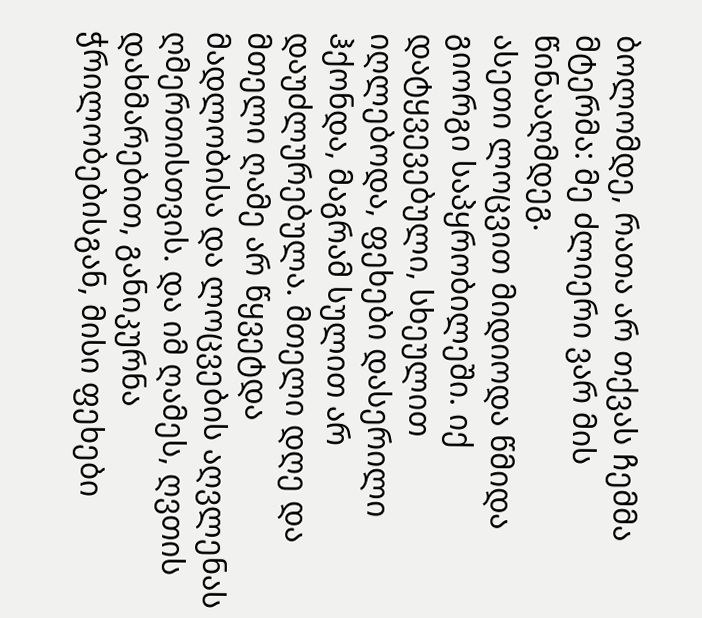ბოლომდე, რათა არ თქვას ჩემმა მტერმა: მე ძლიერი ვარ მის წინააღმდეგ.
ასეთი ლოცვით მიდიოდა წმიდა გიორგი საპყრობილეში. იქ დატყვევებული, სხეულით იღლებოდა, ფეხები დასერილი ჰქონდა, მაგრამ სულით არ დაუძლურებულა. მთელი დღე და მთელი ღამე არ წყვეტდა მადლობისა და ლოცვების აღვლენას ღმერთისთვის. და იმ ღამეს, ღვთის დახმარებით, განიკურნა ჭრილობებისგან, მისი ფეხები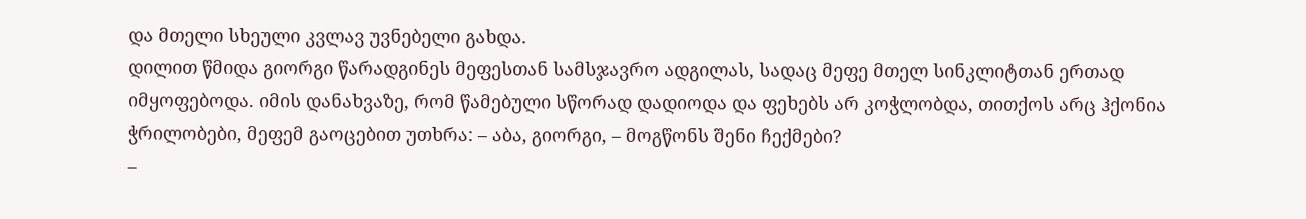და მთელი სხეული კვლავ უვნებელი გახდა.
დილით წმიდა გიორგი წარადგინეს მეფესთან სამსჯავრო ადგილას, სადაც მეფე მთელ სინკლიტთან ერთად იმყოფებოდა. იმის დანახვაზე, რომ წამებული სწორად დადიოდა და ფეხებს არ კოჭლობდა, თითქოს არც ჰქონია ჭრილობები, მეფემ გაოცებით უთხრა: – აბა, გიორგი, – მოგწონს შენი ჩექმები?
–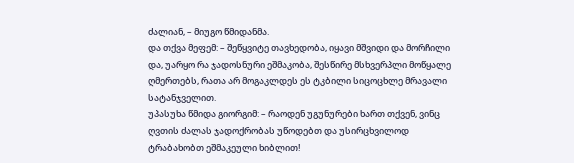ძალიან, – მიუგო წმიდანმა.
და თქვა მეფემ: – შეწყვიტე თავხედობა, იყავი მშვიდი და მორჩილი და, უარყო რა ჯადოსნური ეშმაკობა, შესწირე მსხვერპლი მოწყალე ღმერთებს, რათა არ მოგაკლდეს ეს ტკბილი სიცოცხლე მრავალი სატანჯველით.
უპასუხა წმიდა გიორგიმ: – რაოდენ უგუნურები ხართ თქვენ, ვინც ღვთის ძალას ჯადოქრობას უწოდებთ და უსირცხვილოდ ტრაბახობთ ეშმაკეული ხიბლით!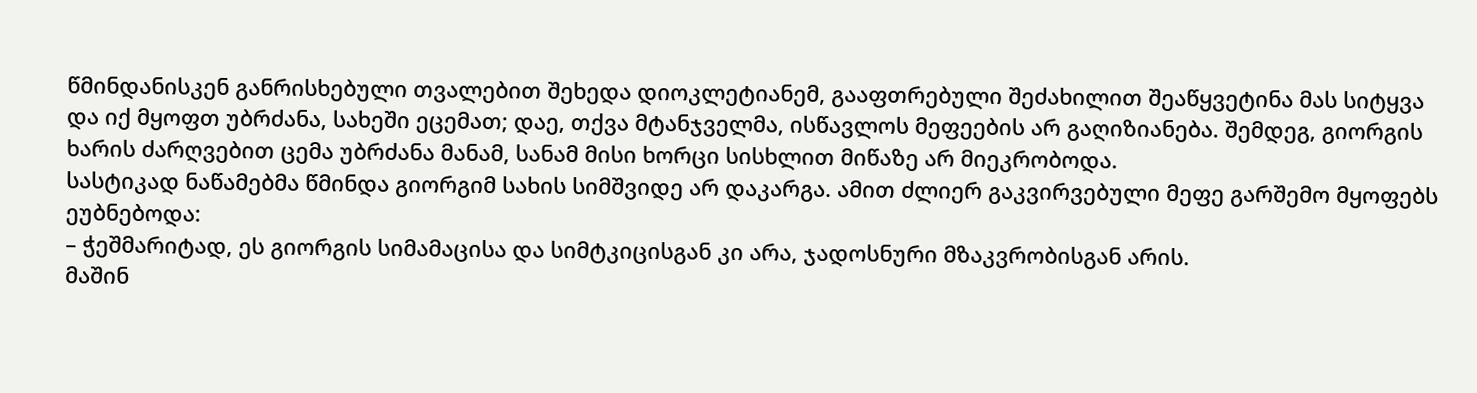წმინდანისკენ განრისხებული თვალებით შეხედა დიოკლეტიანემ, გააფთრებული შეძახილით შეაწყვეტინა მას სიტყვა და იქ მყოფთ უბრძანა, სახეში ეცემათ; დაე, თქვა მტანჯველმა, ისწავლოს მეფეების არ გაღიზიანება. შემდეგ, გიორგის ხარის ძარღვებით ცემა უბრძანა მანამ, სანამ მისი ხორცი სისხლით მიწაზე არ მიეკრობოდა.
სასტიკად ნაწამებმა წმინდა გიორგიმ სახის სიმშვიდე არ დაკარგა. ამით ძლიერ გაკვირვებული მეფე გარშემო მყოფებს ეუბნებოდა:
– ჭეშმარიტად, ეს გიორგის სიმამაცისა და სიმტკიცისგან კი არა, ჯადოსნური მზაკვრობისგან არის.
მაშინ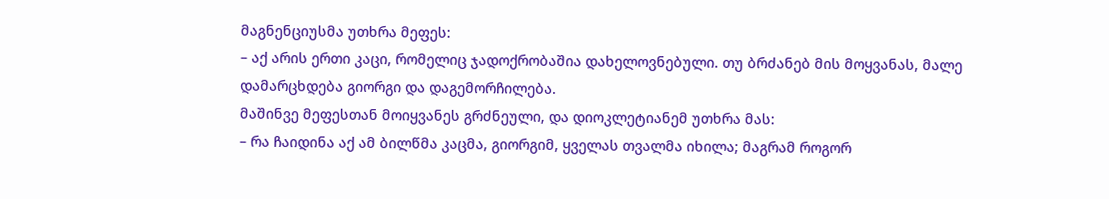მაგნენციუსმა უთხრა მეფეს:
– აქ არის ერთი კაცი, რომელიც ჯადოქრობაშია დახელოვნებული. თუ ბრძანებ მის მოყვანას, მალე დამარცხდება გიორგი და დაგემორჩილება.
მაშინვე მეფესთან მოიყვანეს გრძნეული, და დიოკლეტიანემ უთხრა მას:
– რა ჩაიდინა აქ ამ ბილწმა კაცმა, გიორგიმ, ყველას თვალმა იხილა; მაგრამ როგორ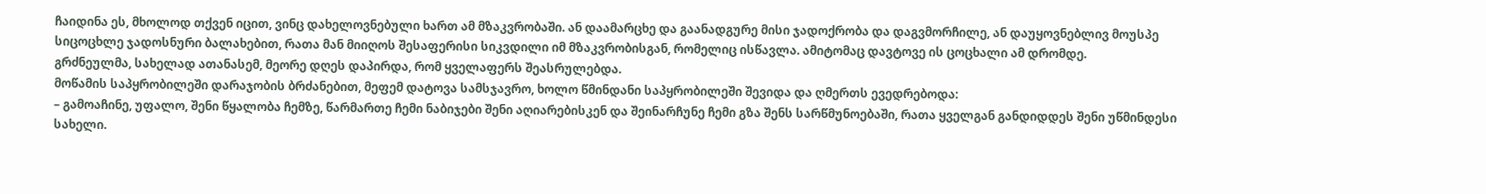ჩაიდინა ეს, მხოლოდ თქვენ იცით, ვინც დახელოვნებული ხართ ამ მზაკვრობაში. ან დაამარცხე და გაანადგურე მისი ჯადოქრობა და დაგვმორჩილე, ან დაუყოვნებლივ მოუსპე სიცოცხლე ჯადოსნური ბალახებით, რათა მან მიიღოს შესაფერისი სიკვდილი იმ მზაკვრობისგან, რომელიც ისწავლა. ამიტომაც დავტოვე ის ცოცხალი ამ დრომდე.
გრძნეულმა, სახელად ათანასემ, მეორე დღეს დაპირდა, რომ ყველაფერს შეასრულებდა.
მოწამის საპყრობილეში დარაჯობის ბრძანებით, მეფემ დატოვა სამსჯავრო, ხოლო წმინდანი საპყრობილეში შევიდა და ღმერთს ევედრებოდა:
– გამოაჩინე, უფალო, შენი წყალობა ჩემზე, წარმართე ჩემი ნაბიჯები შენი აღიარებისკენ და შეინარჩუნე ჩემი გზა შენს სარწმუნოებაში, რათა ყველგან განდიდდეს შენი უწმინდესი სახელი.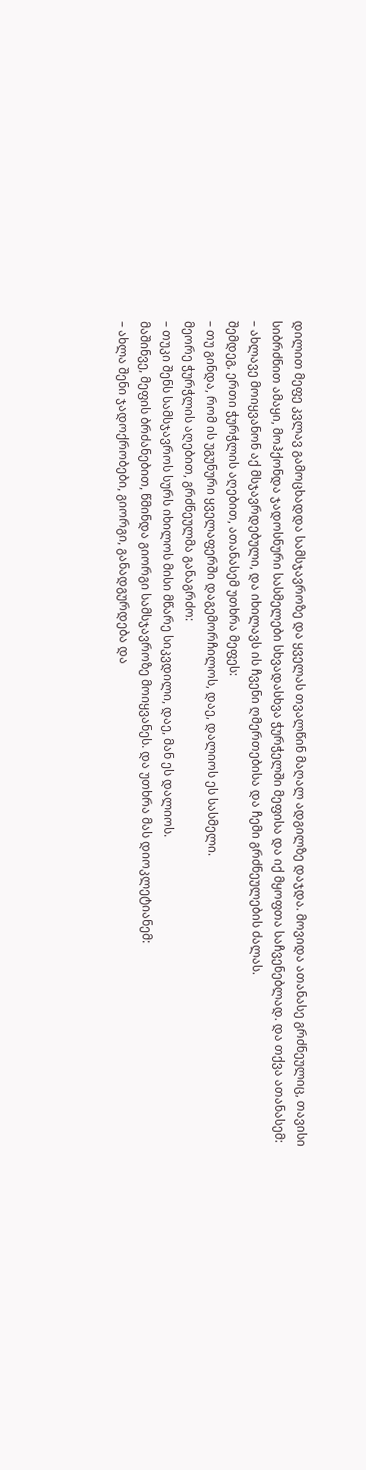დილით მეფე კვლავ გამოცხადდა სამსჯავროზე და ყველას თვალწინ მაღალ ადგილზე დაჯდა. მოვიდა ათანასე გრძნეულიც, თავისი სიბრძნით ამაყი, მოჰქონდა ჯადოსნური სასმელები სხვადასხვა ჭურჭელში მეფისა და იქ მყოფთა საჩვენებლად. და თქვა ათანასემ:
– ახლავე მოიყვანონ აქ მსჯავრდებული, და იხილავს ის ჩვენი ღმერთებისა და ჩემი გრძნეულების ძალას.
შემდეგ, ერთი ჭურჭლის აღებით, ათანასემ უთხრა მეფეს:
– თუ გინდა, რომ ის უგუნური ყველაფერში დაგემორჩილოს, დაე, დალიოს ეს სასმელი.
მეორე ჭურჭლის აღებით, გრძნეულმა განაგრძო:
– თუკი შენს სამსჯავროს სურს იხილოს მისი მწარე სიკვდილი, დაე, მან ეს დალიოს.
მაშინვე, მეფის ბრძანებით, წმინდა გიორგი სამსჯავროზე მოიყვანეს. და უთხრა მას დიოკლეტიანემ:
– ახლა შენი ჯადოქრობები, გიორგი, განადგურდება და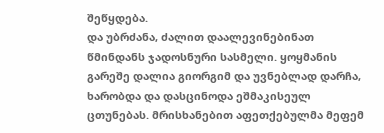შეწყდება.
და უბრძანა, ძალით დაალევინებინათ წმინდანს ჯადოსნური სასმელი. ყოყმანის გარეშე დალია გიორგიმ და უვნებლად დარჩა, ხარობდა და დასცინოდა ეშმაკისეულ ცთუნებას. მრისხანებით აფეთქებულმა მეფემ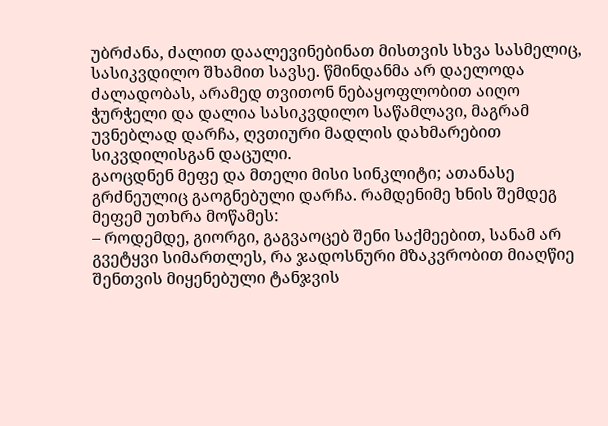უბრძანა, ძალით დაალევინებინათ მისთვის სხვა სასმელიც, სასიკვდილო შხამით სავსე. წმინდანმა არ დაელოდა ძალადობას, არამედ თვითონ ნებაყოფლობით აიღო ჭურჭელი და დალია სასიკვდილო საწამლავი, მაგრამ უვნებლად დარჩა, ღვთიური მადლის დახმარებით სიკვდილისგან დაცული.
გაოცდნენ მეფე და მთელი მისი სინკლიტი; ათანასე გრძნეულიც გაოგნებული დარჩა. რამდენიმე ხნის შემდეგ მეფემ უთხრა მოწამეს:
– როდემდე, გიორგი, გაგვაოცებ შენი საქმეებით, სანამ არ გვეტყვი სიმართლეს, რა ჯადოსნური მზაკვრობით მიაღწიე შენთვის მიყენებული ტანჯვის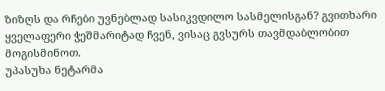ზიზღს და რჩები უვნებლად სასიკვდილო სასმელისგან? გვითხარი ყველაფერი ჭეშმარიტად ჩვენ, ვისაც გვსურს თავმდაბლობით მოგისმინოთ.
უპასუხა ნეტარმა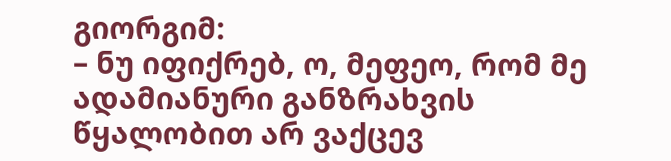გიორგიმ:
– ნუ იფიქრებ, ო, მეფეო, რომ მე ადამიანური განზრახვის წყალობით არ ვაქცევ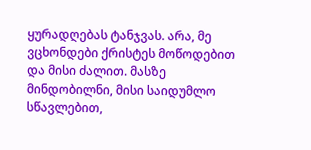ყურადღებას ტანჯვას. არა, მე ვცხონდები ქრისტეს მოწოდებით და მისი ძალით. მასზე მინდობილნი, მისი საიდუმლო სწავლებით,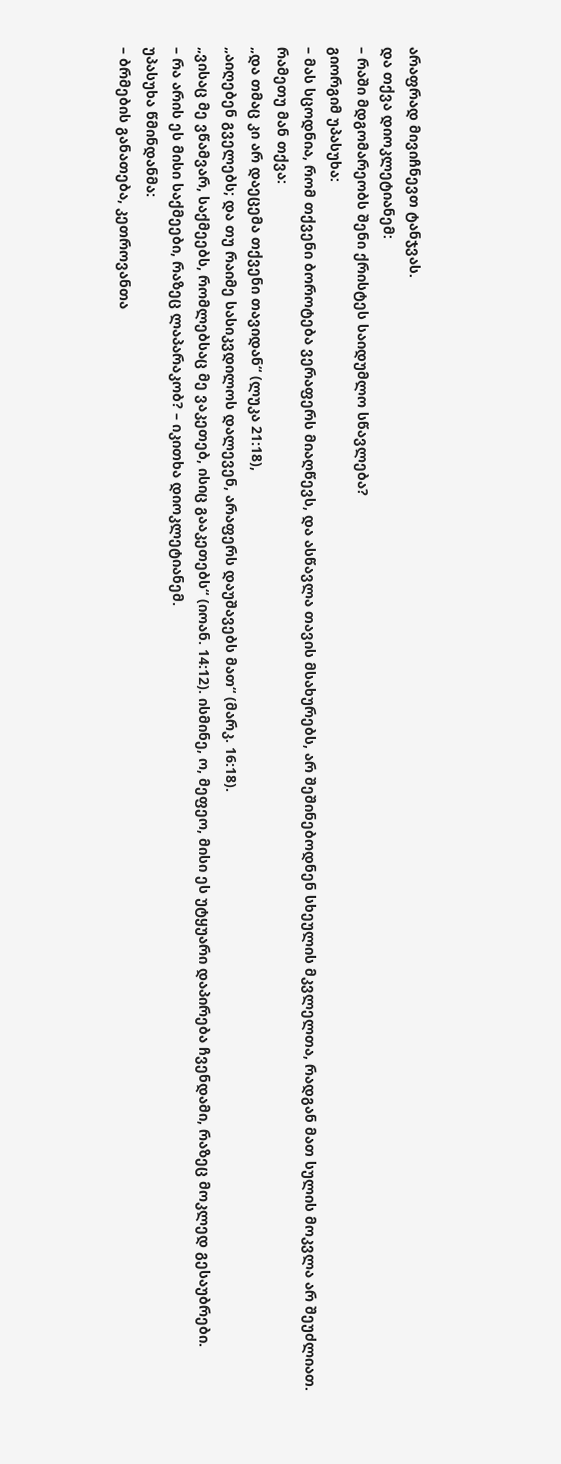არაფრად მივიჩნევთ ტანჯვას.
და თქვა დიოკლეტიანემ:
– რაში მდგომარეობს შენი ქრისტეს საიდუმლო სწავლება?
გიორგიმ უპასუხა:
– მას სცოდნია, რომ თქვენი ბოროტება ვერაფერს მიაღწევს, და ასწავლა თავის მსახურებს, არ შეშინებოდნენ სხეულის მკვლელთა, რადგან მათ სულის მოკვლა არ შეუძლიათ. რამეთუ მან თქვა:
„და თმაც კი არ დაეცემა თქვენი თავიდან“ (ლუკა 21:18),
„აიღებენ გველებს; და თუ რაიმე სასიკვდილოს დალევენ, არაფერს დაუშავებს მათ“ (მარკ. 16:18).
„ვისაც მე ვწამვარ, საქმეებს, რომლებსაც მე ვაკეთებ, ისიც გააკეთებს“ (იოან. 14:12). ისმინე, ო, მეფეო, მისი ეს უტყუარი დაპირება ჩვენდამი, რაზეც მოკლედ გესაუბრები.
– რა არის ეს მისი საქმეები, რაზეც ლაპარაკობ? – იკითხა დიოკლეტიანემ.
უპასუხა წმინდანმა:
– ბრმების განათება, კეთროვანთა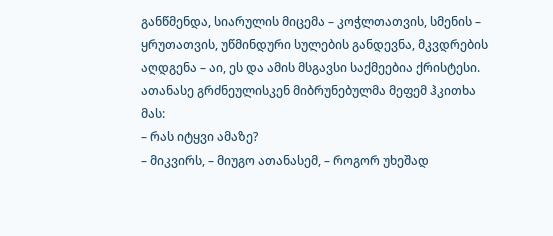განწმენდა, სიარულის მიცემა – კოჭლთათვის, სმენის – ყრუთათვის, უწმინდური სულების განდევნა, მკვდრების აღდგენა – აი, ეს და ამის მსგავსი საქმეებია ქრისტესი.
ათანასე გრძნეულისკენ მიბრუნებულმა მეფემ ჰკითხა მას:
– რას იტყვი ამაზე?
– მიკვირს, – მიუგო ათანასემ, – როგორ უხეშად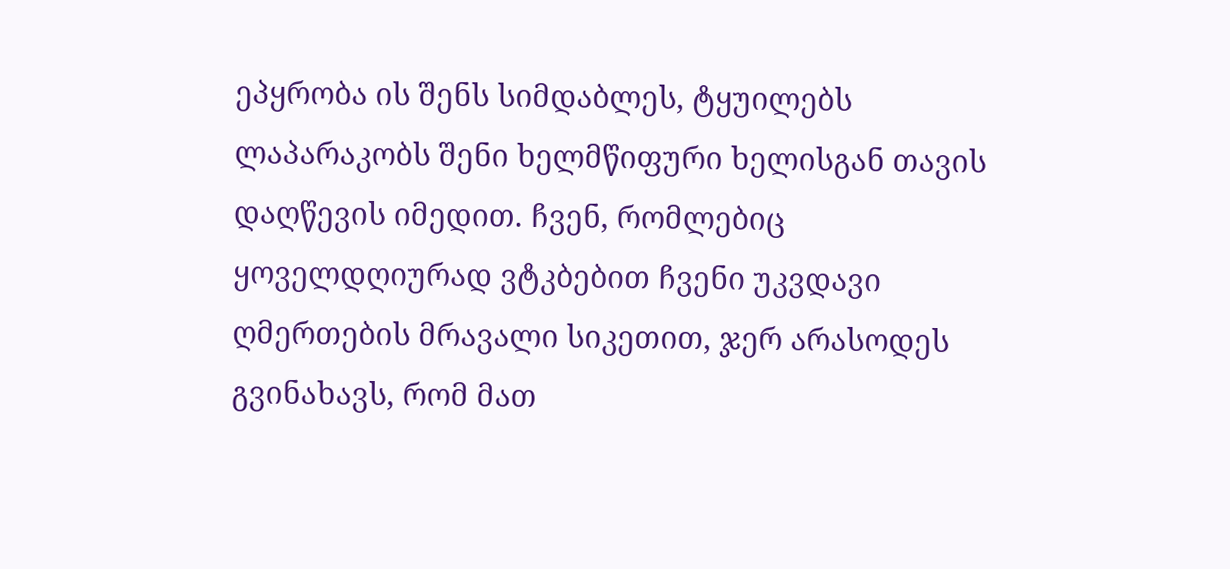ეპყრობა ის შენს სიმდაბლეს, ტყუილებს ლაპარაკობს შენი ხელმწიფური ხელისგან თავის დაღწევის იმედით. ჩვენ, რომლებიც ყოველდღიურად ვტკბებით ჩვენი უკვდავი ღმერთების მრავალი სიკეთით, ჯერ არასოდეს გვინახავს, რომ მათ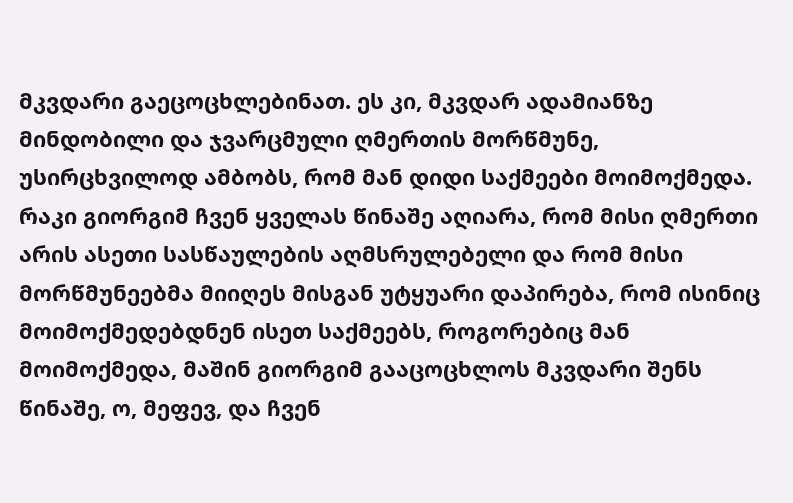მკვდარი გაეცოცხლებინათ. ეს კი, მკვდარ ადამიანზე მინდობილი და ჯვარცმული ღმერთის მორწმუნე, უსირცხვილოდ ამბობს, რომ მან დიდი საქმეები მოიმოქმედა. რაკი გიორგიმ ჩვენ ყველას წინაშე აღიარა, რომ მისი ღმერთი არის ასეთი სასწაულების აღმსრულებელი და რომ მისი მორწმუნეებმა მიიღეს მისგან უტყუარი დაპირება, რომ ისინიც მოიმოქმედებდნენ ისეთ საქმეებს, როგორებიც მან მოიმოქმედა, მაშინ გიორგიმ გააცოცხლოს მკვდარი შენს წინაშე, ო, მეფევ, და ჩვენ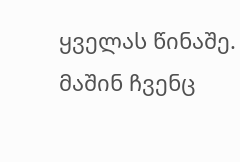ყველას წინაშე. მაშინ ჩვენც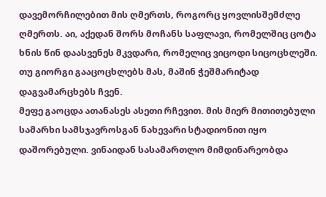დავემორჩილებით მის ღმერთს, როგორც ყოვლისშემძლე ღმერთს. აი, აქედან შორს მოჩანს საფლავი, რომელშიც ცოტა ხნის წინ დაასვენეს მკვდარი, რომელიც ვიცოდი სიცოცხლეში. თუ გიორგი გააცოცხლებს მას, მაშინ ჭეშმარიტად დაგვამარცხებს ჩვენ.
მეფე გაოცდა ათანასეს ასეთი რჩევით. მის მიერ მითითებული სამარხი სამსჯავროსგან ნახევარი სტადიონით იყო დაშორებული. ვინაიდან სასამართლო მიმდინარეობდა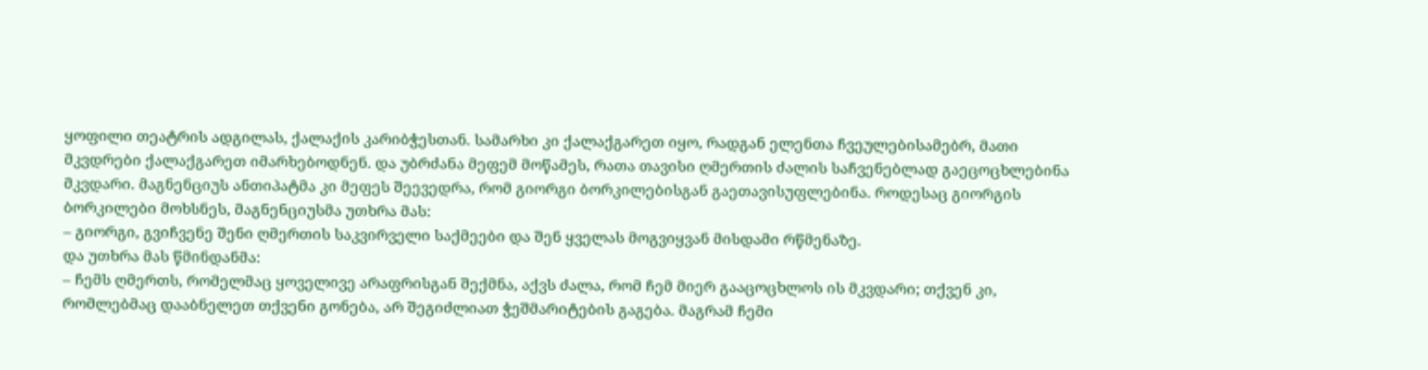ყოფილი თეატრის ადგილას, ქალაქის კარიბჭესთან. სამარხი კი ქალაქგარეთ იყო, რადგან ელენთა ჩვეულებისამებრ, მათი მკვდრები ქალაქგარეთ იმარხებოდნენ. და უბრძანა მეფემ მოწამეს, რათა თავისი ღმერთის ძალის საჩვენებლად გაეცოცხლებინა მკვდარი. მაგნენციუს ანთიპატმა კი მეფეს შეევედრა, რომ გიორგი ბორკილებისგან გაეთავისუფლებინა. როდესაც გიორგის ბორკილები მოხსნეს, მაგნენციუსმა უთხრა მას:
– გიორგი, გვიჩვენე შენი ღმერთის საკვირველი საქმეები და შენ ყველას მოგვიყვან მისდამი რწმენაზე.
და უთხრა მას წმინდანმა:
– ჩემს ღმერთს, რომელმაც ყოველივე არაფრისგან შექმნა, აქვს ძალა, რომ ჩემ მიერ გააცოცხლოს ის მკვდარი; თქვენ კი, რომლებმაც დააბნელეთ თქვენი გონება, არ შეგიძლიათ ჭეშმარიტების გაგება. მაგრამ ჩემი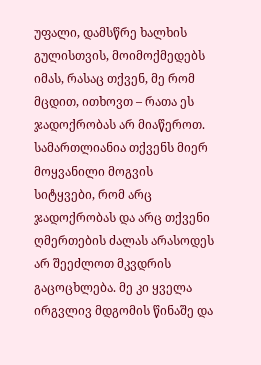უფალი, დამსწრე ხალხის გულისთვის, მოიმოქმედებს იმას, რასაც თქვენ, მე რომ მცდით, ითხოვთ – რათა ეს ჯადოქრობას არ მიაწეროთ. სამართლიანია თქვენს მიერ მოყვანილი მოგვის სიტყვები, რომ არც ჯადოქრობას და არც თქვენი ღმერთების ძალას არასოდეს არ შეეძლოთ მკვდრის გაცოცხლება. მე კი ყველა ირგვლივ მდგომის წინაშე და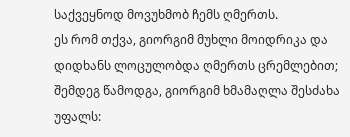საქვეყნოდ მოვუხმობ ჩემს ღმერთს.
ეს რომ თქვა, გიორგიმ მუხლი მოიდრიკა და დიდხანს ლოცულობდა ღმერთს ცრემლებით; შემდეგ წამოდგა, გიორგიმ ხმამაღლა შესძახა უფალს: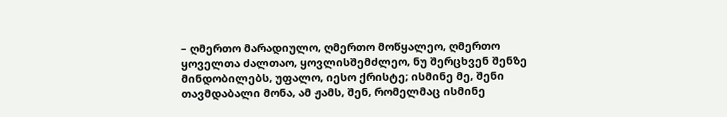– ღმერთო მარადიულო, ღმერთო მოწყალეო, ღმერთო ყოველთა ძალთაო, ყოვლისშემძლეო, ნუ შერცხვენ შენზე მინდობილებს, უფალო, იესო ქრისტე; ისმინე მე, შენი თავმდაბალი მონა, ამ ჟამს, შენ, რომელმაც ისმინე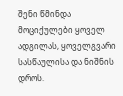შენი წმინდა მოციქულები ყოველ ადგილას, ყოველგვარი სასწაულისა და ნიშნის დროს.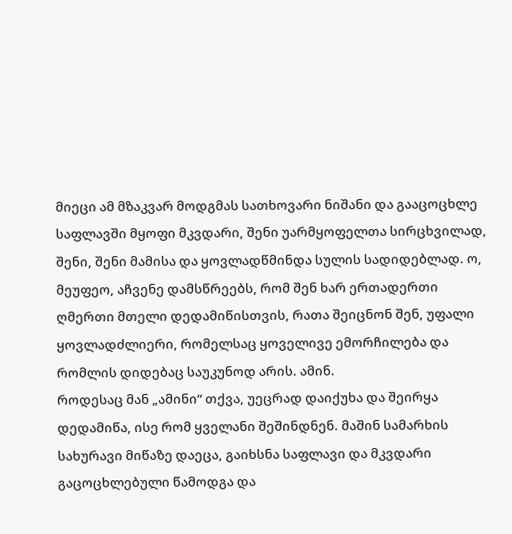მიეცი ამ მზაკვარ მოდგმას სათხოვარი ნიშანი და გააცოცხლე საფლავში მყოფი მკვდარი, შენი უარმყოფელთა სირცხვილად, შენი, შენი მამისა და ყოვლადწმინდა სულის სადიდებლად. ო, მეუფეო, აჩვენე დამსწრეებს, რომ შენ ხარ ერთადერთი ღმერთი მთელი დედამიწისთვის, რათა შეიცნონ შენ, უფალი ყოვლადძლიერი, რომელსაც ყოველივე ემორჩილება და რომლის დიდებაც საუკუნოდ არის. ამინ.
როდესაც მან „ამინი“ თქვა, უეცრად დაიქუხა და შეირყა დედამიწა, ისე რომ ყველანი შეშინდნენ. მაშინ სამარხის სახურავი მიწაზე დაეცა, გაიხსნა საფლავი და მკვდარი გაცოცხლებული წამოდგა და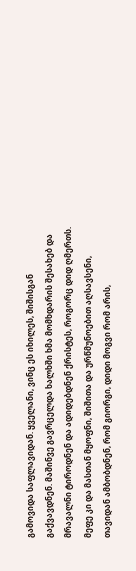გამოვიდა საფლავიდან. ყველანი, ვინც ეს იხილეს, შიშისგან გაქვავდნენ. მაშინვე გავრცელდა ხალხში ხმა მომხდარის შესახებ და მრავალნი ტიროდნენ და ადიდებდნენ ქრისტეს, როგორც დიდ ღმერთს. მეფე კი და მასთან მყოფნი, შიშითა და ურწმუნოებით აღსავსენი, თავიდან ამბობდნენ, რომ გიორგი, დიდი მოგვი რომ არის,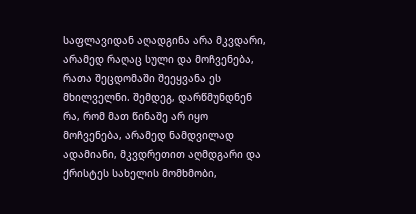საფლავიდან აღადგინა არა მკვდარი, არამედ რაღაც სული და მოჩვენება, რათა შეცდომაში შეეყვანა ეს მხილველნი. შემდეგ, დარწმუნდნენ რა, რომ მათ წინაშე არ იყო მოჩვენება, არამედ ნამდვილად ადამიანი, მკვდრეთით აღმდგარი და ქრისტეს სახელის მომხმობი,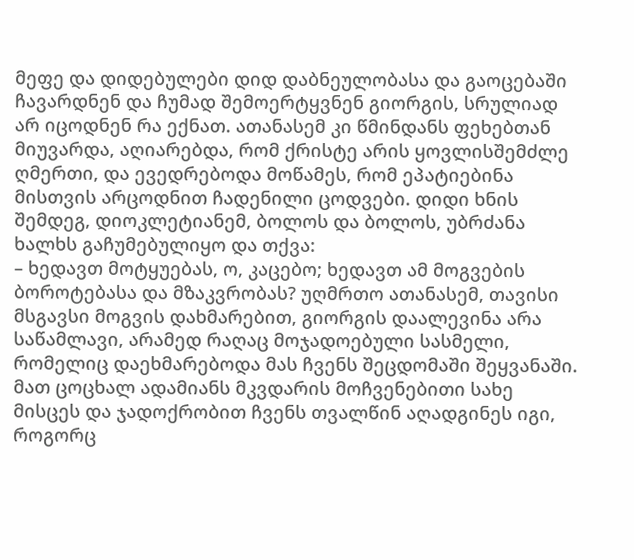მეფე და დიდებულები დიდ დაბნეულობასა და გაოცებაში ჩავარდნენ და ჩუმად შემოერტყვნენ გიორგის, სრულიად არ იცოდნენ რა ექნათ. ათანასემ კი წმინდანს ფეხებთან მიუვარდა, აღიარებდა, რომ ქრისტე არის ყოვლისშემძლე ღმერთი, და ევედრებოდა მოწამეს, რომ ეპატიებინა მისთვის არცოდნით ჩადენილი ცოდვები. დიდი ხნის შემდეგ, დიოკლეტიანემ, ბოლოს და ბოლოს, უბრძანა ხალხს გაჩუმებულიყო და თქვა:
– ხედავთ მოტყუებას, ო, კაცებო; ხედავთ ამ მოგვების ბოროტებასა და მზაკვრობას? უღმრთო ათანასემ, თავისი მსგავსი მოგვის დახმარებით, გიორგის დაალევინა არა საწამლავი, არამედ რაღაც მოჯადოებული სასმელი, რომელიც დაეხმარებოდა მას ჩვენს შეცდომაში შეყვანაში. მათ ცოცხალ ადამიანს მკვდარის მოჩვენებითი სახე მისცეს და ჯადოქრობით ჩვენს თვალწინ აღადგინეს იგი, როგორც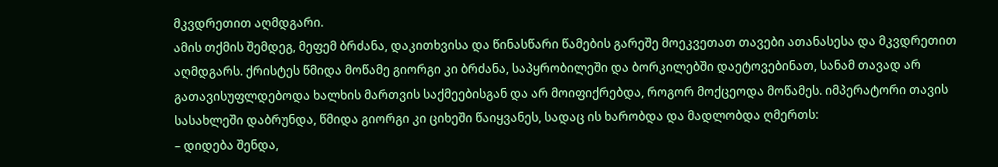მკვდრეთით აღმდგარი.
ამის თქმის შემდეგ, მეფემ ბრძანა, დაკითხვისა და წინასწარი წამების გარეშე მოეკვეთათ თავები ათანასესა და მკვდრეთით აღმდგარს. ქრისტეს წმიდა მოწამე გიორგი კი ბრძანა, საპყრობილეში და ბორკილებში დაეტოვებინათ, სანამ თავად არ გათავისუფლდებოდა ხალხის მართვის საქმეებისგან და არ მოიფიქრებდა, როგორ მოქცეოდა მოწამეს. იმპერატორი თავის სასახლეში დაბრუნდა, წმიდა გიორგი კი ციხეში წაიყვანეს, სადაც ის ხარობდა და მადლობდა ღმერთს:
– დიდება შენდა,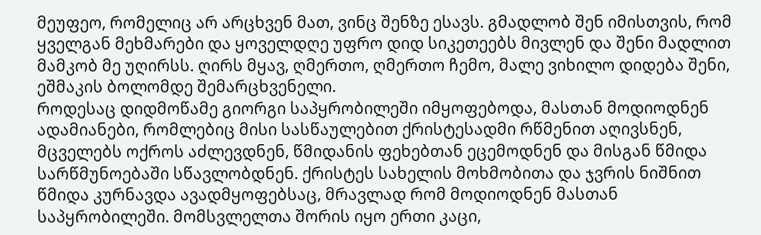მეუფეო, რომელიც არ არცხვენ მათ, ვინც შენზე ესავს. გმადლობ შენ იმისთვის, რომ ყველგან მეხმარები და ყოველდღე უფრო დიდ სიკეთეებს მივლენ და შენი მადლით მამკობ მე უღირსს. ღირს მყავ, ღმერთო, ღმერთო ჩემო, მალე ვიხილო დიდება შენი, ეშმაკის ბოლომდე შემარცხვენელი.
როდესაც დიდმოწამე გიორგი საპყრობილეში იმყოფებოდა, მასთან მოდიოდნენ ადამიანები, რომლებიც მისი სასწაულებით ქრისტესადმი რწმენით აღივსნენ, მცველებს ოქროს აძლევდნენ, წმიდანის ფეხებთან ეცემოდნენ და მისგან წმიდა სარწმუნოებაში სწავლობდნენ. ქრისტეს სახელის მოხმობითა და ჯვრის ნიშნით წმიდა კურნავდა ავადმყოფებსაც, მრავლად რომ მოდიოდნენ მასთან საპყრობილეში. მომსვლელთა შორის იყო ერთი კაცი,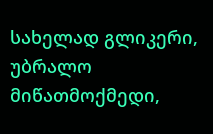სახელად გლიკერი, უბრალო მიწათმოქმედი,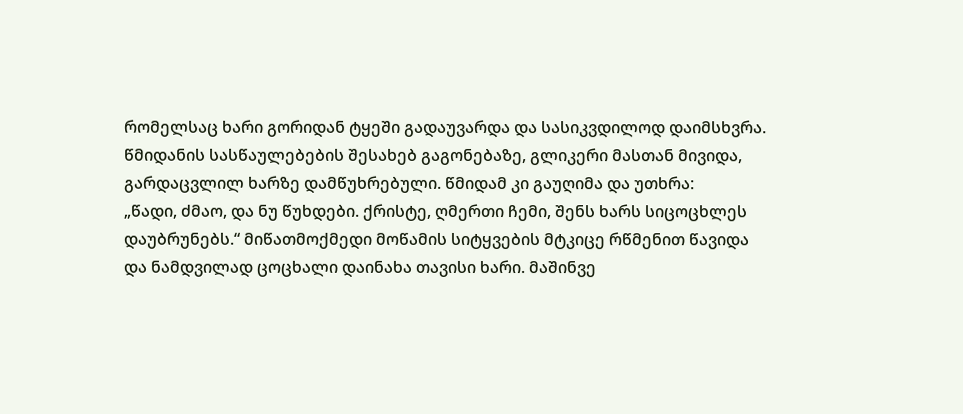რომელსაც ხარი გორიდან ტყეში გადაუვარდა და სასიკვდილოდ დაიმსხვრა. წმიდანის სასწაულებების შესახებ გაგონებაზე, გლიკერი მასთან მივიდა, გარდაცვლილ ხარზე დამწუხრებული. წმიდამ კი გაუღიმა და უთხრა:
„წადი, ძმაო, და ნუ წუხდები. ქრისტე, ღმერთი ჩემი, შენს ხარს სიცოცხლეს დაუბრუნებს.“ მიწათმოქმედი მოწამის სიტყვების მტკიცე რწმენით წავიდა და ნამდვილად ცოცხალი დაინახა თავისი ხარი. მაშინვე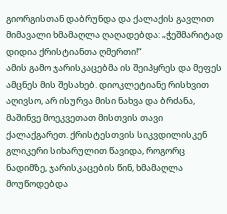გიორგისთან დაბრუნდა და ქალაქის გავლით მიმავალი ხმამაღლა ღაღადებდა: „ჭეშმარიტად დიდია ქრისტიანთა ღმერთი!“
ამის გამო ჯარისკაცებმა ის შეიპყრეს და მეფეს ამცნეს მის შესახებ. დიოკლეტიანე რისხვით აღივსო, არ ისურვა მისი ნახვა და ბრძანა, მაშინვე მოეკვეთათ მისთვის თავი ქალაქგარეთ. ქრისტესთვის სიკვდილისკენ გლიკერი სიხარულით წავიდა, როგორც ნადიმზე, ჯარისკაცების წინ, ხმამაღლა მოუწოდებდა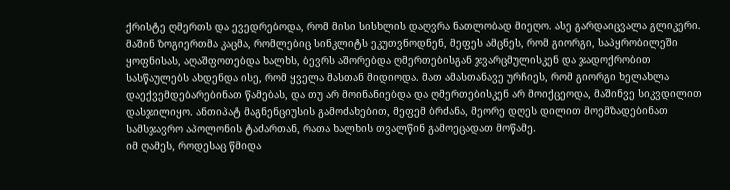ქრისტე ღმერთს და ევედრებოდა, რომ მისი სისხლის დაღვრა ნათლობად მიეღო. ასე გარდაიცვალა გლიკერი.
მაშინ ზოგიერთმა კაცმა, რომლებიც სინკლიტს ეკუთვნოდნენ, მეფეს ამცნეს, რომ გიორგი, საპყრობილეში ყოფნისას, აღაშფოთებდა ხალხს, ბევრს აშორებდა ღმერთებისგან ჯვარცმულისკენ და ჯადოქრობით სასწაულებს ახდენდა ისე, რომ ყველა მასთან მიდიოდა. მათ ამასთანავე ურჩიეს, რომ გიორგი ხელახლა დაექვემდებარებინათ წამებას, და თუ არ მოინანიებდა და ღმერთებისკენ არ მოიქცეოდა, მაშინვე სიკვდილით დასჯილიყო. ანთიპატ მაგნენციუსის გამოძახებით, მეფემ ბრძანა, მეორე დღეს დილით მოემზადებინათ სამსჯავრო აპოლონის ტაძართან, რათა ხალხის თვალწინ გამოეცადათ მოწამე.
იმ ღამეს, როდესაც წმიდა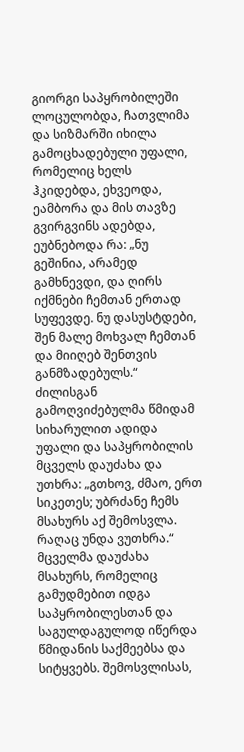გიორგი საპყრობილეში ლოცულობდა, ჩათვლიმა და სიზმარში იხილა გამოცხადებული უფალი, რომელიც ხელს ჰკიდებდა, ეხვეოდა, ეამბორა და მის თავზე გვირგვინს ადებდა, ეუბნებოდა რა: „ნუ გეშინია, არამედ გამხნევდი, და ღირს იქმნები ჩემთან ერთად სუფევდე. ნუ დასუსტდები, შენ მალე მოხვალ ჩემთან და მიიღებ შენთვის განმზადებულს.“
ძილისგან გამოღვიძებულმა წმიდამ სიხარულით ადიდა უფალი და საპყრობილის მცველს დაუძახა და უთხრა: „გთხოვ, ძმაო, ერთ სიკეთეს; უბრძანე ჩემს მსახურს აქ შემოსვლა. რაღაც უნდა ვუთხრა.“ მცველმა დაუძახა მსახურს, რომელიც გამუდმებით იდგა საპყრობილესთან და საგულდაგულოდ იწერდა წმიდანის საქმეებსა და სიტყვებს. შემოსვლისას,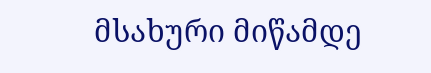მსახური მიწამდე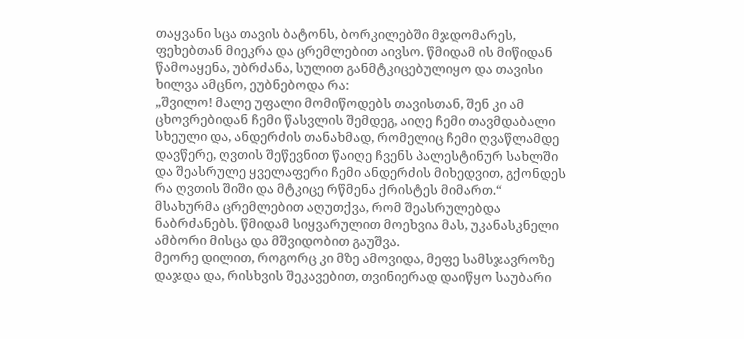თაყვანი სცა თავის ბატონს, ბორკილებში მჯდომარეს, ფეხებთან მიეკრა და ცრემლებით აივსო. წმიდამ ის მიწიდან წამოაყენა, უბრძანა, სულით განმტკიცებულიყო და თავისი ხილვა ამცნო, ეუბნებოდა რა:
„შვილო! მალე უფალი მომიწოდებს თავისთან, შენ კი ამ ცხოვრებიდან ჩემი წასვლის შემდეგ, აიღე ჩემი თავმდაბალი სხეული და, ანდერძის თანახმად, რომელიც ჩემი ღვაწლამდე დავწერე, ღვთის შეწევნით წაიღე ჩვენს პალესტინურ სახლში და შეასრულე ყველაფერი ჩემი ანდერძის მიხედვით, გქონდეს რა ღვთის შიში და მტკიცე რწმენა ქრისტეს მიმართ.“
მსახურმა ცრემლებით აღუთქვა, რომ შეასრულებდა ნაბრძანებს. წმიდამ სიყვარულით მოეხვია მას, უკანასკნელი ამბორი მისცა და მშვიდობით გაუშვა.
მეორე დილით, როგორც კი მზე ამოვიდა, მეფე სამსჯავროზე დაჯდა და, რისხვის შეკავებით, თვინიერად დაიწყო საუბარი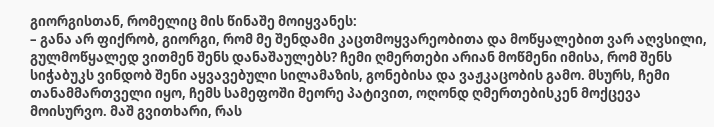გიორგისთან, რომელიც მის წინაშე მოიყვანეს:
– განა არ ფიქრობ, გიორგი, რომ მე შენდამი კაცთმოყვარეობითა და მოწყალებით ვარ აღვსილი, გულმოწყალედ ვითმენ შენს დანაშაულებს? ჩემი ღმერთები არიან მოწმენი იმისა, რომ შენს სიჭაბუკს ვინდობ შენი აყვავებული სილამაზის, გონებისა და ვაჟკაცობის გამო. მსურს, ჩემი თანამმართველი იყო, ჩემს სამეფოში მეორე პატივით, ოღონდ ღმერთებისკენ მოქცევა მოისურვო. მაშ გვითხარი, რას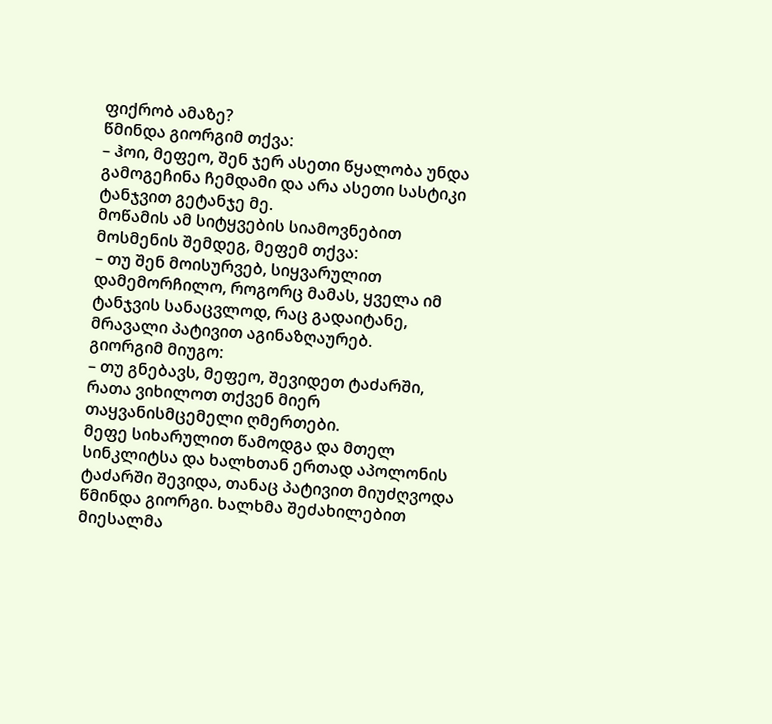ფიქრობ ამაზე?
წმინდა გიორგიმ თქვა:
– ჰოი, მეფეო, შენ ჯერ ასეთი წყალობა უნდა გამოგეჩინა ჩემდამი და არა ასეთი სასტიკი ტანჯვით გეტანჯე მე.
მოწამის ამ სიტყვების სიამოვნებით მოსმენის შემდეგ, მეფემ თქვა:
– თუ შენ მოისურვებ, სიყვარულით დამემორჩილო, როგორც მამას, ყველა იმ ტანჯვის სანაცვლოდ, რაც გადაიტანე, მრავალი პატივით აგინაზღაურებ.
გიორგიმ მიუგო:
– თუ გნებავს, მეფეო, შევიდეთ ტაძარში, რათა ვიხილოთ თქვენ მიერ თაყვანისმცემელი ღმერთები.
მეფე სიხარულით წამოდგა და მთელ სინკლიტსა და ხალხთან ერთად აპოლონის ტაძარში შევიდა, თანაც პატივით მიუძღვოდა წმინდა გიორგი. ხალხმა შეძახილებით მიესალმა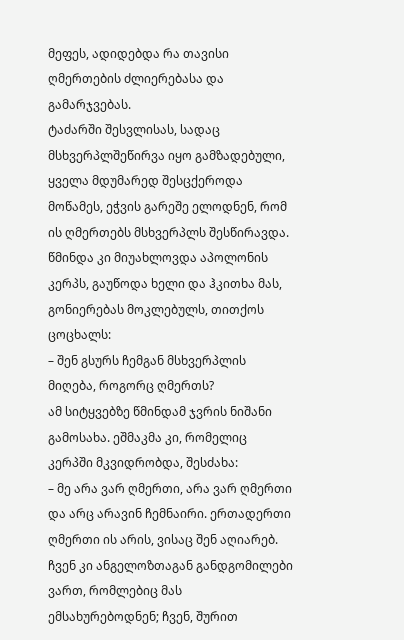მეფეს, ადიდებდა რა თავისი ღმერთების ძლიერებასა და გამარჯვებას.
ტაძარში შესვლისას, სადაც მსხვერპლშეწირვა იყო გამზადებული, ყველა მდუმარედ შესცქეროდა მოწამეს, ეჭვის გარეშე ელოდნენ, რომ ის ღმერთებს მსხვერპლს შესწირავდა. წმინდა კი მიუახლოვდა აპოლონის კერპს, გაუწოდა ხელი და ჰკითხა მას, გონიერებას მოკლებულს, თითქოს ცოცხალს:
– შენ გსურს ჩემგან მსხვერპლის მიღება, როგორც ღმერთს?
ამ სიტყვებზე წმინდამ ჯვრის ნიშანი გამოსახა. ეშმაკმა კი, რომელიც კერპში მკვიდრობდა, შესძახა:
– მე არა ვარ ღმერთი, არა ვარ ღმერთი და არც არავინ ჩემნაირი. ერთადერთი ღმერთი ის არის, ვისაც შენ აღიარებ. ჩვენ კი ანგელოზთაგან განდგომილები ვართ, რომლებიც მას ემსახურებოდნენ; ჩვენ, შურით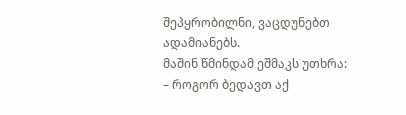შეპყრობილნი, ვაცდუნებთ ადამიანებს.
მაშინ წმინდამ ეშმაკს უთხრა:
– როგორ ბედავთ აქ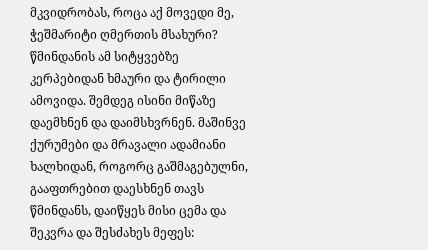მკვიდრობას, როცა აქ მოვედი მე, ჭეშმარიტი ღმერთის მსახური?
წმინდანის ამ სიტყვებზე კერპებიდან ხმაური და ტირილი ამოვიდა. შემდეგ ისინი მიწაზე დაემხნენ და დაიმსხვრნენ. მაშინვე ქურუმები და მრავალი ადამიანი ხალხიდან, როგორც გაშმაგებულნი, გააფთრებით დაესხნენ თავს წმინდანს, დაიწყეს მისი ცემა და შეკვრა და შესძახეს მეფეს: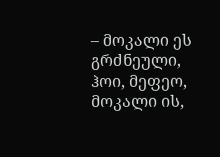– მოკალი ეს გრძნეული, ჰოი, მეფეო, მოკალი ის,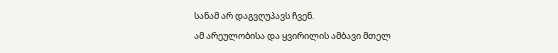სანამ არ დაგვღუპავს ჩვენ.
ამ არეულობისა და ყვირილის ამბავი მთელ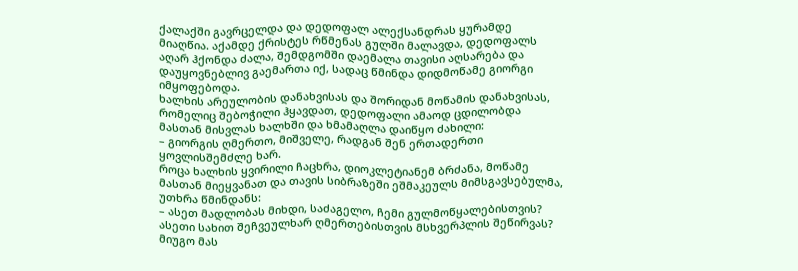ქალაქში გავრცელდა და დედოფალ ალექსანდრას ყურამდე მიაღწია. აქამდე ქრისტეს რწმენას გულში მალავდა, დედოფალს აღარ ჰქონდა ძალა, შემდგომში დაემალა თავისი აღსარება და დაუყოვნებლივ გაემართა იქ, სადაც წმინდა დიდმოწამე გიორგი იმყოფებოდა.
ხალხის არეულობის დანახვისას და შორიდან მოწამის დანახვისას, რომელიც შებოჭილი ჰყავდათ, დედოფალი ამაოდ ცდილობდა მასთან მისვლას ხალხში და ხმამაღლა დაიწყო ძახილი:
– გიორგის ღმერთო, მიშველე, რადგან შენ ერთადერთი ყოვლისშემძლე ხარ.
როცა ხალხის ყვირილი ჩაცხრა, დიოკლეტიანემ ბრძანა, მოწამე მასთან მიეყვანათ და თავის სიბრაზეში ეშმაკეულს მიმსგავსებულმა, უთხრა წმინდანს:
– ასეთ მადლობას მიხდი, საძაგელო, ჩემი გულმოწყალებისთვის? ასეთი სახით შეჩვეულხარ ღმერთებისთვის მსხვერპლის შეწირვას?
მიუგო მას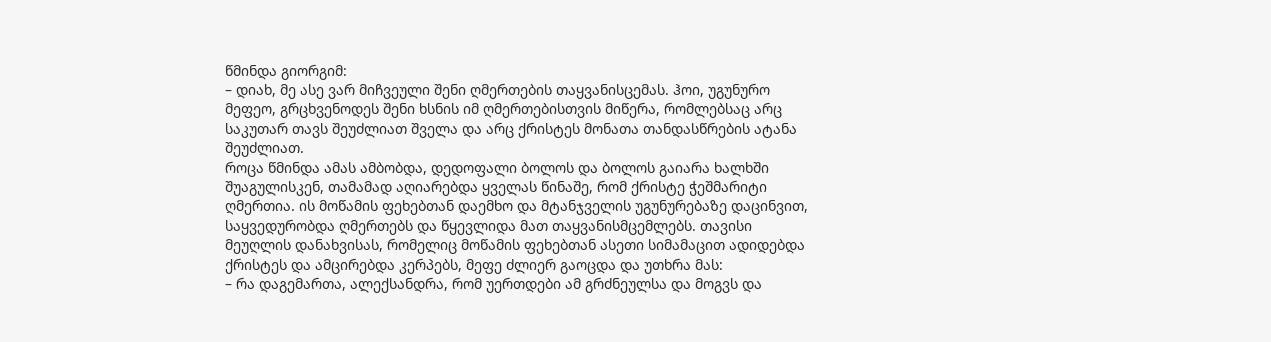წმინდა გიორგიმ:
– დიახ, მე ასე ვარ მიჩვეული შენი ღმერთების თაყვანისცემას. ჰოი, უგუნურო მეფეო, გრცხვენოდეს შენი ხსნის იმ ღმერთებისთვის მიწერა, რომლებსაც არც საკუთარ თავს შეუძლიათ შველა და არც ქრისტეს მონათა თანდასწრების ატანა შეუძლიათ.
როცა წმინდა ამას ამბობდა, დედოფალი ბოლოს და ბოლოს გაიარა ხალხში შუაგულისკენ, თამამად აღიარებდა ყველას წინაშე, რომ ქრისტე ჭეშმარიტი ღმერთია. ის მოწამის ფეხებთან დაემხო და მტანჯველის უგუნურებაზე დაცინვით, საყვედურობდა ღმერთებს და წყევლიდა მათ თაყვანისმცემლებს. თავისი მეუღლის დანახვისას, რომელიც მოწამის ფეხებთან ასეთი სიმამაცით ადიდებდა ქრისტეს და ამცირებდა კერპებს, მეფე ძლიერ გაოცდა და უთხრა მას:
– რა დაგემართა, ალექსანდრა, რომ უერთდები ამ გრძნეულსა და მოგვს და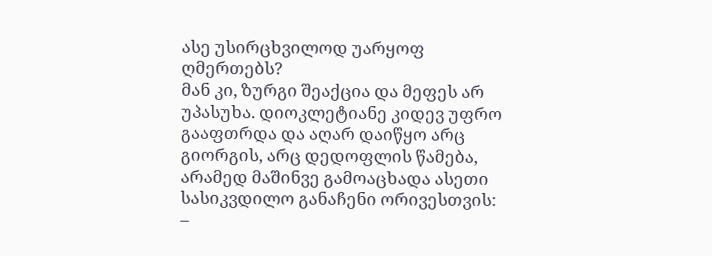ასე უსირცხვილოდ უარყოფ ღმერთებს?
მან კი, ზურგი შეაქცია და მეფეს არ უპასუხა. დიოკლეტიანე კიდევ უფრო გააფთრდა და აღარ დაიწყო არც გიორგის, არც დედოფლის წამება, არამედ მაშინვე გამოაცხადა ასეთი სასიკვდილო განაჩენი ორივესთვის:
–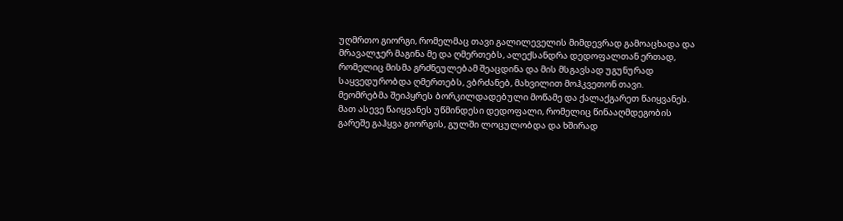უღმრთო გიორგი, რომელმაც თავი გალილეველის მიმდევრად გამოაცხადა და მრავალჯერ მაგინა მე და ღმერთებს, ალექსანდრა დედოფალთან ერთად, რომელიც მისმა გრძნეულებამ შეაცდინა და მის მსგავსად უგუნურად საყვედურობდა ღმერთებს, ვბრძანებ, მახვილით მოჰკვეთონ თავი.
მეომრებმა შეიპყრეს ბორკილდადებული მოწამე და ქალაქგარეთ წაიყვანეს. მათ ასევე წაიყვანეს უწმინდესი დედოფალი, რომელიც წინააღმდეგობის გარეშე გაჰყვა გიორგის, გულში ლოცულობდა და ხშირად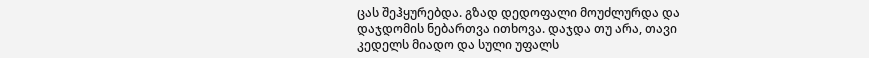ცას შეჰყურებდა. გზად დედოფალი მოუძლურდა და დაჯდომის ნებართვა ითხოვა. დაჯდა თუ არა, თავი კედელს მიადო და სული უფალს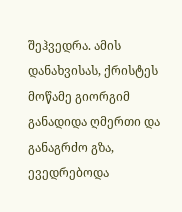შეჰვედრა. ამის დანახვისას, ქრისტეს მოწამე გიორგიმ განადიდა ღმერთი და განაგრძო გზა, ევედრებოდა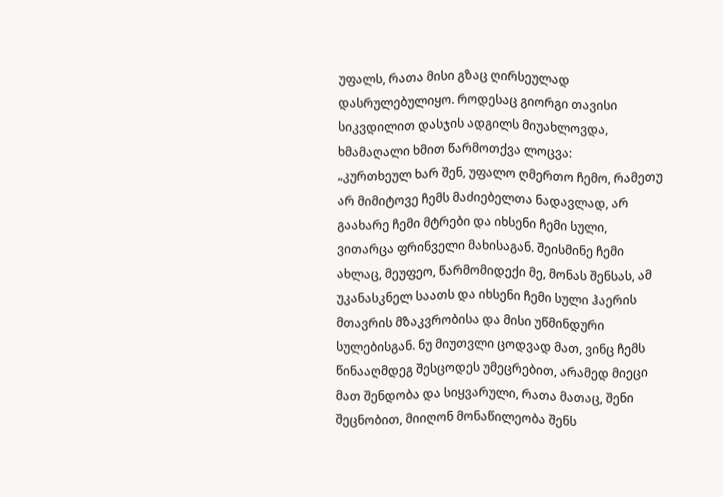უფალს, რათა მისი გზაც ღირსეულად დასრულებულიყო. როდესაც გიორგი თავისი სიკვდილით დასჯის ადგილს მიუახლოვდა, ხმამაღალი ხმით წარმოთქვა ლოცვა:
„კურთხეულ ხარ შენ, უფალო ღმერთო ჩემო, რამეთუ არ მიმიტოვე ჩემს მაძიებელთა ნადავლად, არ გაახარე ჩემი მტრები და იხსენი ჩემი სული, ვითარცა ფრინველი მახისაგან. შეისმინე ჩემი ახლაც, მეუფეო, წარმომიდექი მე, მონას შენსას, ამ უკანასკნელ საათს და იხსენი ჩემი სული ჰაერის მთავრის მზაკვრობისა და მისი უწმინდური სულებისგან. ნუ მიუთვლი ცოდვად მათ, ვინც ჩემს წინააღმდეგ შესცოდეს უმეცრებით, არამედ მიეცი მათ შენდობა და სიყვარული, რათა მათაც, შენი შეცნობით, მიიღონ მონაწილეობა შენს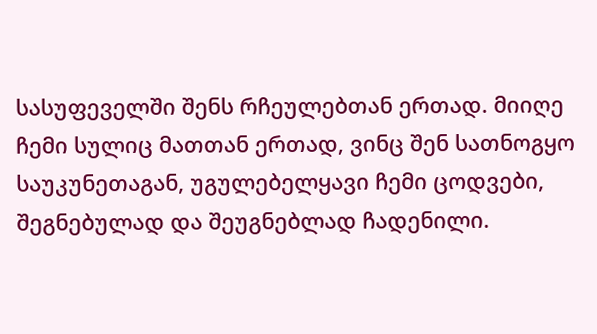სასუფეველში შენს რჩეულებთან ერთად. მიიღე ჩემი სულიც მათთან ერთად, ვინც შენ სათნოგყო საუკუნეთაგან, უგულებელყავი ჩემი ცოდვები, შეგნებულად და შეუგნებლად ჩადენილი.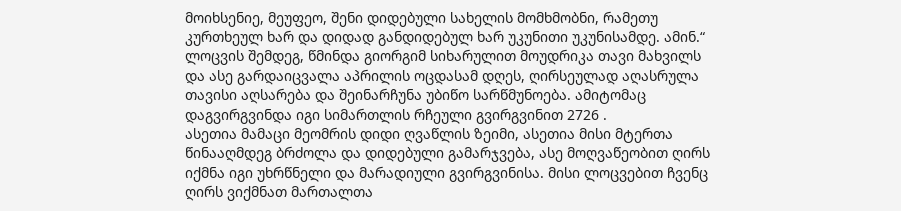მოიხსენიე, მეუფეო, შენი დიდებული სახელის მომხმობნი, რამეთუ კურთხეულ ხარ და დიდად განდიდებულ ხარ უკუნითი უკუნისამდე. ამინ.“
ლოცვის შემდეგ, წმინდა გიორგიმ სიხარულით მოუდრიკა თავი მახვილს და ასე გარდაიცვალა აპრილის ოცდასამ დღეს, ღირსეულად აღასრულა თავისი აღსარება და შეინარჩუნა უბიწო სარწმუნოება. ამიტომაც დაგვირგვინდა იგი სიმართლის რჩეული გვირგვინით 2726 .
ასეთია მამაცი მეომრის დიდი ღვაწლის ზეიმი, ასეთია მისი მტერთა წინააღმდეგ ბრძოლა და დიდებული გამარჯვება, ასე მოღვაწეობით ღირს იქმნა იგი უხრწნელი და მარადიული გვირგვინისა. მისი ლოცვებით ჩვენც ღირს ვიქმნათ მართალთა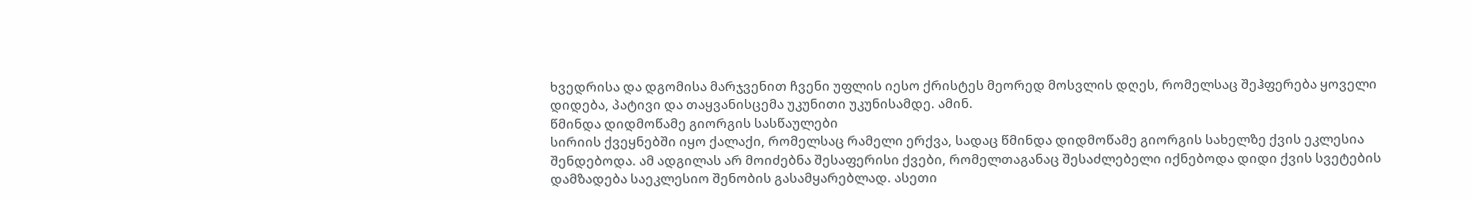ხვედრისა და დგომისა მარჯვენით ჩვენი უფლის იესო ქრისტეს მეორედ მოსვლის დღეს, რომელსაც შეჰფერება ყოველი დიდება, პატივი და თაყვანისცემა უკუნითი უკუნისამდე. ამინ.
წმინდა დიდმოწამე გიორგის სასწაულები
სირიის ქვეყნებში იყო ქალაქი, რომელსაც რამელი ერქვა, სადაც წმინდა დიდმოწამე გიორგის სახელზე ქვის ეკლესია შენდებოდა. ამ ადგილას არ მოიძებნა შესაფერისი ქვები, რომელთაგანაც შესაძლებელი იქნებოდა დიდი ქვის სვეტების დამზადება საეკლესიო შენობის გასამყარებლად. ასეთი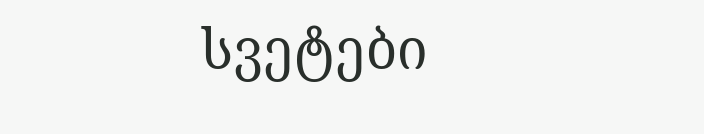სვეტები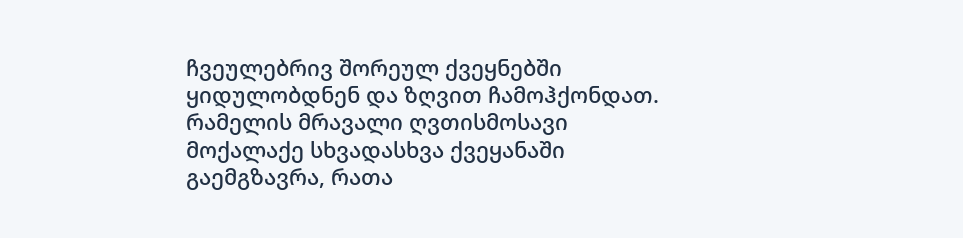ჩვეულებრივ შორეულ ქვეყნებში ყიდულობდნენ და ზღვით ჩამოჰქონდათ. რამელის მრავალი ღვთისმოსავი მოქალაქე სხვადასხვა ქვეყანაში გაემგზავრა, რათა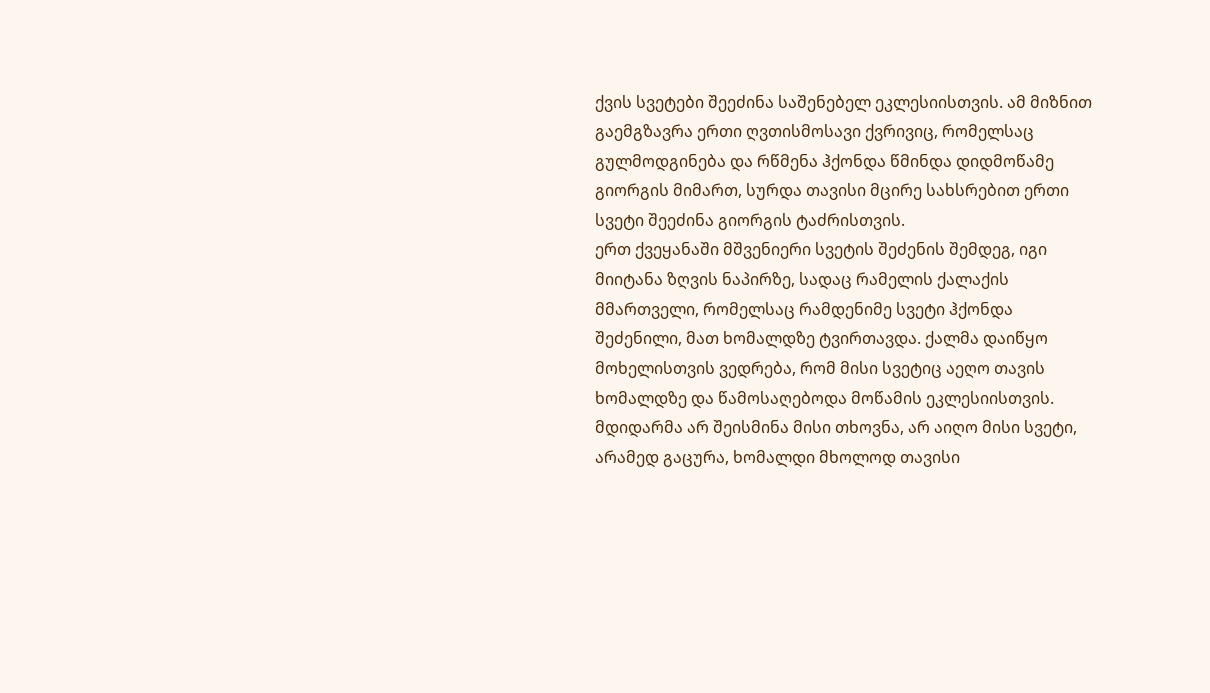ქვის სვეტები შეეძინა საშენებელ ეკლესიისთვის. ამ მიზნით გაემგზავრა ერთი ღვთისმოსავი ქვრივიც, რომელსაც გულმოდგინება და რწმენა ჰქონდა წმინდა დიდმოწამე გიორგის მიმართ, სურდა თავისი მცირე სახსრებით ერთი სვეტი შეეძინა გიორგის ტაძრისთვის.
ერთ ქვეყანაში მშვენიერი სვეტის შეძენის შემდეგ, იგი მიიტანა ზღვის ნაპირზე, სადაც რამელის ქალაქის მმართველი, რომელსაც რამდენიმე სვეტი ჰქონდა შეძენილი, მათ ხომალდზე ტვირთავდა. ქალმა დაიწყო მოხელისთვის ვედრება, რომ მისი სვეტიც აეღო თავის ხომალდზე და წამოსაღებოდა მოწამის ეკლესიისთვის. მდიდარმა არ შეისმინა მისი თხოვნა, არ აიღო მისი სვეტი, არამედ გაცურა, ხომალდი მხოლოდ თავისი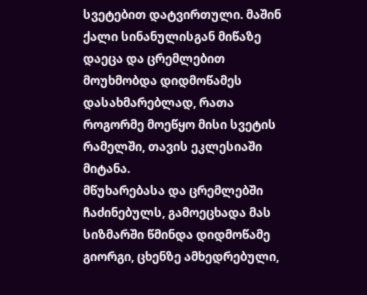სვეტებით დატვირთული. მაშინ ქალი სინანულისგან მიწაზე დაეცა და ცრემლებით მოუხმობდა დიდმოწამეს დასახმარებლად, რათა როგორმე მოეწყო მისი სვეტის რამელში, თავის ეკლესიაში მიტანა.
მწუხარებასა და ცრემლებში ჩაძინებულს, გამოეცხადა მას სიზმარში წმინდა დიდმოწამე გიორგი, ცხენზე ამხედრებული,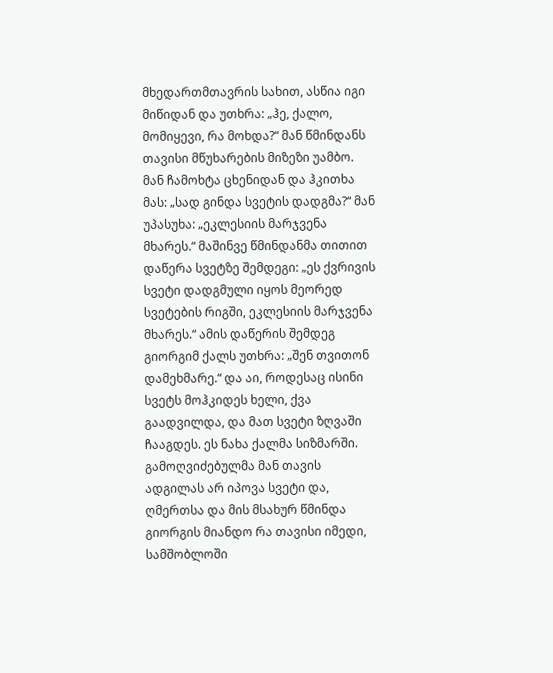მხედართმთავრის სახით, ასწია იგი მიწიდან და უთხრა: „ჰე, ქალო, მომიყევი, რა მოხდა?“ მან წმინდანს თავისი მწუხარების მიზეზი უამბო. მან ჩამოხტა ცხენიდან და ჰკითხა მას: „სად გინდა სვეტის დადგმა?“ მან უპასუხა: „ეკლესიის მარჯვენა მხარეს.“ მაშინვე წმინდანმა თითით დაწერა სვეტზე შემდეგი: „ეს ქვრივის სვეტი დადგმული იყოს მეორედ სვეტების რიგში, ეკლესიის მარჯვენა მხარეს.“ ამის დაწერის შემდეგ გიორგიმ ქალს უთხრა: „შენ თვითონ დამეხმარე.“ და აი, როდესაც ისინი სვეტს მოჰკიდეს ხელი, ქვა გაადვილდა, და მათ სვეტი ზღვაში ჩააგდეს. ეს ნახა ქალმა სიზმარში.
გამოღვიძებულმა მან თავის ადგილას არ იპოვა სვეტი და, ღმერთსა და მის მსახურ წმინდა გიორგის მიანდო რა თავისი იმედი, სამშობლოში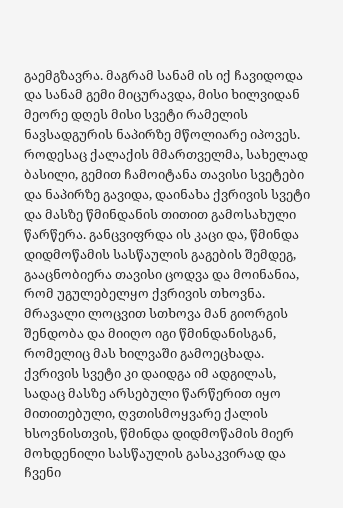გაემგზავრა. მაგრამ სანამ ის იქ ჩავიდოდა და სანამ გემი მიცურავდა, მისი ხილვიდან მეორე დღეს მისი სვეტი რამელის ნავსადგურის ნაპირზე მწოლიარე იპოვეს. როდესაც ქალაქის მმართველმა, სახელად ბასილი, გემით ჩამოიტანა თავისი სვეტები და ნაპირზე გავიდა, დაინახა ქვრივის სვეტი და მასზე წმინდანის თითით გამოსახული წარწერა. განცვიფრდა ის კაცი და, წმინდა დიდმოწამის სასწაულის გაგების შემდეგ, გააცნობიერა თავისი ცოდვა და მოინანია, რომ უგულებელყო ქვრივის თხოვნა. მრავალი ლოცვით სთხოვა მან გიორგის შენდობა და მიიღო იგი წმინდანისგან, რომელიც მას ხილვაში გამოეცხადა. ქვრივის სვეტი კი დაიდგა იმ ადგილას, სადაც მასზე არსებული წარწერით იყო მითითებული, ღვთისმოყვარე ქალის ხსოვნისთვის, წმინდა დიდმოწამის მიერ მოხდენილი სასწაულის გასაკვირად და ჩვენი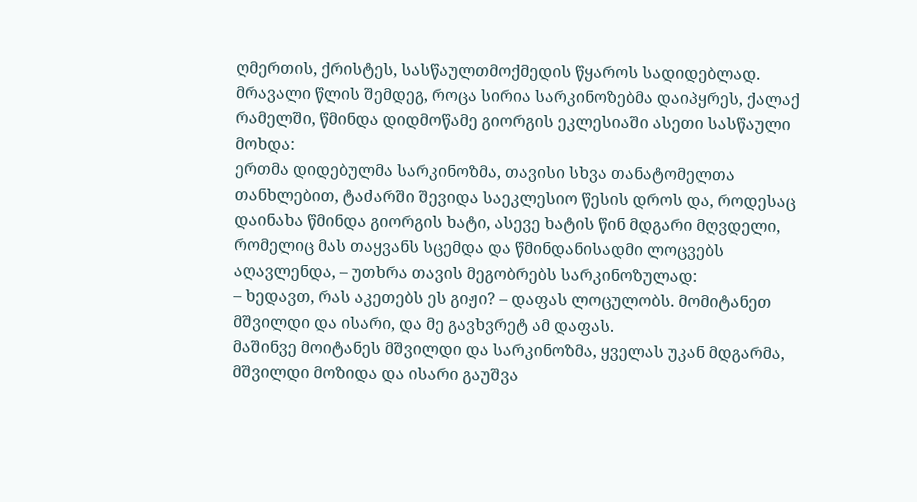ღმერთის, ქრისტეს, სასწაულთმოქმედის წყაროს სადიდებლად.
მრავალი წლის შემდეგ, როცა სირია სარკინოზებმა დაიპყრეს, ქალაქ რამელში, წმინდა დიდმოწამე გიორგის ეკლესიაში ასეთი სასწაული მოხდა:
ერთმა დიდებულმა სარკინოზმა, თავისი სხვა თანატომელთა თანხლებით, ტაძარში შევიდა საეკლესიო წესის დროს და, როდესაც დაინახა წმინდა გიორგის ხატი, ასევე ხატის წინ მდგარი მღვდელი, რომელიც მას თაყვანს სცემდა და წმინდანისადმი ლოცვებს აღავლენდა, – უთხრა თავის მეგობრებს სარკინოზულად:
– ხედავთ, რას აკეთებს ეს გიჟი? – დაფას ლოცულობს. მომიტანეთ მშვილდი და ისარი, და მე გავხვრეტ ამ დაფას.
მაშინვე მოიტანეს მშვილდი და სარკინოზმა, ყველას უკან მდგარმა, მშვილდი მოზიდა და ისარი გაუშვა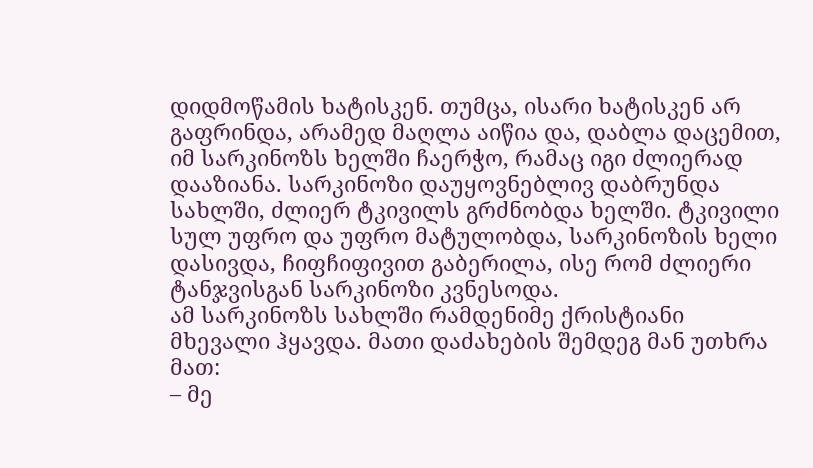დიდმოწამის ხატისკენ. თუმცა, ისარი ხატისკენ არ გაფრინდა, არამედ მაღლა აიწია და, დაბლა დაცემით, იმ სარკინოზს ხელში ჩაერჭო, რამაც იგი ძლიერად დააზიანა. სარკინოზი დაუყოვნებლივ დაბრუნდა სახლში, ძლიერ ტკივილს გრძნობდა ხელში. ტკივილი სულ უფრო და უფრო მატულობდა, სარკინოზის ხელი დასივდა, ჩიფჩიფივით გაბერილა, ისე რომ ძლიერი ტანჯვისგან სარკინოზი კვნესოდა.
ამ სარკინოზს სახლში რამდენიმე ქრისტიანი მხევალი ჰყავდა. მათი დაძახების შემდეგ მან უთხრა მათ:
– მე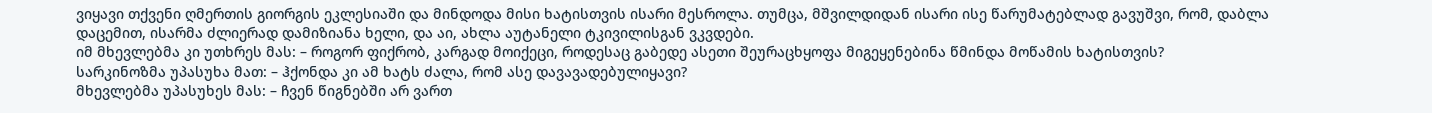ვიყავი თქვენი ღმერთის გიორგის ეკლესიაში და მინდოდა მისი ხატისთვის ისარი მესროლა. თუმცა, მშვილდიდან ისარი ისე წარუმატებლად გავუშვი, რომ, დაბლა დაცემით, ისარმა ძლიერად დამიზიანა ხელი, და აი, ახლა აუტანელი ტკივილისგან ვკვდები.
იმ მხევლებმა კი უთხრეს მას: – როგორ ფიქრობ, კარგად მოიქეცი, როდესაც გაბედე ასეთი შეურაცხყოფა მიგეყენებინა წმინდა მოწამის ხატისთვის?
სარკინოზმა უპასუხა მათ: – ჰქონდა კი ამ ხატს ძალა, რომ ასე დავავადებულიყავი?
მხევლებმა უპასუხეს მას: – ჩვენ წიგნებში არ ვართ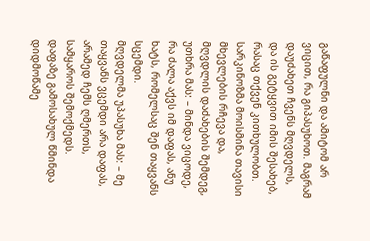გაწაფულნი და ამიტომ არ ვიცით, რა გიპასუხოთ. მაგრამ დაუძახეთ ჩვენს მღვდელს, და ის გეტყვით იმის შესახებ, რასაც თქვენ კითხულობთ.
სარკინოზმა მოისმინა თავისი მხევლების რჩევა და, მღვდლის დაძახების შემდეგ, უთხრა მას: – მინდა ვიცოდე, რა ძალა აქვს იმ დაფას, ანუ ხატს, რომელსაც შენ თაყვანს სცემდი.
მღვდელმა უპასუხა მას: – მე თაყვანს ვცემდი არა დაფას, არამედ ჩემს ღმერთს, სამყაროს შემოქმედს. დაფაზე გამოსახულ წმინდა დიდმოწამე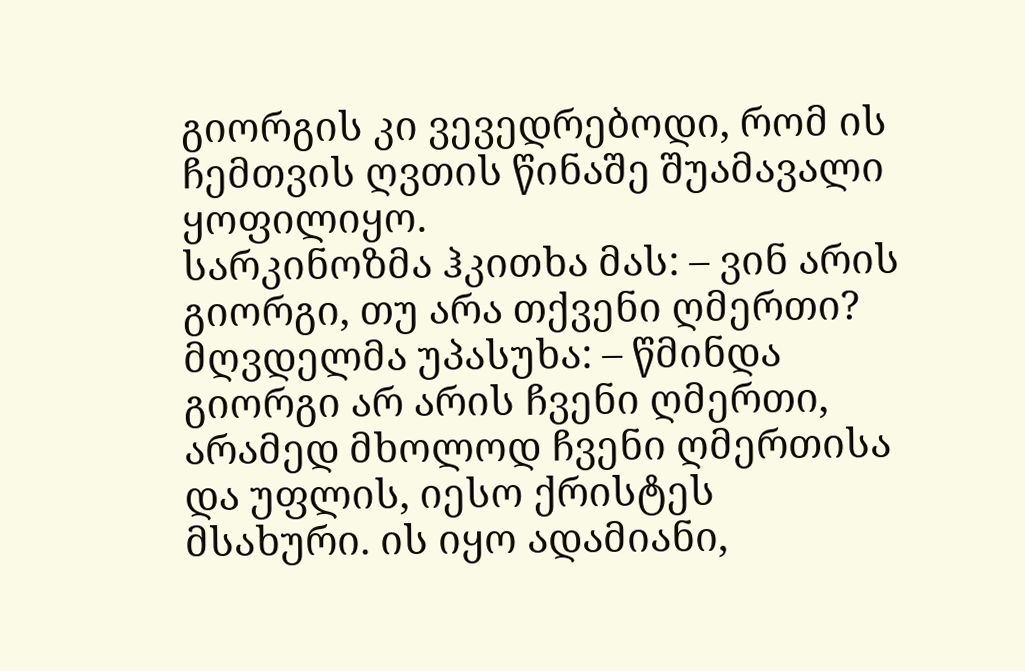გიორგის კი ვევედრებოდი, რომ ის ჩემთვის ღვთის წინაშე შუამავალი ყოფილიყო.
სარკინოზმა ჰკითხა მას: – ვინ არის გიორგი, თუ არა თქვენი ღმერთი?
მღვდელმა უპასუხა: – წმინდა გიორგი არ არის ჩვენი ღმერთი, არამედ მხოლოდ ჩვენი ღმერთისა და უფლის, იესო ქრისტეს მსახური. ის იყო ადამიანი,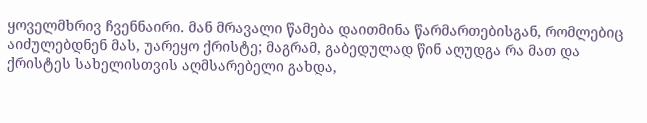ყოველმხრივ ჩვენნაირი. მან მრავალი წამება დაითმინა წარმართებისგან, რომლებიც აიძულებდნენ მას, უარეყო ქრისტე; მაგრამ, გაბედულად წინ აღუდგა რა მათ და ქრისტეს სახელისთვის აღმსარებელი გახდა,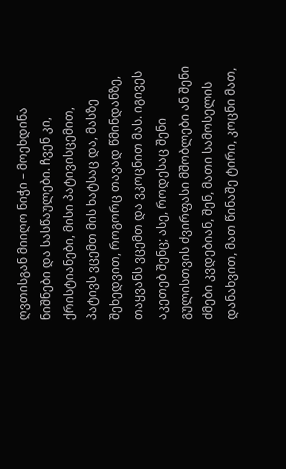ღვთისგან მიიღო ნიჭი – მოეხდინა ნიშნები და სასწაულები. ჩვენ კი, ქრისტიანები, მისი პატივისცემით, პატივს ვცემთ მის ხატსაც და, მასზე შეხედვით, როგორც თავად წმინდანზე, თაყვანს ვცემთ და ვკოცნით მას. იგივეს აკეთებ შენც; ასე, როდესაც შენი გულისთვის ძვირფასი მშობლები ან შენი ძმები კვდებიან, შენ, მათი სამოსელის დანახვით, მათ წინაშე ტირი, კოცნი მათ,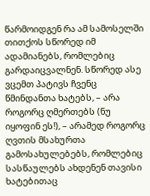წარმოიდგენ რა ამ სამოსელში თითქოს სწორედ იმ ადამიანებს, რომლებიც გარდაიცვალნენ. სწორედ ასე ვცემთ პატივს ჩვენც წმინდანთა ხატებს, – არა როგორც ღმერთებს (ნუ იყოფინ ეს!), – არამედ როგორც ღვთის მსახურთა გამოსახულებებს, რომლებიც სასწაულებს ახდენენ თავისი ხატებითაც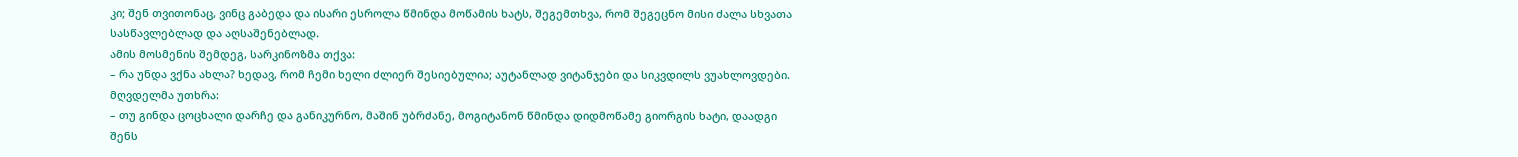კი; შენ თვითონაც, ვინც გაბედა და ისარი ესროლა წმინდა მოწამის ხატს, შეგემთხვა, რომ შეგეცნო მისი ძალა სხვათა სასწავლებლად და აღსაშენებლად.
ამის მოსმენის შემდეგ, სარკინოზმა თქვა:
– რა უნდა ვქნა ახლა? ხედავ, რომ ჩემი ხელი ძლიერ შესიებულია; აუტანლად ვიტანჯები და სიკვდილს ვუახლოვდები.
მღვდელმა უთხრა:
– თუ გინდა ცოცხალი დარჩე და განიკურნო, მაშინ უბრძანე, მოგიტანონ წმინდა დიდმოწამე გიორგის ხატი, დაადგი შენს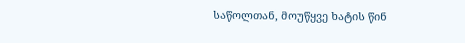საწოლთან, მოუწყვე ხატის წინ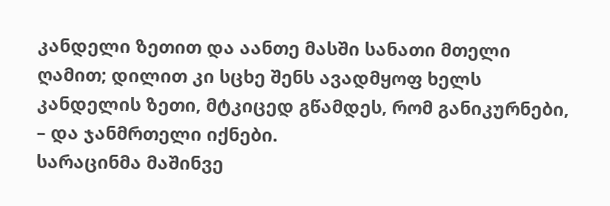კანდელი ზეთით და აანთე მასში სანათი მთელი ღამით; დილით კი სცხე შენს ავადმყოფ ხელს კანდელის ზეთი, მტკიცედ გწამდეს, რომ განიკურნები, – და ჯანმრთელი იქნები.
სარაცინმა მაშინვე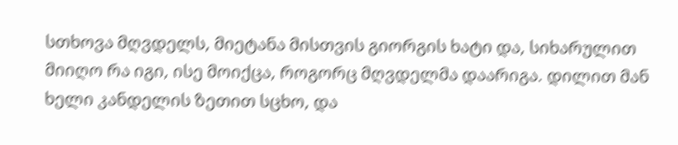სთხოვა მღვდელს, მიეტანა მისთვის გიორგის ხატი და, სიხარულით მიიღო რა იგი, ისე მოიქცა, როგორც მღვდელმა დაარიგა. დილით მან ხელი კანდელის ზეთით სცხო, და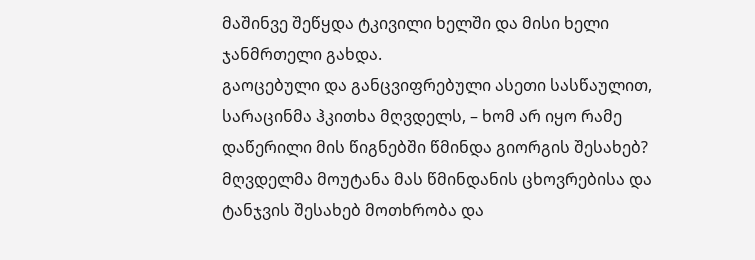მაშინვე შეწყდა ტკივილი ხელში და მისი ხელი ჯანმრთელი გახდა.
გაოცებული და განცვიფრებული ასეთი სასწაულით, სარაცინმა ჰკითხა მღვდელს, – ხომ არ იყო რამე დაწერილი მის წიგნებში წმინდა გიორგის შესახებ?
მღვდელმა მოუტანა მას წმინდანის ცხოვრებისა და ტანჯვის შესახებ მოთხრობა და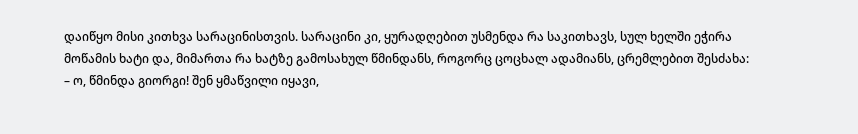დაიწყო მისი კითხვა სარაცინისთვის. სარაცინი კი, ყურადღებით უსმენდა რა საკითხავს, სულ ხელში ეჭირა მოწამის ხატი და, მიმართა რა ხატზე გამოსახულ წმინდანს, როგორც ცოცხალ ადამიანს, ცრემლებით შესძახა:
– ო, წმინდა გიორგი! შენ ყმაწვილი იყავი,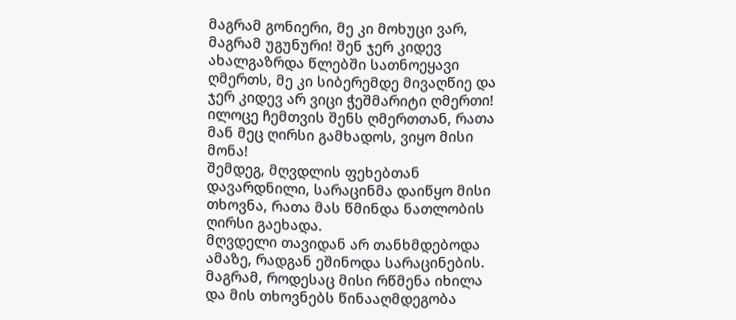მაგრამ გონიერი, მე კი მოხუცი ვარ, მაგრამ უგუნური! შენ ჯერ კიდევ ახალგაზრდა წლებში სათნოეყავი ღმერთს, მე კი სიბერემდე მივაღწიე და ჯერ კიდევ არ ვიცი ჭეშმარიტი ღმერთი! ილოცე ჩემთვის შენს ღმერთთან, რათა მან მეც ღირსი გამხადოს, ვიყო მისი მონა!
შემდეგ, მღვდლის ფეხებთან დავარდნილი, სარაცინმა დაიწყო მისი თხოვნა, რათა მას წმინდა ნათლობის ღირსი გაეხადა.
მღვდელი თავიდან არ თანხმდებოდა ამაზე, რადგან ეშინოდა სარაცინების. მაგრამ, როდესაც მისი რწმენა იხილა და მის თხოვნებს წინააღმდეგობა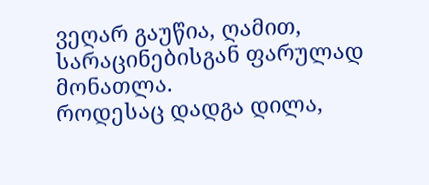ვეღარ გაუწია, ღამით, სარაცინებისგან ფარულად მონათლა.
როდესაც დადგა დილა,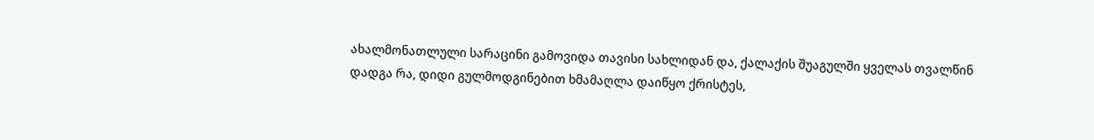ახალმონათლული სარაცინი გამოვიდა თავისი სახლიდან და, ქალაქის შუაგულში ყველას თვალწინ დადგა რა, დიდი გულმოდგინებით ხმამაღლა დაიწყო ქრისტეს,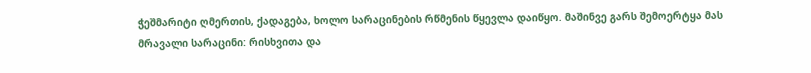ჭეშმარიტი ღმერთის, ქადაგება, ხოლო სარაცინების რწმენის წყევლა დაიწყო. მაშინვე გარს შემოერტყა მას მრავალი სარაცინი: რისხვითა და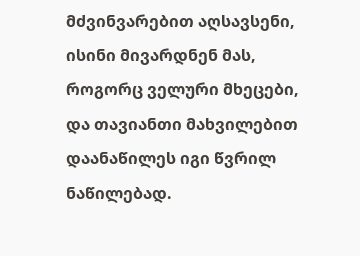მძვინვარებით აღსავსენი, ისინი მივარდნენ მას, როგორც ველური მხეცები, და თავიანთი მახვილებით დაანაწილეს იგი წვრილ ნაწილებად.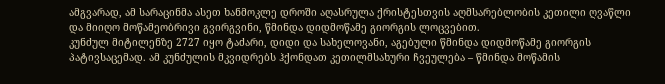ამგვარად, ამ სარაცინმა ასეთ ხანმოკლე დროში აღასრულა ქრისტესთვის აღმსარებლობის კეთილი ღვაწლი და მიიღო მოწამეობრივი გვირგვინი, წმინდა დიდმოწამე გიორგის ლოცვებით.
კუნძულ მიტილენზე 2727 იყო ტაძარი, დიდი და სახელოვანი, აგებული წმინდა დიდმოწამე გიორგის პატივსაცემად. ამ კუნძულის მკვიდრებს ჰქონდათ კეთილმსახური ჩვეულება – წმინდა მოწამის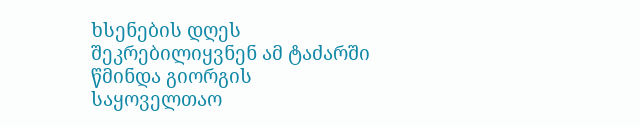ხსენების დღეს შეკრებილიყვნენ ამ ტაძარში წმინდა გიორგის საყოველთაო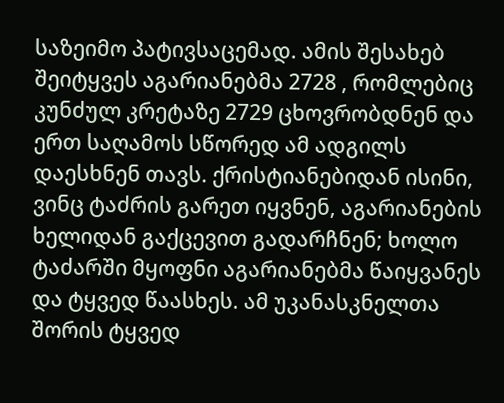საზეიმო პატივსაცემად. ამის შესახებ შეიტყვეს აგარიანებმა 2728 , რომლებიც კუნძულ კრეტაზე 2729 ცხოვრობდნენ და ერთ საღამოს სწორედ ამ ადგილს დაესხნენ თავს. ქრისტიანებიდან ისინი, ვინც ტაძრის გარეთ იყვნენ, აგარიანების ხელიდან გაქცევით გადარჩნენ; ხოლო ტაძარში მყოფნი აგარიანებმა წაიყვანეს და ტყვედ წაასხეს. ამ უკანასკნელთა შორის ტყვედ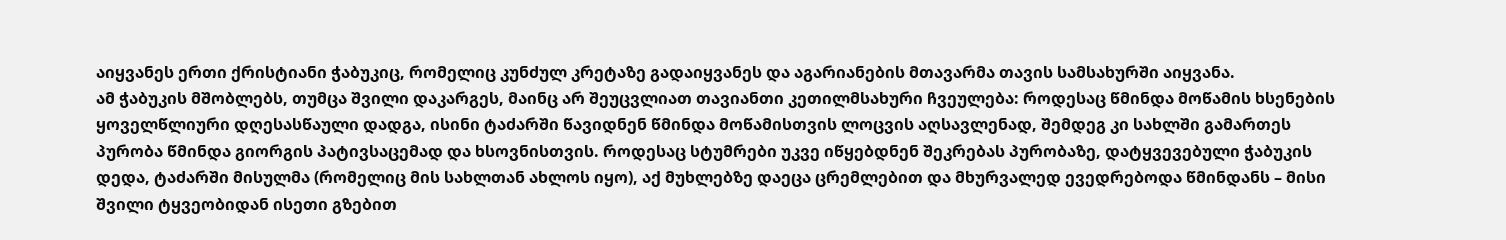აიყვანეს ერთი ქრისტიანი ჭაბუკიც, რომელიც კუნძულ კრეტაზე გადაიყვანეს და აგარიანების მთავარმა თავის სამსახურში აიყვანა.
ამ ჭაბუკის მშობლებს, თუმცა შვილი დაკარგეს, მაინც არ შეუცვლიათ თავიანთი კეთილმსახური ჩვეულება: როდესაც წმინდა მოწამის ხსენების ყოველწლიური დღესასწაული დადგა, ისინი ტაძარში წავიდნენ წმინდა მოწამისთვის ლოცვის აღსავლენად, შემდეგ კი სახლში გამართეს პურობა წმინდა გიორგის პატივსაცემად და ხსოვნისთვის. როდესაც სტუმრები უკვე იწყებდნენ შეკრებას პურობაზე, დატყვევებული ჭაბუკის დედა, ტაძარში მისულმა (რომელიც მის სახლთან ახლოს იყო), აქ მუხლებზე დაეცა ცრემლებით და მხურვალედ ევედრებოდა წმინდანს – მისი შვილი ტყვეობიდან ისეთი გზებით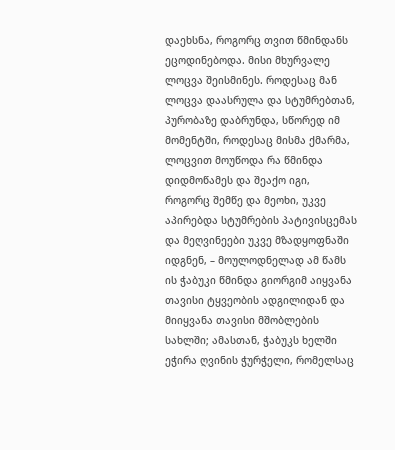დაეხსნა, როგორც თვით წმინდანს ეცოდინებოდა. მისი მხურვალე ლოცვა შეისმინეს. როდესაც მან ლოცვა დაასრულა და სტუმრებთან, პურობაზე დაბრუნდა, სწორედ იმ მომენტში, როდესაც მისმა ქმარმა, ლოცვით მოუწოდა რა წმინდა დიდმოწამეს და შეაქო იგი, როგორც შემწე და მეოხი, უკვე აპირებდა სტუმრების პატივისცემას და მეღვინეები უკვე მზადყოფნაში იდგნენ, – მოულოდნელად ამ წამს ის ჭაბუკი წმინდა გიორგიმ აიყვანა თავისი ტყვეობის ადგილიდან და მიიყვანა თავისი მშობლების სახლში; ამასთან, ჭაბუკს ხელში ეჭირა ღვინის ჭურჭელი, რომელსაც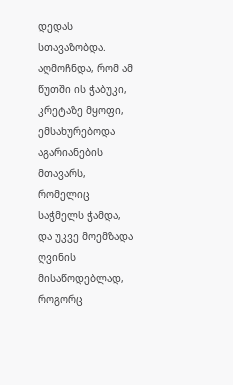დედას სთავაზობდა. აღმოჩნდა, რომ ამ წუთში ის ჭაბუკი, კრეტაზე მყოფი, ემსახურებოდა აგარიანების მთავარს, რომელიც საჭმელს ჭამდა, და უკვე მოემზადა ღვინის მისაწოდებლად, როგორც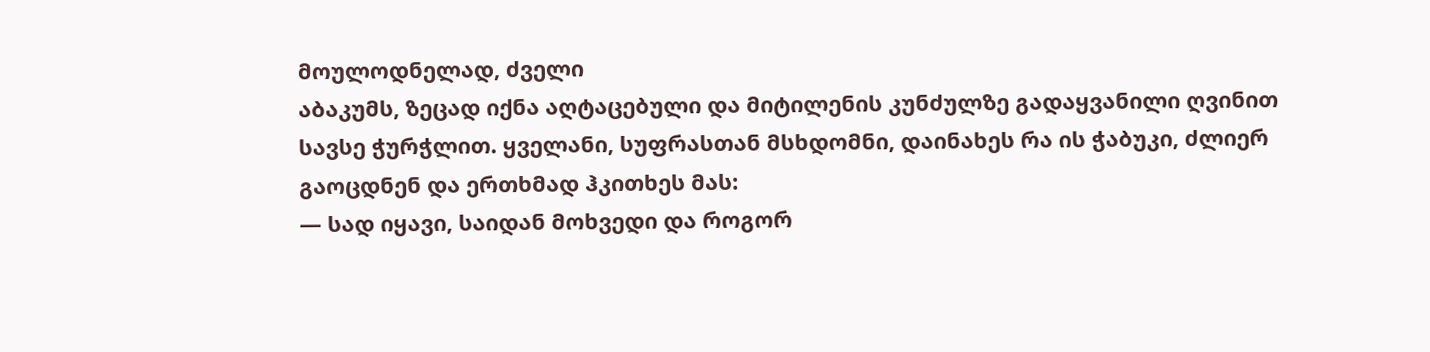მოულოდნელად, ძველი
აბაკუმს, ზეცად იქნა აღტაცებული და მიტილენის კუნძულზე გადაყვანილი ღვინით სავსე ჭურჭლით. ყველანი, სუფრასთან მსხდომნი, დაინახეს რა ის ჭაბუკი, ძლიერ გაოცდნენ და ერთხმად ჰკითხეს მას:
— სად იყავი, საიდან მოხვედი და როგორ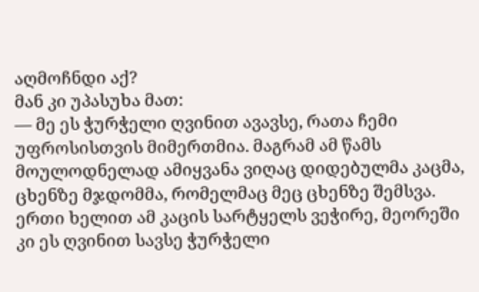აღმოჩნდი აქ?
მან კი უპასუხა მათ:
— მე ეს ჭურჭელი ღვინით ავავსე, რათა ჩემი უფროსისთვის მიმერთმია. მაგრამ ამ წამს მოულოდნელად ამიყვანა ვიღაც დიდებულმა კაცმა, ცხენზე მჯდომმა, რომელმაც მეც ცხენზე შემსვა. ერთი ხელით ამ კაცის სარტყელს ვეჭირე, მეორეში კი ეს ღვინით სავსე ჭურჭელი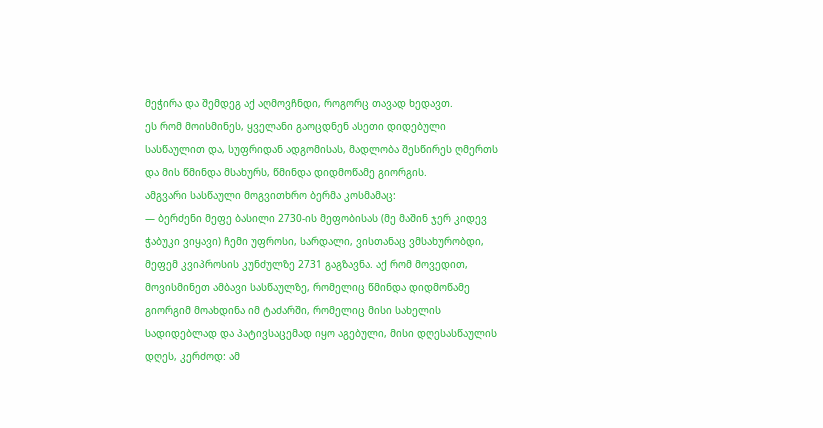მეჭირა და შემდეგ აქ აღმოვჩნდი, როგორც თავად ხედავთ.
ეს რომ მოისმინეს, ყველანი გაოცდნენ ასეთი დიდებული სასწაულით და, სუფრიდან ადგომისას, მადლობა შესწირეს ღმერთს და მის წმინდა მსახურს, წმინდა დიდმოწამე გიორგის.
ამგვარი სასწაული მოგვითხრო ბერმა კოსმამაც:
— ბერძენი მეფე ბასილი 2730-ის მეფობისას (მე მაშინ ჯერ კიდევ ჭაბუკი ვიყავი) ჩემი უფროსი, სარდალი, ვისთანაც ვმსახურობდი, მეფემ კვიპროსის კუნძულზე 2731 გაგზავნა. აქ რომ მოვედით, მოვისმინეთ ამბავი სასწაულზე, რომელიც წმინდა დიდმოწამე გიორგიმ მოახდინა იმ ტაძარში, რომელიც მისი სახელის სადიდებლად და პატივსაცემად იყო აგებული, მისი დღესასწაულის დღეს, კერძოდ: ამ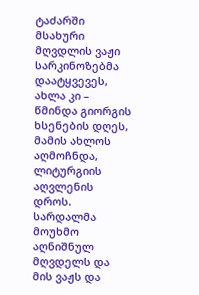ტაძარში მსახური მღვდლის ვაჟი სარკინოზებმა დაატყვევეს, ახლა კი – წმინდა გიორგის ხსენების დღეს, მამის ახლოს აღმოჩნდა, ლიტურგიის აღვლენის დროს. სარდალმა მოუხმო აღნიშნულ მღვდელს და მის ვაჟს და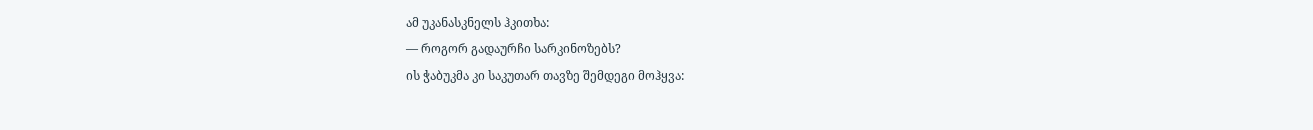ამ უკანასკნელს ჰკითხა:
— როგორ გადაურჩი სარკინოზებს?
ის ჭაბუკმა კი საკუთარ თავზე შემდეგი მოჰყვა: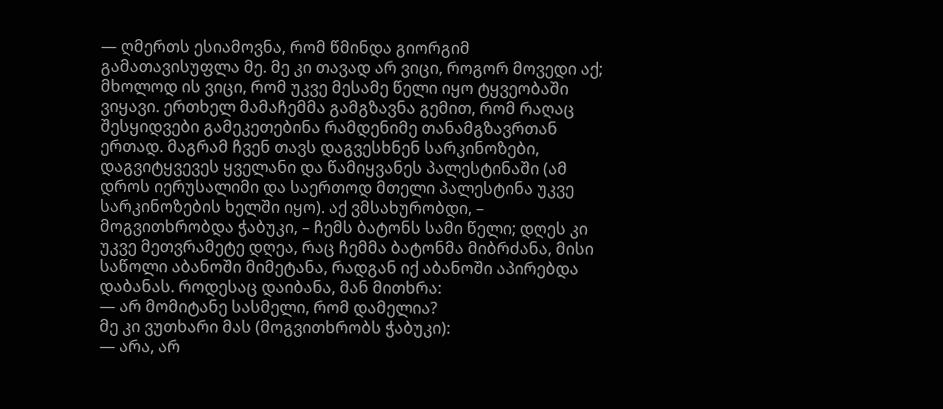— ღმერთს ესიამოვნა, რომ წმინდა გიორგიმ გამათავისუფლა მე. მე კი თავად არ ვიცი, როგორ მოვედი აქ; მხოლოდ ის ვიცი, რომ უკვე მესამე წელი იყო ტყვეობაში ვიყავი. ერთხელ მამაჩემმა გამგზავნა გემით, რომ რაღაც შესყიდვები გამეკეთებინა რამდენიმე თანამგზავრთან ერთად. მაგრამ ჩვენ თავს დაგვესხნენ სარკინოზები, დაგვიტყვევეს ყველანი და წამიყვანეს პალესტინაში (ამ დროს იერუსალიმი და საერთოდ მთელი პალესტინა უკვე სარკინოზების ხელში იყო). აქ ვმსახურობდი, – მოგვითხრობდა ჭაბუკი, – ჩემს ბატონს სამი წელი; დღეს კი უკვე მეთვრამეტე დღეა, რაც ჩემმა ბატონმა მიბრძანა, მისი საწოლი აბანოში მიმეტანა, რადგან იქ აბანოში აპირებდა დაბანას. როდესაც დაიბანა, მან მითხრა:
— არ მომიტანე სასმელი, რომ დამელია?
მე კი ვუთხარი მას (მოგვითხრობს ჭაბუკი):
— არა, არ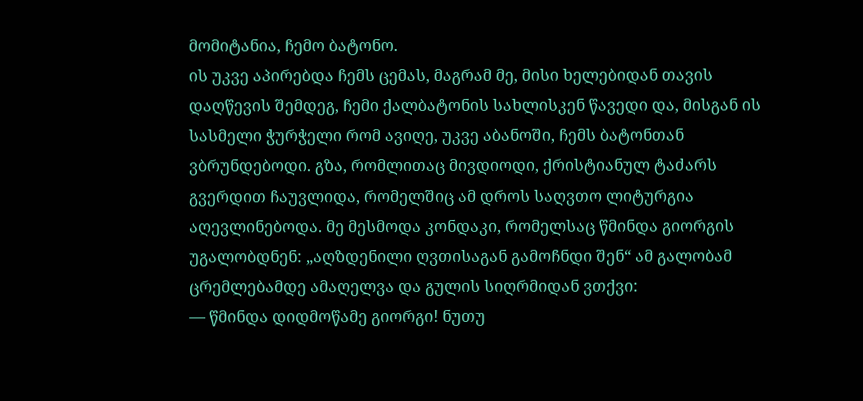მომიტანია, ჩემო ბატონო.
ის უკვე აპირებდა ჩემს ცემას, მაგრამ მე, მისი ხელებიდან თავის დაღწევის შემდეგ, ჩემი ქალბატონის სახლისკენ წავედი და, მისგან ის სასმელი ჭურჭელი რომ ავიღე, უკვე აბანოში, ჩემს ბატონთან ვბრუნდებოდი. გზა, რომლითაც მივდიოდი, ქრისტიანულ ტაძარს გვერდით ჩაუვლიდა, რომელშიც ამ დროს საღვთო ლიტურგია აღევლინებოდა. მე მესმოდა კონდაკი, რომელსაც წმინდა გიორგის უგალობდნენ: „აღზდენილი ღვთისაგან გამოჩნდი შენ“ ამ გალობამ ცრემლებამდე ამაღელვა და გულის სიღრმიდან ვთქვი:
— წმინდა დიდმოწამე გიორგი! ნუთუ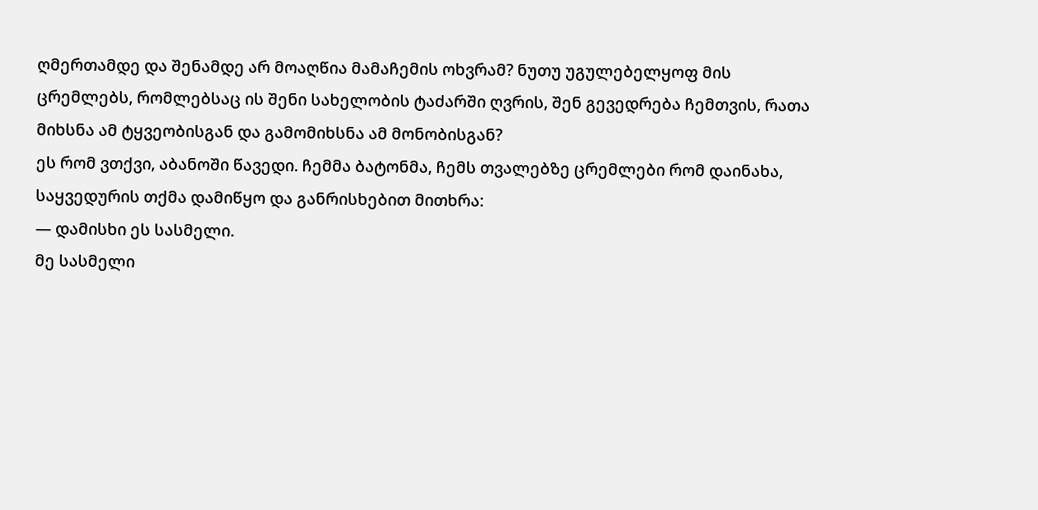ღმერთამდე და შენამდე არ მოაღწია მამაჩემის ოხვრამ? ნუთუ უგულებელყოფ მის ცრემლებს, რომლებსაც ის შენი სახელობის ტაძარში ღვრის, შენ გევედრება ჩემთვის, რათა მიხსნა ამ ტყვეობისგან და გამომიხსნა ამ მონობისგან?
ეს რომ ვთქვი, აბანოში წავედი. ჩემმა ბატონმა, ჩემს თვალებზე ცრემლები რომ დაინახა, საყვედურის თქმა დამიწყო და განრისხებით მითხრა:
— დამისხი ეს სასმელი.
მე სასმელი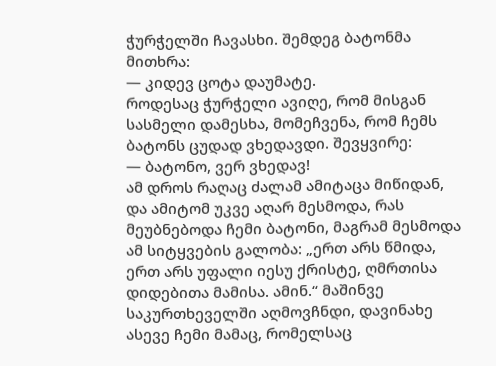ჭურჭელში ჩავასხი. შემდეგ ბატონმა მითხრა:
— კიდევ ცოტა დაუმატე.
როდესაც ჭურჭელი ავიღე, რომ მისგან სასმელი დამესხა, მომეჩვენა, რომ ჩემს ბატონს ცუდად ვხედავდი. შევყვირე:
— ბატონო, ვერ ვხედავ!
ამ დროს რაღაც ძალამ ამიტაცა მიწიდან, და ამიტომ უკვე აღარ მესმოდა, რას მეუბნებოდა ჩემი ბატონი, მაგრამ მესმოდა ამ სიტყვების გალობა: „ერთ არს წმიდა, ერთ არს უფალი იესუ ქრისტე, ღმრთისა დიდებითა მამისა. ამინ.“ მაშინვე საკურთხეველში აღმოვჩნდი, დავინახე ასევე ჩემი მამაც, რომელსაც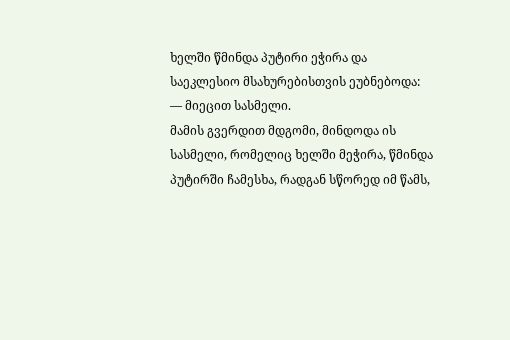ხელში წმინდა პუტირი ეჭირა და საეკლესიო მსახურებისთვის ეუბნებოდა:
— მიეცით სასმელი.
მამის გვერდით მდგომი, მინდოდა ის სასმელი, რომელიც ხელში მეჭირა, წმინდა პუტირში ჩამესხა, რადგან სწორედ იმ წამს,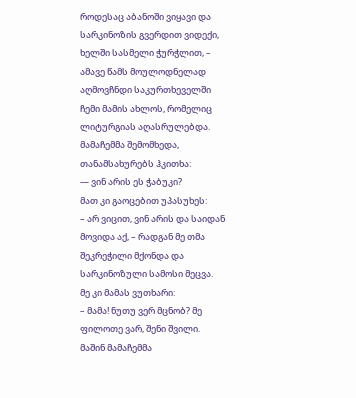როდესაც აბანოში ვიყავი და სარკინოზის გვერდით ვიდექი, ხელში სასმელი ჭურჭლით, – ამავე წამს მოულოდნელად აღმოვჩნდი საკურთხეველში ჩემი მამის ახლოს, რომელიც ლიტურგიას აღასრულებდა. მამაჩემმა შემომხედა, თანამსახურებს ჰკითხა:
— ვინ არის ეს ჭაბუკი?
მათ კი გაოცებით უპასუხეს:
– არ ვიცით, ვინ არის და საიდან მოვიდა აქ, – რადგან მე თმა შეკრეჭილი მქონდა და სარკინოზული სამოსი მეცვა.
მე კი მამას ვუთხარი:
– მამა! ნუთუ ვერ მცნობ? მე ფილოთე ვარ, შენი შვილი.
მაშინ მამაჩემმა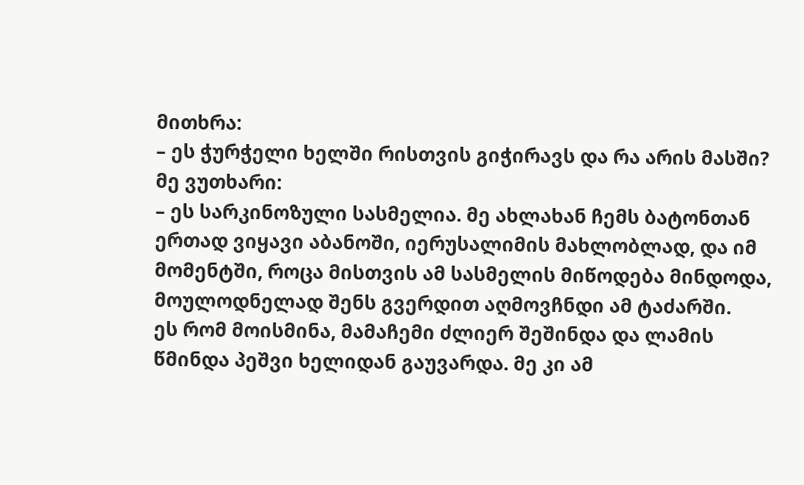მითხრა:
– ეს ჭურჭელი ხელში რისთვის გიჭირავს და რა არის მასში?
მე ვუთხარი:
– ეს სარკინოზული სასმელია. მე ახლახან ჩემს ბატონთან ერთად ვიყავი აბანოში, იერუსალიმის მახლობლად, და იმ მომენტში, როცა მისთვის ამ სასმელის მიწოდება მინდოდა, მოულოდნელად შენს გვერდით აღმოვჩნდი ამ ტაძარში.
ეს რომ მოისმინა, მამაჩემი ძლიერ შეშინდა და ლამის წმინდა პეშვი ხელიდან გაუვარდა. მე კი ამ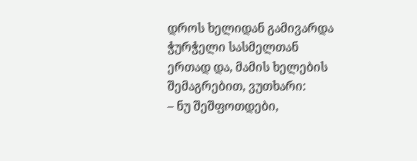დროს ხელიდან გამივარდა ჭურჭელი სასმელთან ერთად და, მამის ხელების შემაგრებით, ვუთხარი:
– ნუ შეშფოთდები,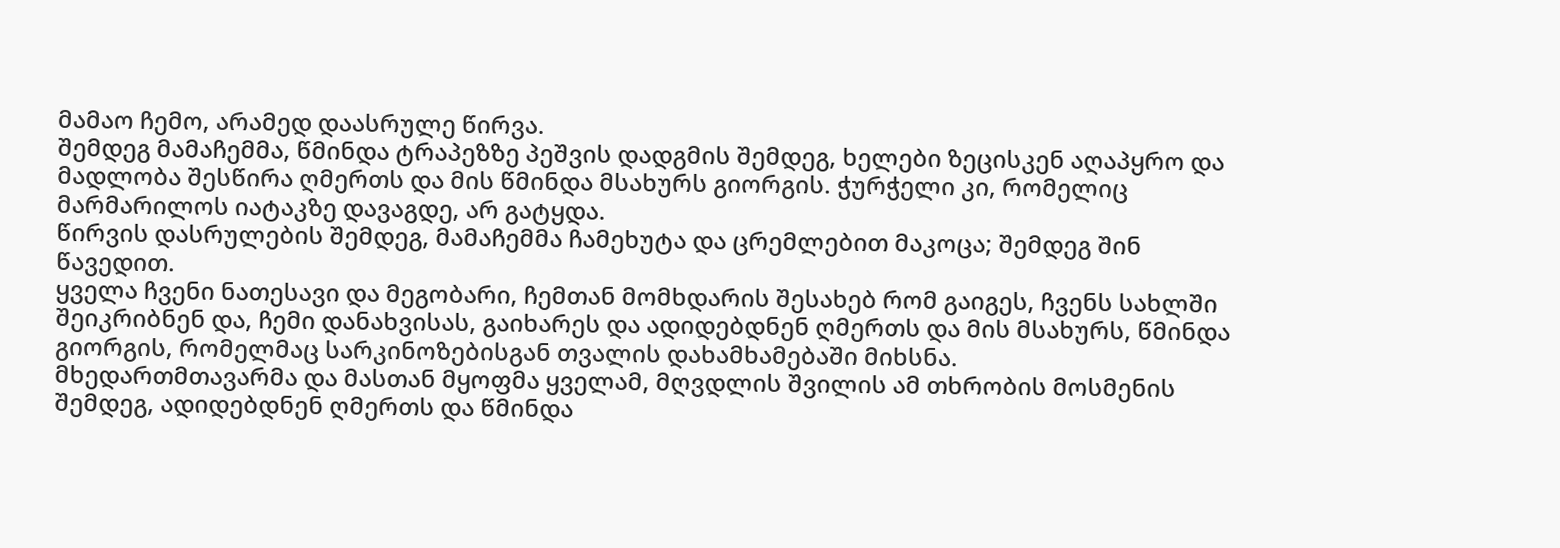მამაო ჩემო, არამედ დაასრულე წირვა.
შემდეგ მამაჩემმა, წმინდა ტრაპეზზე პეშვის დადგმის შემდეგ, ხელები ზეცისკენ აღაპყრო და მადლობა შესწირა ღმერთს და მის წმინდა მსახურს გიორგის. ჭურჭელი კი, რომელიც მარმარილოს იატაკზე დავაგდე, არ გატყდა.
წირვის დასრულების შემდეგ, მამაჩემმა ჩამეხუტა და ცრემლებით მაკოცა; შემდეგ შინ წავედით.
ყველა ჩვენი ნათესავი და მეგობარი, ჩემთან მომხდარის შესახებ რომ გაიგეს, ჩვენს სახლში შეიკრიბნენ და, ჩემი დანახვისას, გაიხარეს და ადიდებდნენ ღმერთს და მის მსახურს, წმინდა გიორგის, რომელმაც სარკინოზებისგან თვალის დახამხამებაში მიხსნა.
მხედართმთავარმა და მასთან მყოფმა ყველამ, მღვდლის შვილის ამ თხრობის მოსმენის შემდეგ, ადიდებდნენ ღმერთს და წმინდა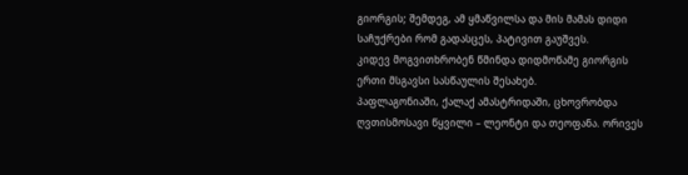გიორგის; შემდეგ, ამ ყმაწვილსა და მის მამას დიდი საჩუქრები რომ გადასცეს, პატივით გაუშვეს.
კიდევ მოგვითხრობენ წმინდა დიდმოწამე გიორგის ერთი მსგავსი სასწაულის შესახებ.
პაფლაგონიაში, ქალაქ ამასტრიდაში, ცხოვრობდა ღვთისმოსავი წყვილი – ლეონტი და თეოფანა. ორივეს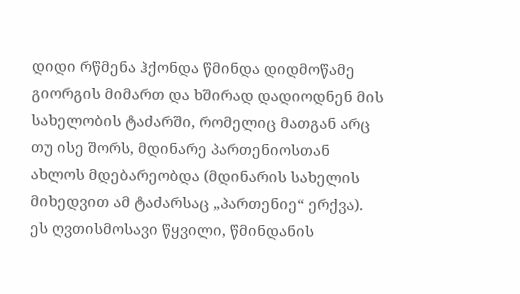დიდი რწმენა ჰქონდა წმინდა დიდმოწამე გიორგის მიმართ და ხშირად დადიოდნენ მის სახელობის ტაძარში, რომელიც მათგან არც თუ ისე შორს, მდინარე პართენიოსთან ახლოს მდებარეობდა (მდინარის სახელის მიხედვით ამ ტაძარსაც „პართენიე“ ერქვა). ეს ღვთისმოსავი წყვილი, წმინდანის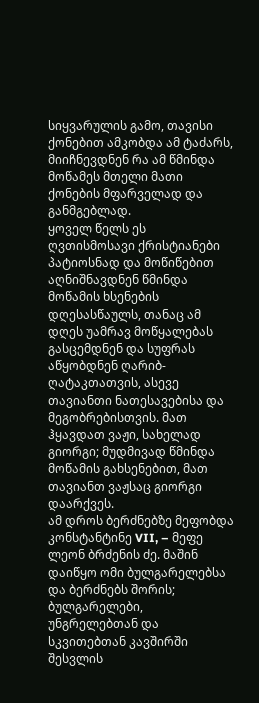სიყვარულის გამო, თავისი ქონებით ამკობდა ამ ტაძარს, მიიჩნევდნენ რა ამ წმინდა მოწამეს მთელი მათი ქონების მფარველად და განმგებლად.
ყოველ წელს ეს ღვთისმოსავი ქრისტიანები პატიოსნად და მოწიწებით აღნიშნავდნენ წმინდა მოწამის ხსენების დღესასწაულს, თანაც ამ დღეს უამრავ მოწყალებას გასცემდნენ და სუფრას აწყობდნენ ღარიბ-ღატაკთათვის, ასევე თავიანთი ნათესავებისა და მეგობრებისთვის. მათ ჰყავდათ ვაჟი, სახელად გიორგი; მუდმივად წმინდა მოწამის გახსენებით, მათ თავიანთ ვაჟსაც გიორგი დაარქვეს.
ამ დროს ბერძნებზე მეფობდა კონსტანტინე VII, – მეფე ლეონ ბრძენის ძე. მაშინ დაიწყო ომი ბულგარელებსა და ბერძნებს შორის; ბულგარელები, უნგრელებთან და სკვითებთან კავშირში შესვლის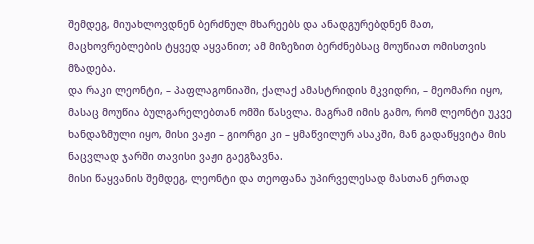შემდეგ, მიუახლოვდნენ ბერძნულ მხარეებს და ანადგურებდნენ მათ, მაცხოვრებლების ტყვედ აყვანით; ამ მიზეზით ბერძნებსაც მოუწიათ ომისთვის მზადება.
და რაკი ლეონტი, – პაფლაგონიაში, ქალაქ ამასტრიდის მკვიდრი, – მეომარი იყო, მასაც მოუწია ბულგარელებთან ომში წასვლა. მაგრამ იმის გამო, რომ ლეონტი უკვე ხანდაზმული იყო, მისი ვაჟი – გიორგი კი – ყმაწვილურ ასაკში, მან გადაწყვიტა მის ნაცვლად ჯარში თავისი ვაჟი გაეგზავნა.
მისი წაყვანის შემდეგ, ლეონტი და თეოფანა უპირველესად მასთან ერთად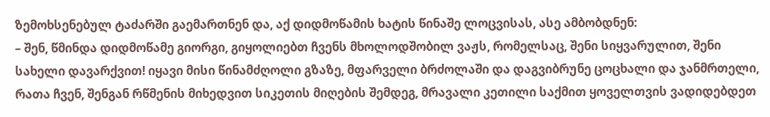ზემოხსენებულ ტაძარში გაემართნენ და, აქ დიდმოწამის ხატის წინაშე ლოცვისას, ასე ამბობდნენ:
– შენ, წმინდა დიდმოწამე გიორგი, გიყოლიებთ ჩვენს მხოლოდშობილ ვაჟს, რომელსაც, შენი სიყვარულით, შენი სახელი დავარქვით! იყავი მისი წინამძღოლი გზაზე, მფარველი ბრძოლაში და დაგვიბრუნე ცოცხალი და ჯანმრთელი, რათა ჩვენ, შენგან რწმენის მიხედვით სიკეთის მიღების შემდეგ, მრავალი კეთილი საქმით ყოველთვის ვადიდებდეთ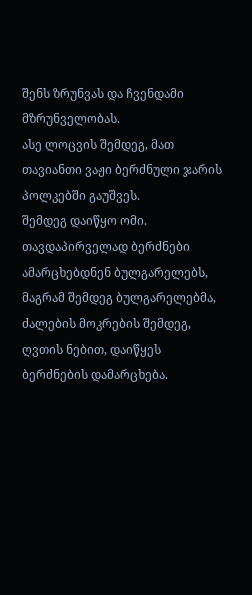შენს ზრუნვას და ჩვენდამი მზრუნველობას.
ასე ლოცვის შემდეგ, მათ თავიანთი ვაჟი ბერძნული ჯარის პოლკებში გაუშვეს.
შემდეგ დაიწყო ომი. თავდაპირველად ბერძნები ამარცხებდნენ ბულგარელებს, მაგრამ შემდეგ ბულგარელებმა, ძალების მოკრების შემდეგ, ღვთის ნებით, დაიწყეს ბერძნების დამარცხება.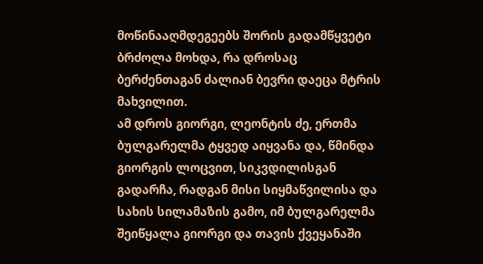მოწინააღმდეგეებს შორის გადამწყვეტი ბრძოლა მოხდა, რა დროსაც ბერძენთაგან ძალიან ბევრი დაეცა მტრის მახვილით.
ამ დროს გიორგი, ლეონტის ძე, ერთმა ბულგარელმა ტყვედ აიყვანა და, წმინდა გიორგის ლოცვით, სიკვდილისგან გადარჩა, რადგან მისი სიყმაწვილისა და სახის სილამაზის გამო, იმ ბულგარელმა შეიწყალა გიორგი და თავის ქვეყანაში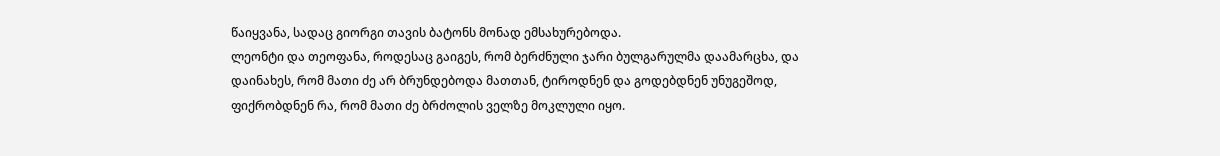წაიყვანა, სადაც გიორგი თავის ბატონს მონად ემსახურებოდა.
ლეონტი და თეოფანა, როდესაც გაიგეს, რომ ბერძნული ჯარი ბულგარულმა დაამარცხა, და დაინახეს, რომ მათი ძე არ ბრუნდებოდა მათთან, ტიროდნენ და გოდებდნენ უნუგეშოდ, ფიქრობდნენ რა, რომ მათი ძე ბრძოლის ველზე მოკლული იყო.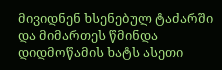მივიდნენ ხსენებულ ტაძარში და მიმართეს წმინდა დიდმოწამის ხატს ასეთი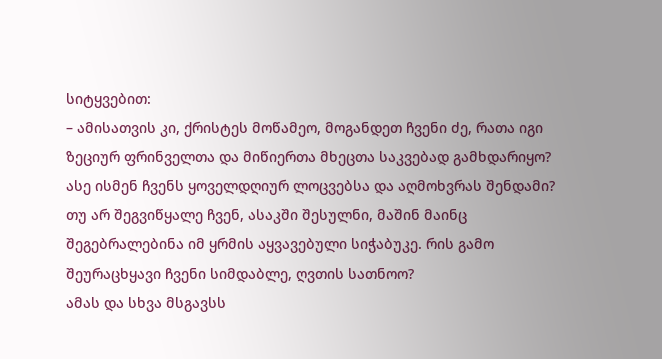სიტყვებით:
– ამისათვის კი, ქრისტეს მოწამეო, მოგანდეთ ჩვენი ძე, რათა იგი ზეციურ ფრინველთა და მიწიერთა მხეცთა საკვებად გამხდარიყო? ასე ისმენ ჩვენს ყოველდღიურ ლოცვებსა და აღმოხვრას შენდამი? თუ არ შეგვიწყალე ჩვენ, ასაკში შესულნი, მაშინ მაინც შეგებრალებინა იმ ყრმის აყვავებული სიჭაბუკე. რის გამო შეურაცხყავი ჩვენი სიმდაბლე, ღვთის სათნოო?
ამას და სხვა მსგავსს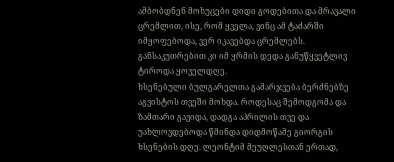ამბობდნენ მოხუცები დიდი გოდებითა და მრავალი ცრემლით, ისე, რომ ყველა, ვინც ამ ტაძარში იმყოფებოდა, ვერ იკავებდა ცრემლებს. განსაკუთრებით კი იმ ყრმის დედა განუწყვეტლივ ტიროდა ყოველდღე.
ხსენებული ბულგარელთა გამარჯვება ბერძნებზე აგვისტოს თვეში მოხდა. როდესაც შემოდგომა და ზამთარი გავიდა, დადგა აპრილის თვე და უახლოვდებოდა წმინდა დიდმოწამე გიორგის ხსენების დღე. ლეონტიმ მეუღლესთან ერთად,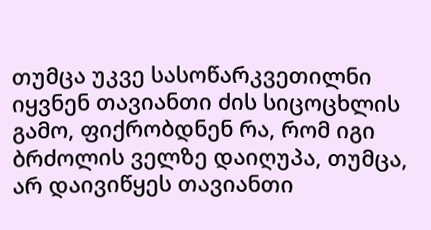თუმცა უკვე სასოწარკვეთილნი იყვნენ თავიანთი ძის სიცოცხლის გამო, ფიქრობდნენ რა, რომ იგი ბრძოლის ველზე დაიღუპა, თუმცა, არ დაივიწყეს თავიანთი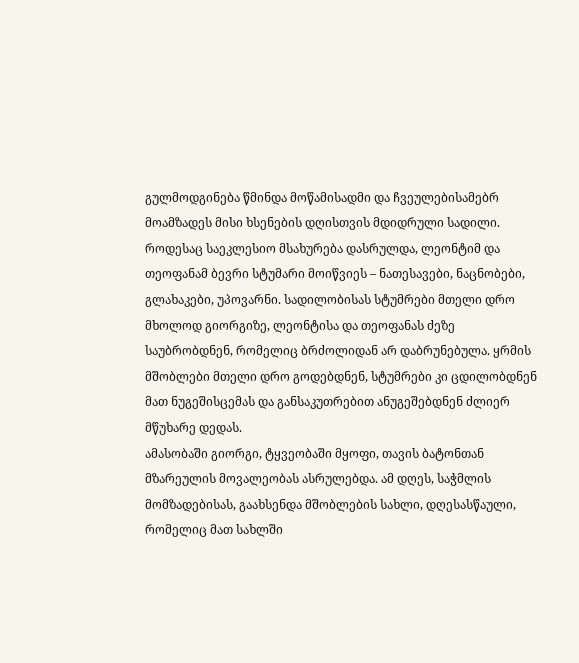გულმოდგინება წმინდა მოწამისადმი და ჩვეულებისამებრ მოამზადეს მისი ხსენების დღისთვის მდიდრული სადილი.
როდესაც საეკლესიო მსახურება დასრულდა, ლეონტიმ და თეოფანამ ბევრი სტუმარი მოიწვიეს – ნათესავები, ნაცნობები, გლახაკები, უპოვარნი. სადილობისას სტუმრები მთელი დრო მხოლოდ გიორგიზე, ლეონტისა და თეოფანას ძეზე საუბრობდნენ, რომელიც ბრძოლიდან არ დაბრუნებულა. ყრმის მშობლები მთელი დრო გოდებდნენ, სტუმრები კი ცდილობდნენ მათ ნუგეშისცემას და განსაკუთრებით ანუგეშებდნენ ძლიერ მწუხარე დედას.
ამასობაში გიორგი, ტყვეობაში მყოფი, თავის ბატონთან მზარეულის მოვალეობას ასრულებდა. ამ დღეს, საჭმლის მომზადებისას, გაახსენდა მშობლების სახლი, დღესასწაული, რომელიც მათ სახლში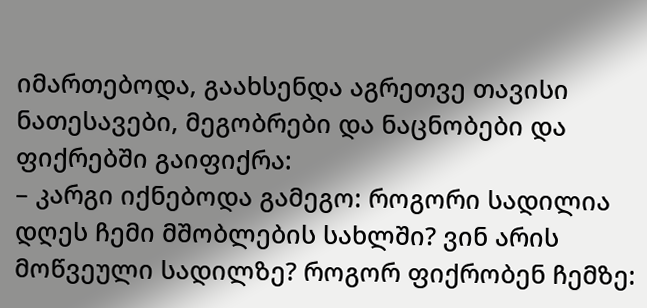იმართებოდა, გაახსენდა აგრეთვე თავისი ნათესავები, მეგობრები და ნაცნობები და ფიქრებში გაიფიქრა:
– კარგი იქნებოდა გამეგო: როგორი სადილია დღეს ჩემი მშობლების სახლში? ვინ არის მოწვეული სადილზე? როგორ ფიქრობენ ჩემზე: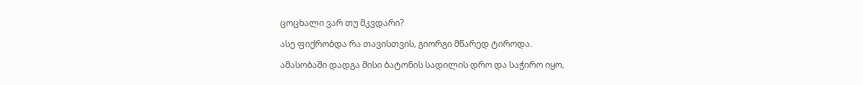ცოცხალი ვარ თუ მკვდარი?
ასე ფიქრობდა რა თავისთვის, გიორგი მწარედ ტიროდა.
ამასობაში დადგა მისი ბატონის სადილის დრო და საჭირო იყო,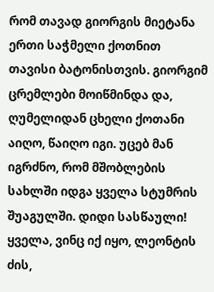რომ თავად გიორგის მიეტანა ერთი საჭმელი ქოთნით თავისი ბატონისთვის. გიორგიმ ცრემლები მოიწმინდა და, ღუმელიდან ცხელი ქოთანი აიღო, წაიღო იგი. უცებ მან იგრძნო, რომ მშობლების სახლში იდგა ყველა სტუმრის შუაგულში. დიდი სასწაული! ყველა, ვინც იქ იყო, ლეონტის ძის,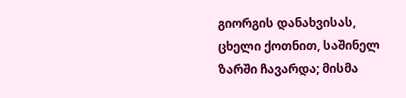გიორგის დანახვისას, ცხელი ქოთნით, საშინელ ზარში ჩავარდა; მისმა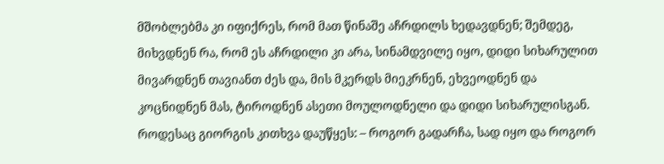მშობლებმა კი იფიქრეს, რომ მათ წინაშე აჩრდილს ხედავდნენ; შემდეგ, მიხვდნენ რა, რომ ეს აჩრდილი კი არა, სინამდვილე იყო, დიდი სიხარულით მივარდნენ თავიანთ ძეს და, მის მკერდს მიეკრნენ, ეხვეოდნენ და კოცნიდნენ მას, ტიროდნენ ასეთი მოულოდნელი და დიდი სიხარულისგან. როდესაც გიორგის კითხვა დაუწყეს: – როგორ გადარჩა, სად იყო და როგორ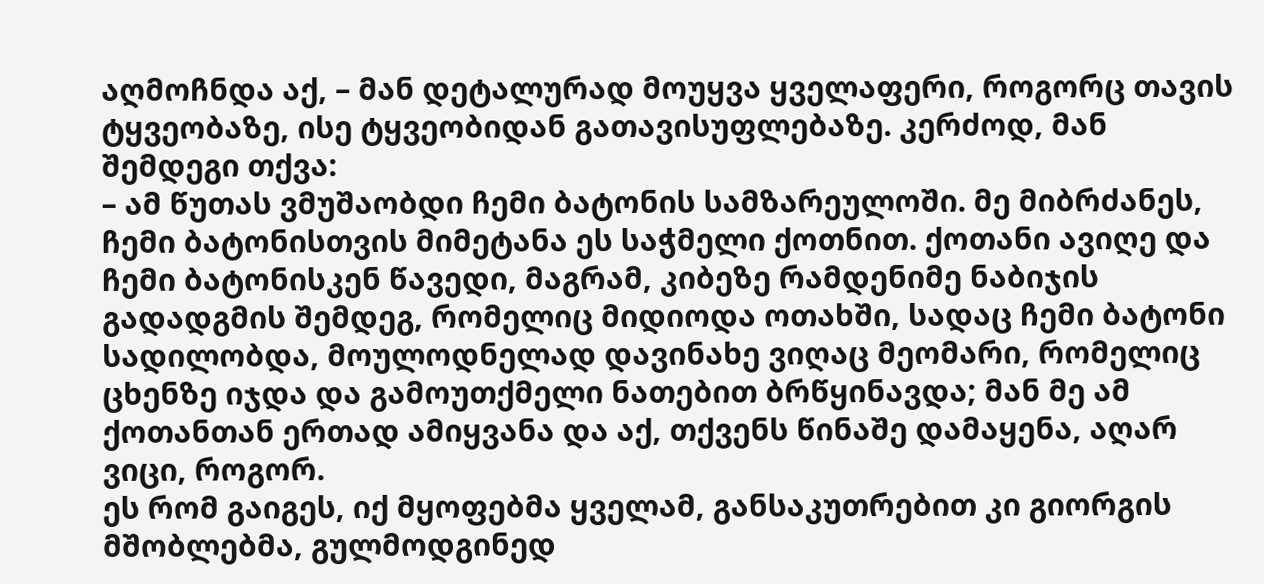აღმოჩნდა აქ, – მან დეტალურად მოუყვა ყველაფერი, როგორც თავის ტყვეობაზე, ისე ტყვეობიდან გათავისუფლებაზე. კერძოდ, მან შემდეგი თქვა:
– ამ წუთას ვმუშაობდი ჩემი ბატონის სამზარეულოში. მე მიბრძანეს, ჩემი ბატონისთვის მიმეტანა ეს საჭმელი ქოთნით. ქოთანი ავიღე და ჩემი ბატონისკენ წავედი, მაგრამ, კიბეზე რამდენიმე ნაბიჯის გადადგმის შემდეგ, რომელიც მიდიოდა ოთახში, სადაც ჩემი ბატონი სადილობდა, მოულოდნელად დავინახე ვიღაც მეომარი, რომელიც ცხენზე იჯდა და გამოუთქმელი ნათებით ბრწყინავდა; მან მე ამ ქოთანთან ერთად ამიყვანა და აქ, თქვენს წინაშე დამაყენა, აღარ ვიცი, როგორ.
ეს რომ გაიგეს, იქ მყოფებმა ყველამ, განსაკუთრებით კი გიორგის მშობლებმა, გულმოდგინედ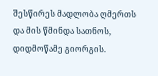შესწირეს მადლობა ღმერთს და მის წმინდა სათნოს, დიდმოწამე გიორგის.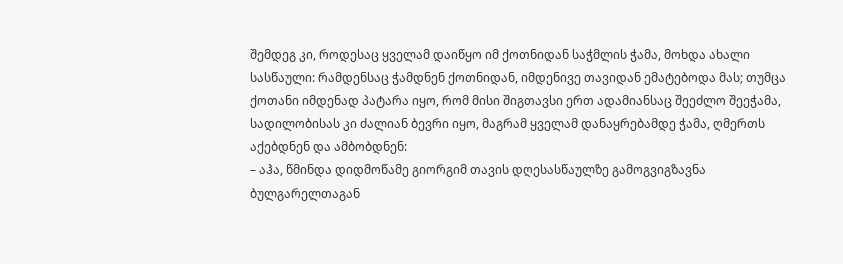შემდეგ კი, როდესაც ყველამ დაიწყო იმ ქოთნიდან საჭმლის ჭამა, მოხდა ახალი სასწაული: რამდენსაც ჭამდნენ ქოთნიდან, იმდენივე თავიდან ემატებოდა მას; თუმცა ქოთანი იმდენად პატარა იყო, რომ მისი შიგთავსი ერთ ადამიანსაც შეეძლო შეეჭამა, სადილობისას კი ძალიან ბევრი იყო, მაგრამ ყველამ დანაყრებამდე ჭამა, ღმერთს აქებდნენ და ამბობდნენ:
– აჰა, წმინდა დიდმოწამე გიორგიმ თავის დღესასწაულზე გამოგვიგზავნა ბულგარელთაგან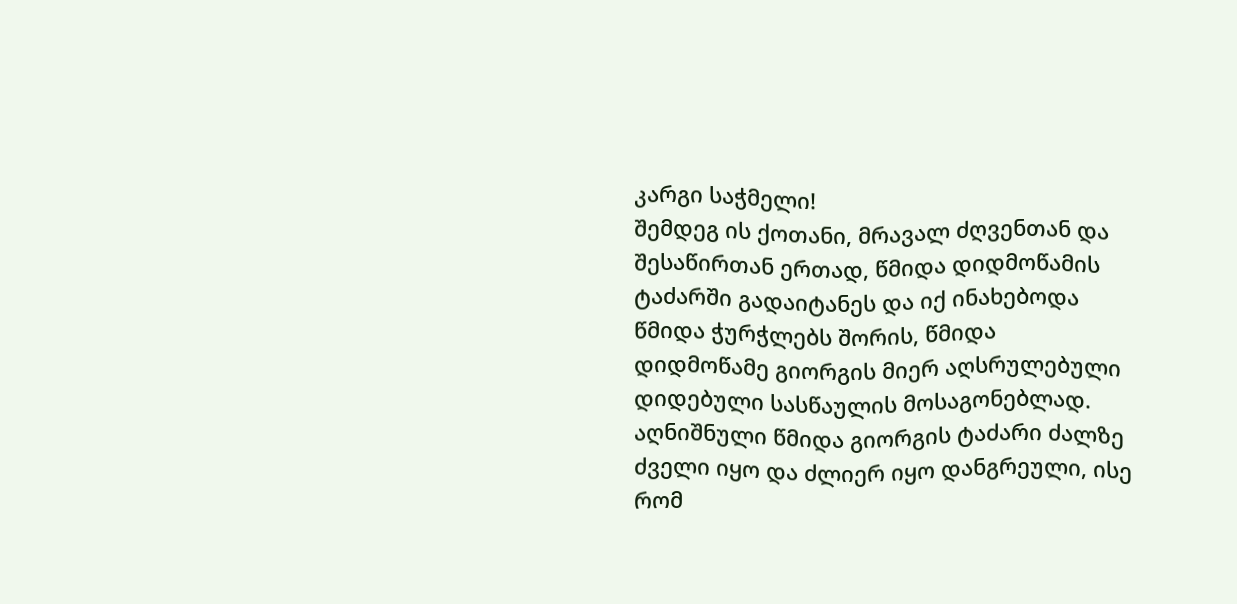კარგი საჭმელი!
შემდეგ ის ქოთანი, მრავალ ძღვენთან და შესაწირთან ერთად, წმიდა დიდმოწამის ტაძარში გადაიტანეს და იქ ინახებოდა წმიდა ჭურჭლებს შორის, წმიდა დიდმოწამე გიორგის მიერ აღსრულებული დიდებული სასწაულის მოსაგონებლად.
აღნიშნული წმიდა გიორგის ტაძარი ძალზე ძველი იყო და ძლიერ იყო დანგრეული, ისე რომ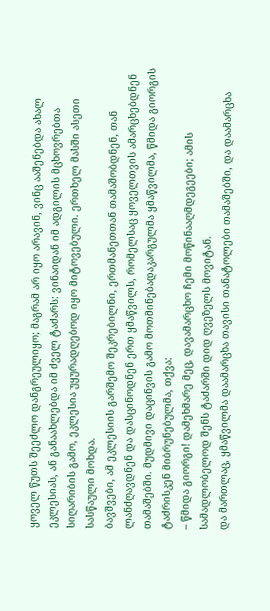ყოველ წუთს შეეძლო დანგრეულიყო; მაგრამ არ იყო არავინ, ვინც ააშენებდა ახალ ეკლესიას, ან განაახლებდა იმ ძველ ტაძარს: ვინაიდან იმ ადგილის მცხოვრებთა სიღარიბის გამო, ეკლესია უყურადღებოდ იყო მიტოვებული. ერთხელ მასში ასეთი სასწაული მოხდა.
ბავშვები, ამ ეკლესიის გარშემო შეკრებილნი, ერთმანეთთან თამაშობდნენ, თან ლანძღავდნენ და დასცინოდნენ ერთ ყმაწვილს, რომელსაც ყოველთვის ამარცხებდნენ თამაშებში. მუდმივი დაცინვის გამო მოთმინებადაკარგულმა ყმაწვილმა, წმიდა გიორგის ტაძრისკენ მიბრუნებულმა, თქვა:
– წმიდა გიორგი! დამეხმარე მეც, დავამარცხო ჩემი მოწინააღმდეგეები; ამის სამადლობელოდ შენს ტაძარში დიდ ღვეზელს მოვიტან.
და მართლაც, ყმაწვილმა დაამარცხა თავისი თანატოლები თამაშებში, და დაამარცხა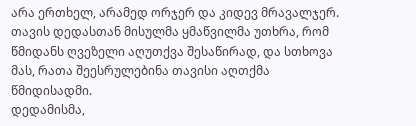არა ერთხელ, არამედ ორჯერ და კიდევ მრავალჯერ.
თავის დედასთან მისულმა ყმაწვილმა უთხრა, რომ წმიდანს ღვეზელი აღუთქვა შესაწირად, და სთხოვა მას, რათა შეესრულებინა თავისი აღთქმა წმიდისადმი.
დედამისმა,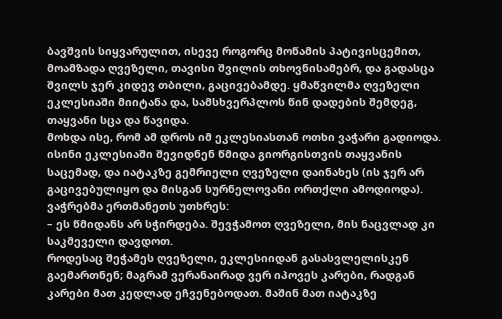ბავშვის სიყვარულით, ისევე როგორც მოწამის პატივისცემით, მოამზადა ღვეზელი, თავისი შვილის თხოვნისამებრ, და გადასცა შვილს ჯერ კიდევ თბილი, გაცივებამდე. ყმაწვილმა ღვეზელი ეკლესიაში მიიტანა და, სამსხვერპლოს წინ დადების შემდეგ, თაყვანი სცა და წავიდა.
მოხდა ისე, რომ ამ დროს იმ ეკლესიასთან ოთხი ვაჭარი გადიოდა. ისინი ეკლესიაში შევიდნენ წმიდა გიორგისთვის თაყვანის საცემად, და იატაკზე გემრიელი ღვეზელი დაინახეს (ის ჯერ არ გაცივებულიყო და მისგან სურნელოვანი ორთქლი ამოდიოდა). ვაჭრებმა ერთმანეთს უთხრეს:
– ეს წმიდანს არ სჭირდება. შევჭამოთ ღვეზელი, მის ნაცვლად კი საკმეველი დავდოთ.
როდესაც შეჭამეს ღვეზელი, ეკლესიიდან გასასვლელისკენ გაემართნენ; მაგრამ ვერანაირად ვერ იპოვეს კარები, რადგან კარები მათ კედლად ეჩვენებოდათ. მაშინ მათ იატაკზე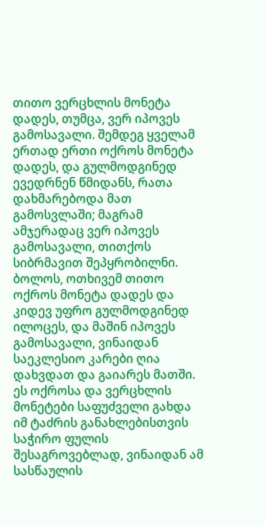თითო ვერცხლის მონეტა დადეს, თუმცა, ვერ იპოვეს გამოსავალი. შემდეგ ყველამ ერთად ერთი ოქროს მონეტა დადეს, და გულმოდგინედ ევედრნენ წმიდანს, რათა დახმარებოდა მათ გამოსვლაში; მაგრამ ამჯერადაც ვერ იპოვეს გამოსავალი, თითქოს სიბრმავით შეპყრობილნი. ბოლოს, ოთხივემ თითო ოქროს მონეტა დადეს და კიდევ უფრო გულმოდგინედ ილოცეს, და მაშინ იპოვეს გამოსავალი, ვინაიდან საეკლესიო კარები ღია დახვდათ და გაიარეს მათში.
ეს ოქროსა და ვერცხლის მონეტები საფუძველი გახდა იმ ტაძრის განახლებისთვის საჭირო ფულის შესაგროვებლად, ვინაიდან ამ სასწაულის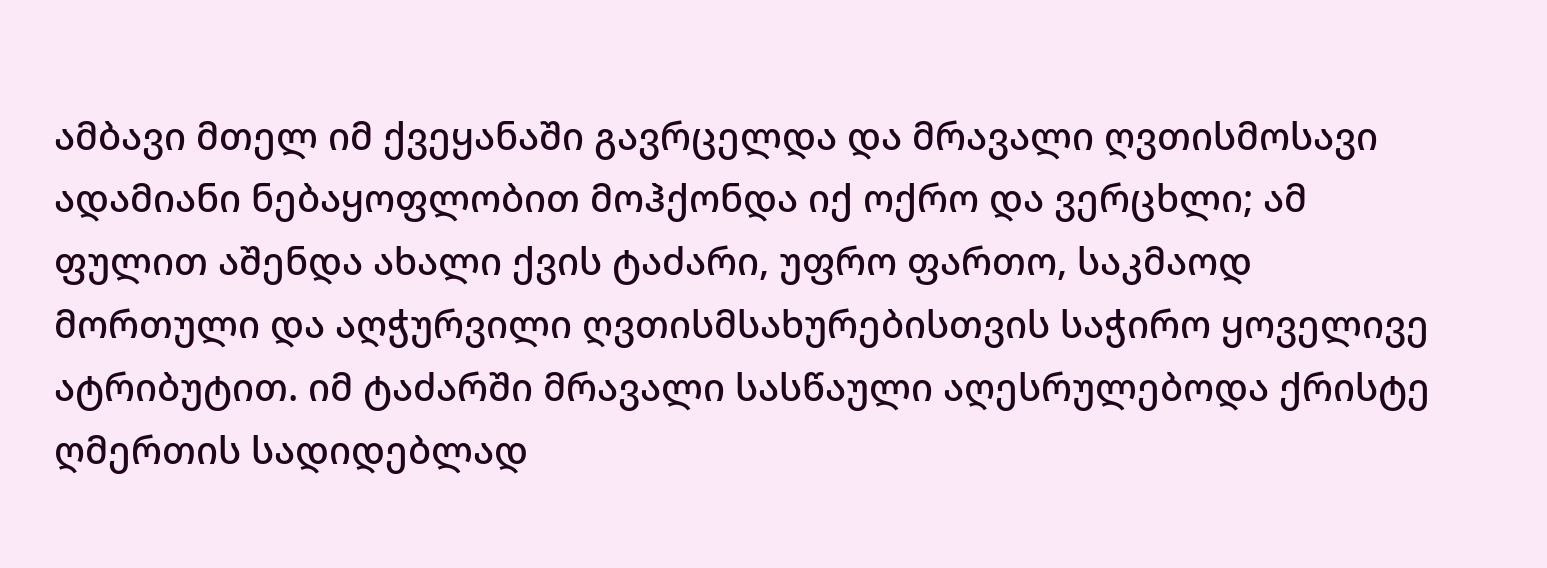ამბავი მთელ იმ ქვეყანაში გავრცელდა და მრავალი ღვთისმოსავი ადამიანი ნებაყოფლობით მოჰქონდა იქ ოქრო და ვერცხლი; ამ ფულით აშენდა ახალი ქვის ტაძარი, უფრო ფართო, საკმაოდ მორთული და აღჭურვილი ღვთისმსახურებისთვის საჭირო ყოველივე ატრიბუტით. იმ ტაძარში მრავალი სასწაული აღესრულებოდა ქრისტე ღმერთის სადიდებლად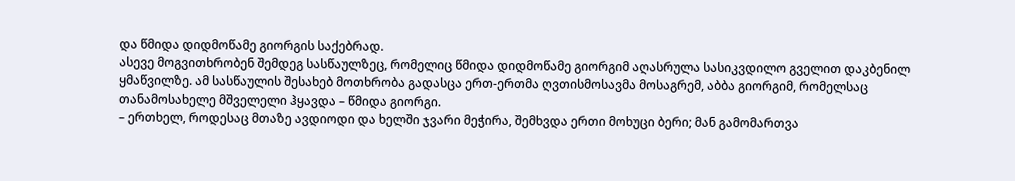და წმიდა დიდმოწამე გიორგის საქებრად.
ასევე მოგვითხრობენ შემდეგ სასწაულზეც, რომელიც წმიდა დიდმოწამე გიორგიმ აღასრულა სასიკვდილო გველით დაკბენილ ყმაწვილზე. ამ სასწაულის შესახებ მოთხრობა გადასცა ერთ-ერთმა ღვთისმოსავმა მოსაგრემ, აბბა გიორგიმ, რომელსაც თანამოსახელე მშველელი ჰყავდა – წმიდა გიორგი.
– ერთხელ, როდესაც მთაზე ავდიოდი და ხელში ჯვარი მეჭირა, შემხვდა ერთი მოხუცი ბერი; მან გამომართვა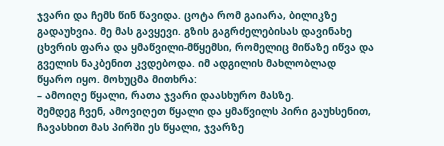ჯვარი და ჩემს წინ წავიდა. ცოტა რომ გაიარა, ბილიკზე გადაუხვია. მე მას გავყევი. გზის გაგრძელებისას დავინახე ცხვრის ფარა და ყმაწვილი-მწყემსი, რომელიც მიწაზე იწვა და გველის ნაკბენით კვდებოდა. იმ ადგილის მახლობლად წყარო იყო. მოხუცმა მითხრა:
– ამოიღე წყალი, რათა ჯვარი დაასხურო მასზე.
შემდეგ ჩვენ, ამოვიღეთ წყალი და ყმაწვილს პირი გაუხსენით, ჩავასხით მას პირში ეს წყალი, ჯვარზე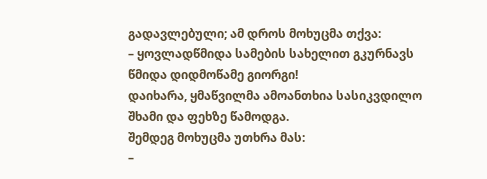გადავლებული; ამ დროს მოხუცმა თქვა:
– ყოვლადწმიდა სამების სახელით გკურნავს წმიდა დიდმოწამე გიორგი!
დაიხარა, ყმაწვილმა ამოანთხია სასიკვდილო შხამი და ფეხზე წამოდგა.
შემდეგ მოხუცმა უთხრა მას:
–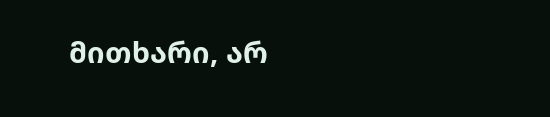მითხარი, არ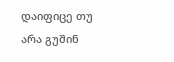დაიფიცე თუ არა გუშინ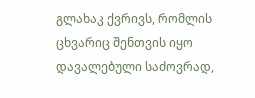გლახაკ ქვრივს, რომლის ცხვარიც შენთვის იყო დავალებული საძოვრად,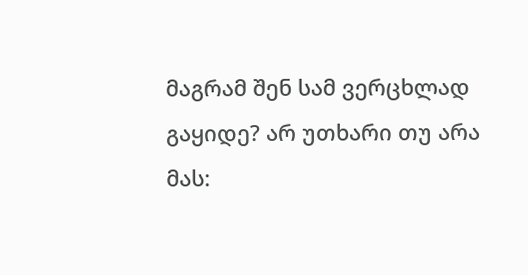მაგრამ შენ სამ ვერცხლად გაყიდე? არ უთხარი თუ არა მას: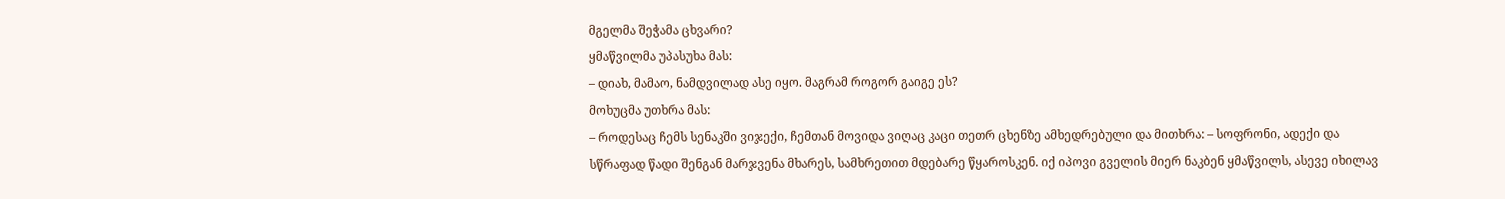მგელმა შეჭამა ცხვარი?
ყმაწვილმა უპასუხა მას:
– დიახ, მამაო, ნამდვილად ასე იყო. მაგრამ როგორ გაიგე ეს?
მოხუცმა უთხრა მას:
– როდესაც ჩემს სენაკში ვიჯექი, ჩემთან მოვიდა ვიღაც კაცი თეთრ ცხენზე ამხედრებული და მითხრა: – სოფრონი, ადექი და სწრაფად წადი შენგან მარჯვენა მხარეს, სამხრეთით მდებარე წყაროსკენ. იქ იპოვი გველის მიერ ნაკბენ ყმაწვილს, ასევე იხილავ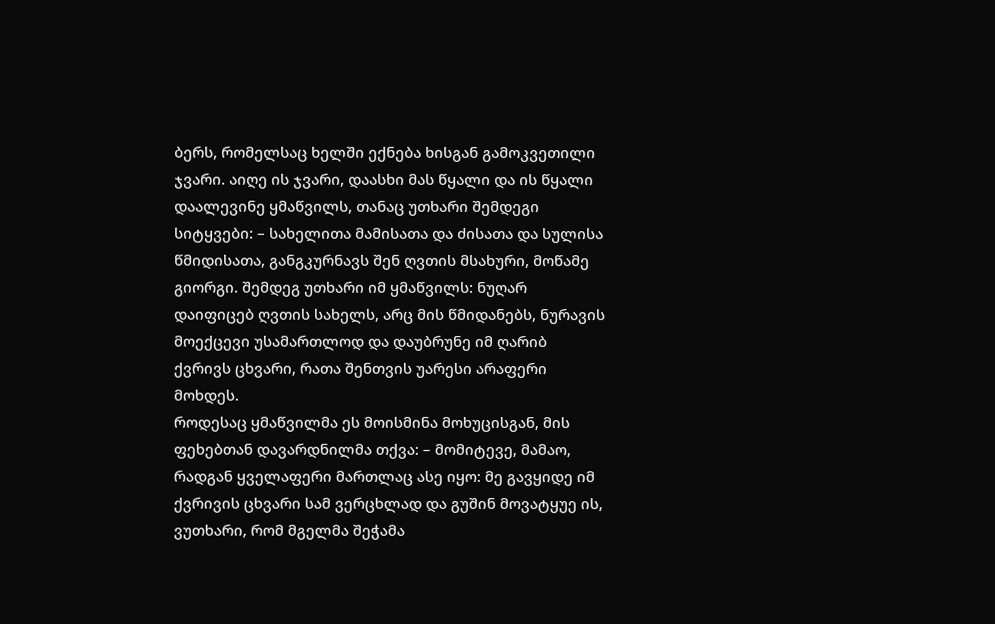ბერს, რომელსაც ხელში ექნება ხისგან გამოკვეთილი ჯვარი. აიღე ის ჯვარი, დაასხი მას წყალი და ის წყალი დაალევინე ყმაწვილს, თანაც უთხარი შემდეგი სიტყვები: – სახელითა მამისათა და ძისათა და სულისა წმიდისათა, განგკურნავს შენ ღვთის მსახური, მოწამე გიორგი. შემდეგ უთხარი იმ ყმაწვილს: ნუღარ დაიფიცებ ღვთის სახელს, არც მის წმიდანებს, ნურავის მოექცევი უსამართლოდ და დაუბრუნე იმ ღარიბ ქვრივს ცხვარი, რათა შენთვის უარესი არაფერი მოხდეს.
როდესაც ყმაწვილმა ეს მოისმინა მოხუცისგან, მის ფეხებთან დავარდნილმა თქვა: – მომიტევე, მამაო, რადგან ყველაფერი მართლაც ასე იყო: მე გავყიდე იმ ქვრივის ცხვარი სამ ვერცხლად და გუშინ მოვატყუე ის, ვუთხარი, რომ მგელმა შეჭამა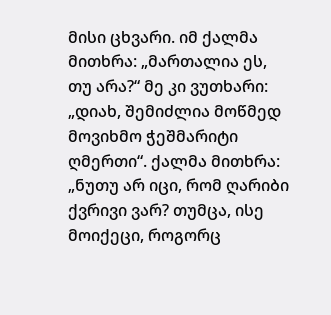მისი ცხვარი. იმ ქალმა მითხრა: „მართალია ეს, თუ არა?“ მე კი ვუთხარი: „დიახ, შემიძლია მოწმედ მოვიხმო ჭეშმარიტი ღმერთი“. ქალმა მითხრა: „ნუთუ არ იცი, რომ ღარიბი ქვრივი ვარ? თუმცა, ისე მოიქეცი, როგორც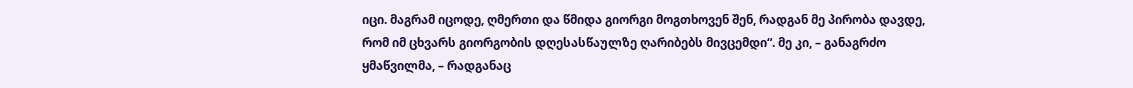იცი. მაგრამ იცოდე, ღმერთი და წმიდა გიორგი მოგთხოვენ შენ, რადგან მე პირობა დავდე, რომ იმ ცხვარს გიორგობის დღესასწაულზე ღარიბებს მივცემდი“. მე კი, – განაგრძო ყმაწვილმა, – რადგანაც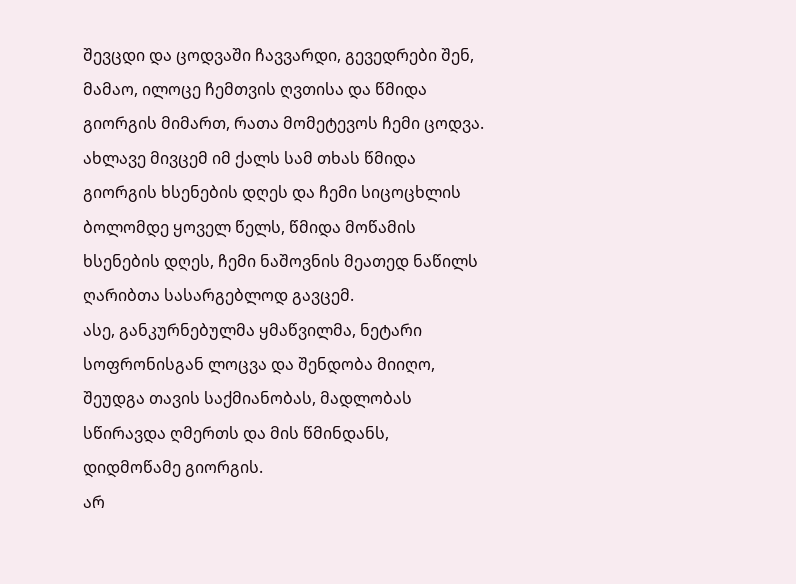შევცდი და ცოდვაში ჩავვარდი, გევედრები შენ, მამაო, ილოცე ჩემთვის ღვთისა და წმიდა გიორგის მიმართ, რათა მომეტევოს ჩემი ცოდვა. ახლავე მივცემ იმ ქალს სამ თხას წმიდა გიორგის ხსენების დღეს და ჩემი სიცოცხლის ბოლომდე ყოველ წელს, წმიდა მოწამის ხსენების დღეს, ჩემი ნაშოვნის მეათედ ნაწილს ღარიბთა სასარგებლოდ გავცემ.
ასე, განკურნებულმა ყმაწვილმა, ნეტარი სოფრონისგან ლოცვა და შენდობა მიიღო, შეუდგა თავის საქმიანობას, მადლობას სწირავდა ღმერთს და მის წმინდანს, დიდმოწამე გიორგის.
არ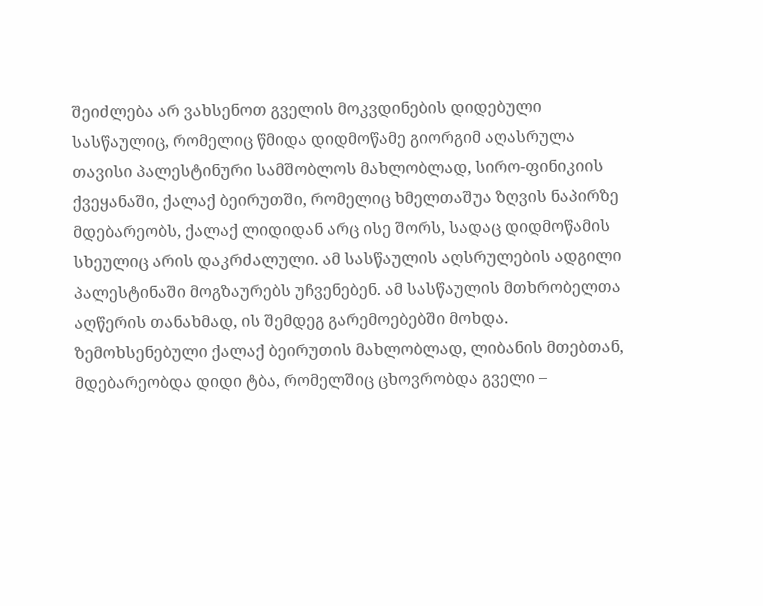შეიძლება არ ვახსენოთ გველის მოკვდინების დიდებული სასწაულიც, რომელიც წმიდა დიდმოწამე გიორგიმ აღასრულა თავისი პალესტინური სამშობლოს მახლობლად, სირო-ფინიკიის ქვეყანაში, ქალაქ ბეირუთში, რომელიც ხმელთაშუა ზღვის ნაპირზე მდებარეობს, ქალაქ ლიდიდან არც ისე შორს, სადაც დიდმოწამის სხეულიც არის დაკრძალული. ამ სასწაულის აღსრულების ადგილი პალესტინაში მოგზაურებს უჩვენებენ. ამ სასწაულის მთხრობელთა აღწერის თანახმად, ის შემდეგ გარემოებებში მოხდა.
ზემოხსენებული ქალაქ ბეირუთის მახლობლად, ლიბანის მთებთან, მდებარეობდა დიდი ტბა, რომელშიც ცხოვრობდა გველი –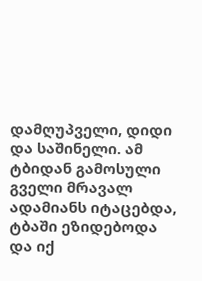დამღუპველი, დიდი და საშინელი. ამ ტბიდან გამოსული გველი მრავალ ადამიანს იტაცებდა, ტბაში ეზიდებოდა და იქ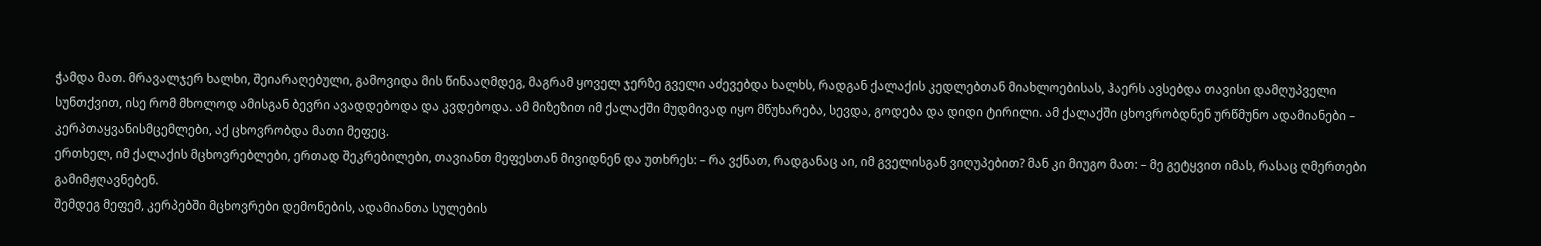ჭამდა მათ. მრავალჯერ ხალხი, შეიარაღებული, გამოვიდა მის წინააღმდეგ, მაგრამ ყოველ ჯერზე გველი აძევებდა ხალხს, რადგან ქალაქის კედლებთან მიახლოებისას, ჰაერს ავსებდა თავისი დამღუპველი სუნთქვით, ისე რომ მხოლოდ ამისგან ბევრი ავადდებოდა და კვდებოდა. ამ მიზეზით იმ ქალაქში მუდმივად იყო მწუხარება, სევდა, გოდება და დიდი ტირილი. ამ ქალაქში ცხოვრობდნენ ურწმუნო ადამიანები – კერპთაყვანისმცემლები, აქ ცხოვრობდა მათი მეფეც.
ერთხელ, იმ ქალაქის მცხოვრებლები, ერთად შეკრებილები, თავიანთ მეფესთან მივიდნენ და უთხრეს: – რა ვქნათ, რადგანაც აი, იმ გველისგან ვიღუპებით? მან კი მიუგო მათ: – მე გეტყვით იმას, რასაც ღმერთები გამიმჟღავნებენ.
შემდეგ მეფემ, კერპებში მცხოვრები დემონების, ადამიანთა სულების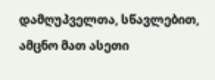დამღუპველთა, სწავლებით, ამცნო მათ ასეთი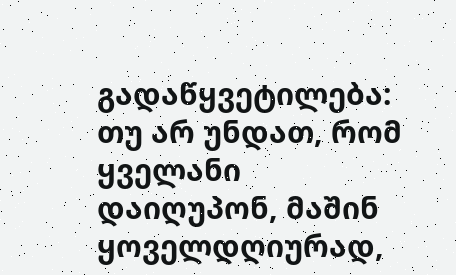გადაწყვეტილება: თუ არ უნდათ, რომ ყველანი დაიღუპონ, მაშინ ყოველდღიურად,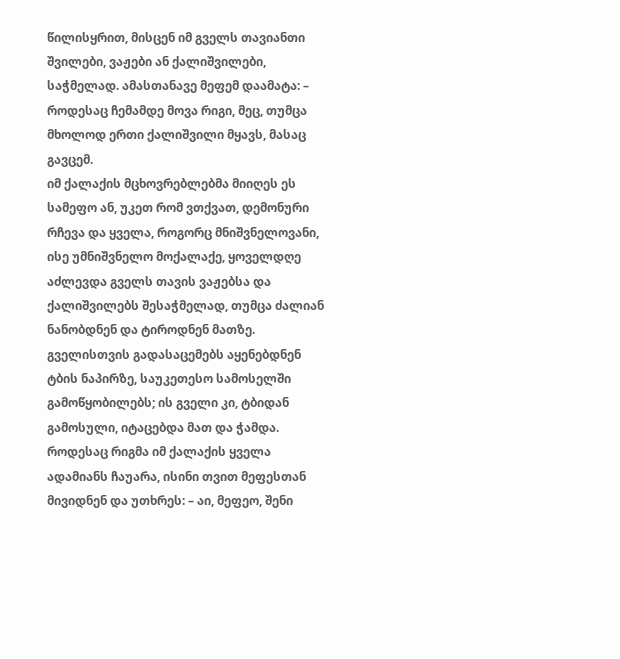წილისყრით, მისცენ იმ გველს თავიანთი შვილები, ვაჟები ან ქალიშვილები, საჭმელად. ამასთანავე მეფემ დაამატა: – როდესაც ჩემამდე მოვა რიგი, მეც, თუმცა მხოლოდ ერთი ქალიშვილი მყავს, მასაც გავცემ.
იმ ქალაქის მცხოვრებლებმა მიიღეს ეს სამეფო ან, უკეთ რომ ვთქვათ, დემონური რჩევა და ყველა, როგორც მნიშვნელოვანი, ისე უმნიშვნელო მოქალაქე, ყოველდღე აძლევდა გველს თავის ვაჟებსა და ქალიშვილებს შესაჭმელად, თუმცა ძალიან ნანობდნენ და ტიროდნენ მათზე. გველისთვის გადასაცემებს აყენებდნენ ტბის ნაპირზე, საუკეთესო სამოსელში გამოწყობილებს; ის გველი კი, ტბიდან გამოსული, იტაცებდა მათ და ჭამდა.
როდესაც რიგმა იმ ქალაქის ყველა ადამიანს ჩაუარა, ისინი თვით მეფესთან მივიდნენ და უთხრეს: – აი, მეფეო, შენი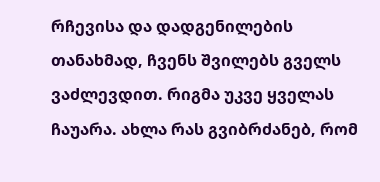რჩევისა და დადგენილების თანახმად, ჩვენს შვილებს გველს ვაძლევდით. რიგმა უკვე ყველას ჩაუარა. ახლა რას გვიბრძანებ, რომ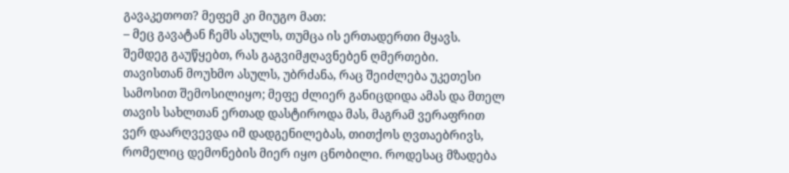გავაკეთოთ? მეფემ კი მიუგო მათ:
– მეც გავატან ჩემს ასულს, თუმცა ის ერთადერთი მყავს. შემდეგ გაუწყებთ, რას გაგვიმჟღავნებენ ღმერთები.
თავისთან მოუხმო ასულს, უბრძანა, რაც შეიძლება უკეთესი სამოსით შემოსილიყო; მეფე ძლიერ განიცდიდა ამას და მთელ თავის სახლთან ერთად დასტიროდა მას, მაგრამ ვერაფრით ვერ დაარღვევდა იმ დადგენილებას, თითქოს ღვთაებრივს, რომელიც დემონების მიერ იყო ცნობილი. როდესაც მზადება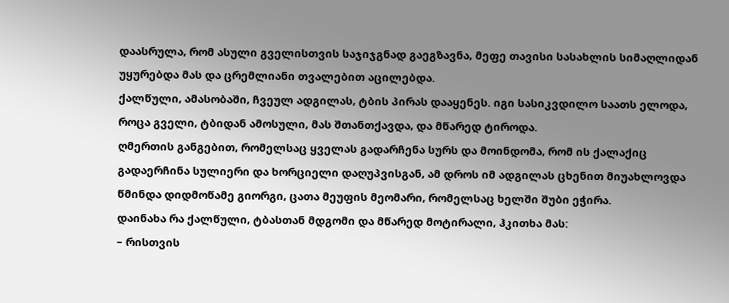დაასრულა, რომ ასული გველისთვის საჯიჯგნად გაეგზავნა, მეფე თავისი სასახლის სიმაღლიდან უყურებდა მას და ცრემლიანი თვალებით აცილებდა.
ქალწული, ამასობაში, ჩვეულ ადგილას, ტბის პირას დააყენეს. იგი სასიკვდილო საათს ელოდა, როცა გველი, ტბიდან ამოსული, მას შთანთქავდა, და მწარედ ტიროდა.
ღმერთის განგებით, რომელსაც ყველას გადარჩენა სურს და მოინდომა, რომ ის ქალაქიც გადაერჩინა სულიერი და ხორციელი დაღუპვისგან, ამ დროს იმ ადგილას ცხენით მიუახლოვდა წმინდა დიდმოწამე გიორგი, ცათა მეუფის მეომარი, რომელსაც ხელში შუბი ეჭირა.
დაინახა რა ქალწული, ტბასთან მდგომი და მწარედ მოტირალი, ჰკითხა მას:
– რისთვის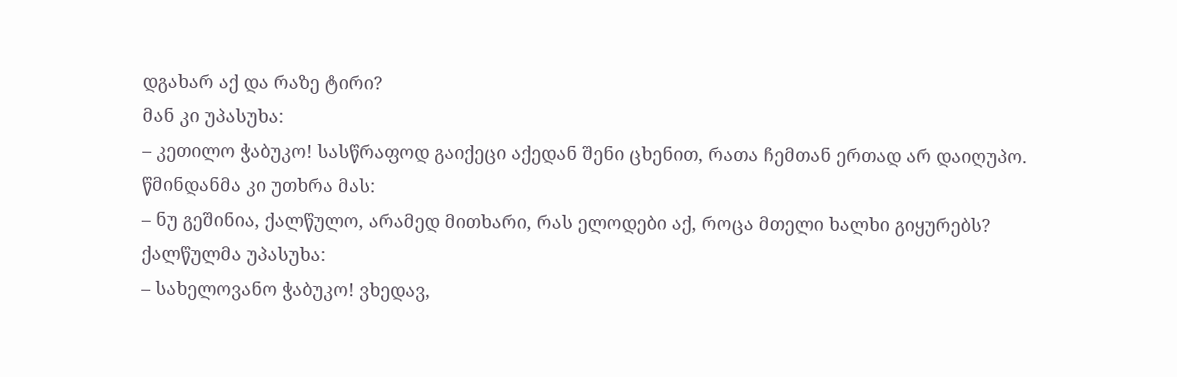დგახარ აქ და რაზე ტირი?
მან კი უპასუხა:
– კეთილო ჭაბუკო! სასწრაფოდ გაიქეცი აქედან შენი ცხენით, რათა ჩემთან ერთად არ დაიღუპო.
წმინდანმა კი უთხრა მას:
– ნუ გეშინია, ქალწულო, არამედ მითხარი, რას ელოდები აქ, როცა მთელი ხალხი გიყურებს?
ქალწულმა უპასუხა:
– სახელოვანო ჭაბუკო! ვხედავ,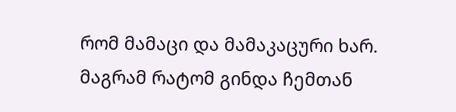რომ მამაცი და მამაკაცური ხარ. მაგრამ რატომ გინდა ჩემთან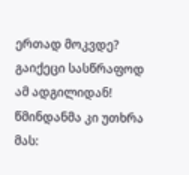ერთად მოკვდე? გაიქეცი სასწრაფოდ ამ ადგილიდან!
წმინდანმა კი უთხრა მას: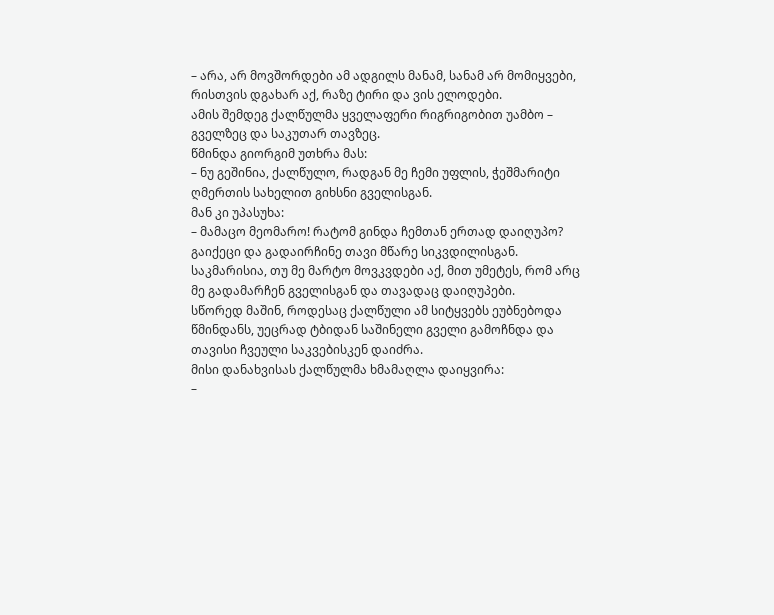– არა, არ მოვშორდები ამ ადგილს მანამ, სანამ არ მომიყვები, რისთვის დგახარ აქ, რაზე ტირი და ვის ელოდები.
ამის შემდეგ ქალწულმა ყველაფერი რიგრიგობით უამბო – გველზეც და საკუთარ თავზეც.
წმინდა გიორგიმ უთხრა მას:
– ნუ გეშინია, ქალწულო, რადგან მე ჩემი უფლის, ჭეშმარიტი ღმერთის სახელით გიხსნი გველისგან.
მან კი უპასუხა:
– მამაცო მეომარო! რატომ გინდა ჩემთან ერთად დაიღუპო? გაიქეცი და გადაირჩინე თავი მწარე სიკვდილისგან. საკმარისია, თუ მე მარტო მოვკვდები აქ, მით უმეტეს, რომ არც მე გადამარჩენ გველისგან და თავადაც დაიღუპები.
სწორედ მაშინ, როდესაც ქალწული ამ სიტყვებს ეუბნებოდა წმინდანს, უეცრად ტბიდან საშინელი გველი გამოჩნდა და თავისი ჩვეული საკვებისკენ დაიძრა.
მისი დანახვისას ქალწულმა ხმამაღლა დაიყვირა:
–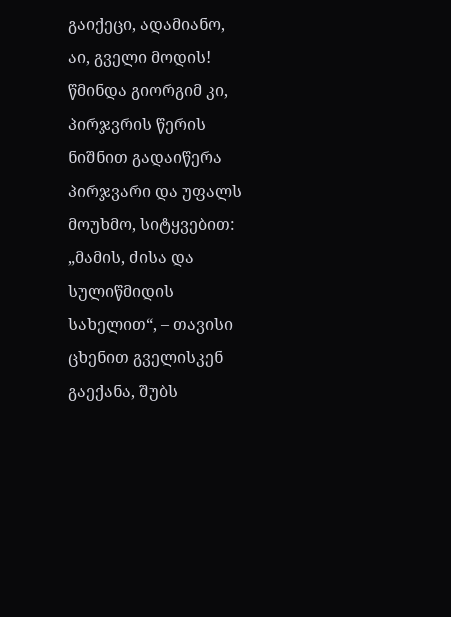გაიქეცი, ადამიანო, აი, გველი მოდის!
წმინდა გიორგიმ კი, პირჯვრის წერის ნიშნით გადაიწერა პირჯვარი და უფალს მოუხმო, სიტყვებით: „მამის, ძისა და სულიწმიდის სახელით“, – თავისი ცხენით გველისკენ გაექანა, შუბს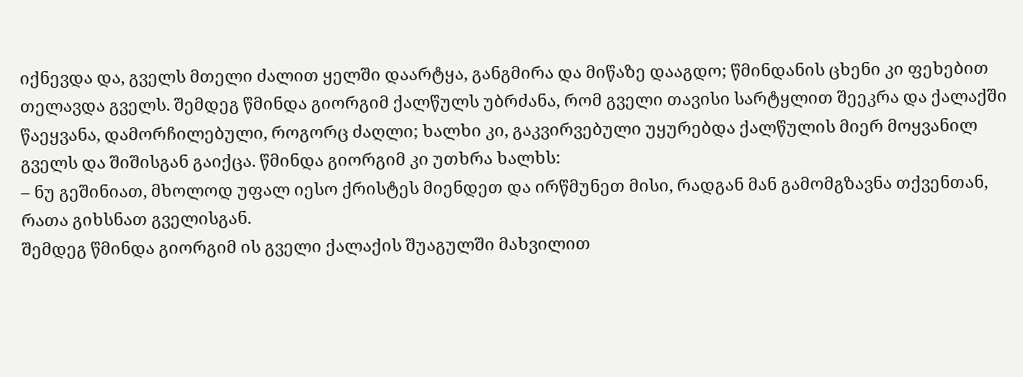იქნევდა და, გველს მთელი ძალით ყელში დაარტყა, განგმირა და მიწაზე დააგდო; წმინდანის ცხენი კი ფეხებით თელავდა გველს. შემდეგ წმინდა გიორგიმ ქალწულს უბრძანა, რომ გველი თავისი სარტყლით შეეკრა და ქალაქში წაეყვანა, დამორჩილებული, როგორც ძაღლი; ხალხი კი, გაკვირვებული უყურებდა ქალწულის მიერ მოყვანილ გველს და შიშისგან გაიქცა. წმინდა გიორგიმ კი უთხრა ხალხს:
– ნუ გეშინიათ, მხოლოდ უფალ იესო ქრისტეს მიენდეთ და ირწმუნეთ მისი, რადგან მან გამომგზავნა თქვენთან, რათა გიხსნათ გველისგან.
შემდეგ წმინდა გიორგიმ ის გველი ქალაქის შუაგულში მახვილით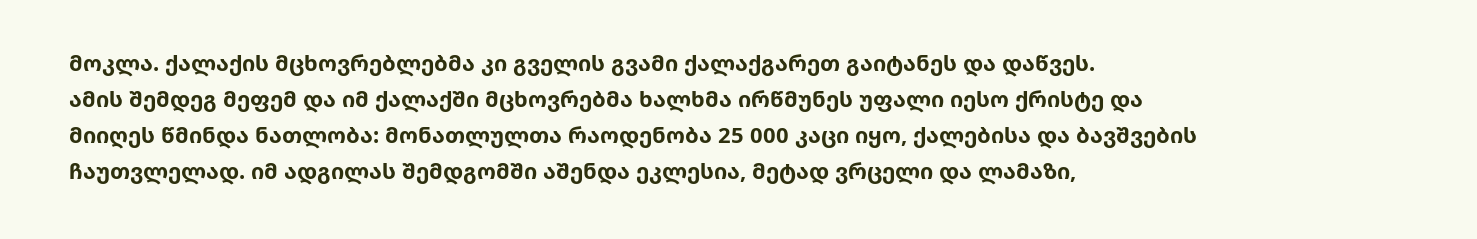მოკლა. ქალაქის მცხოვრებლებმა კი გველის გვამი ქალაქგარეთ გაიტანეს და დაწვეს.
ამის შემდეგ მეფემ და იმ ქალაქში მცხოვრებმა ხალხმა ირწმუნეს უფალი იესო ქრისტე და მიიღეს წმინდა ნათლობა: მონათლულთა რაოდენობა 25 000 კაცი იყო, ქალებისა და ბავშვების ჩაუთვლელად. იმ ადგილას შემდგომში აშენდა ეკლესია, მეტად ვრცელი და ლამაზი,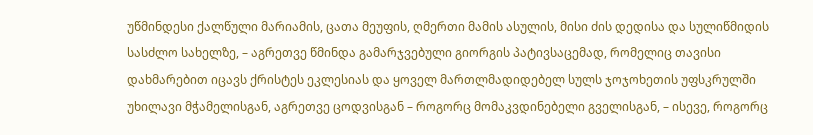უწმინდესი ქალწული მარიამის, ცათა მეუფის, ღმერთი მამის ასულის, მისი ძის დედისა და სულიწმიდის სასძლო სახელზე, – აგრეთვე წმინდა გამარჯვებული გიორგის პატივსაცემად, რომელიც თავისი დახმარებით იცავს ქრისტეს ეკლესიას და ყოველ მართლმადიდებელ სულს ჯოჯოხეთის უფსკრულში უხილავი მჭამელისგან, აგრეთვე ცოდვისგან – როგორც მომაკვდინებელი გველისგან, – ისევე, როგორც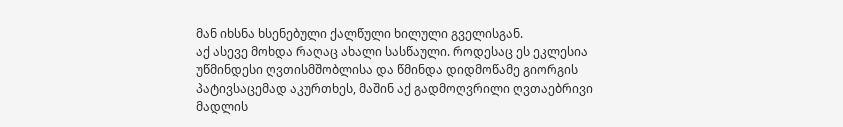მან იხსნა ხსენებული ქალწული ხილული გველისგან.
აქ ასევე მოხდა რაღაც ახალი სასწაული. როდესაც ეს ეკლესია უწმინდესი ღვთისმშობლისა და წმინდა დიდმოწამე გიორგის პატივსაცემად აკურთხეს, მაშინ აქ გადმოღვრილი ღვთაებრივი მადლის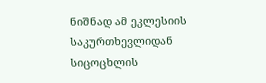ნიშნად ამ ეკლესიის საკურთხევლიდან სიცოცხლის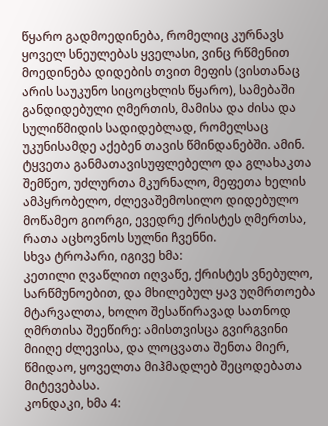წყარო გადმოედინება, რომელიც კურნავს ყოველ სნეულებას ყველასი, ვინც რწმენით მოედინება დიდების თვით მეფის (ვისთანაც არის საუკუნო სიცოცხლის წყარო), სამებაში განდიდებული ღმერთის, მამისა და ძისა და სულიწმიდის სადიდებლად, რომელსაც უკუნისამდე აქებენ თავის წმინდანებში. ამინ.
ტყვეთა განმათავისუფლებელო და გლახაკთა შემწეო, უძლურთა მკურნალო, მეფეთა ხელის ამპყრობელო, ძლევაშემოსილო დიდებულო მოწამეო გიორგი, ევედრე ქრისტეს ღმერთსა, რათა აცხოვნოს სულნი ჩვენნი.
სხვა ტროპარი, იგივე ხმა:
კეთილი ღვაწლით იღვაწე, ქრისტეს ვნებულო, სარწმუნოებით, და მხილებულ ყავ უღმრთოება მტარვალთა, ხოლო შესაწირავად სათნოდ ღმრთისა შეეწირე: ამისთვისცა გვირგვინი მიიღე ძლევისა, და ლოცვათა შენთა მიერ, წმიდაო, ყოველთა მიჰმადლებ შეცოდებათა მიტევებასა.
კონდაკი, ხმა 4: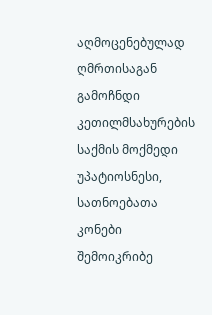აღმოცენებულად ღმრთისაგან გამოჩნდი კეთილმსახურების საქმის მოქმედი უპატიოსნესი, სათნოებათა კონები შემოიკრიბე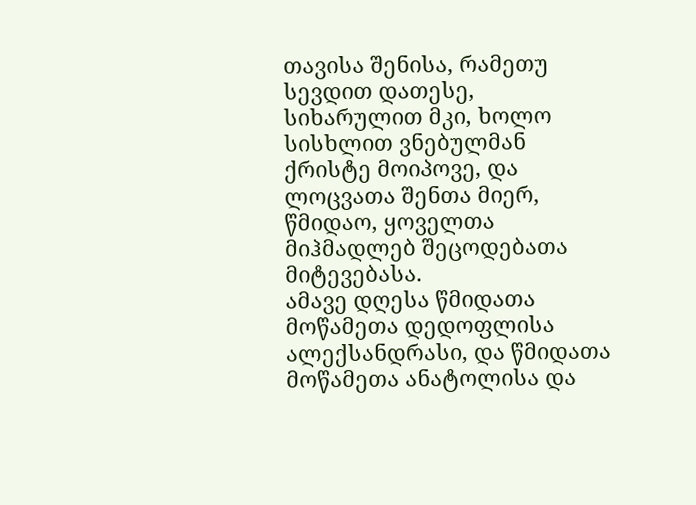თავისა შენისა, რამეთუ სევდით დათესე, სიხარულით მკი, ხოლო სისხლით ვნებულმან ქრისტე მოიპოვე, და ლოცვათა შენთა მიერ, წმიდაო, ყოველთა მიჰმადლებ შეცოდებათა მიტევებასა.
ამავე დღესა წმიდათა მოწამეთა დედოფლისა ალექსანდრასი, და წმიდათა მოწამეთა ანატოლისა და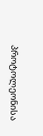პროტოლეონისა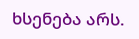ხსენება არს.